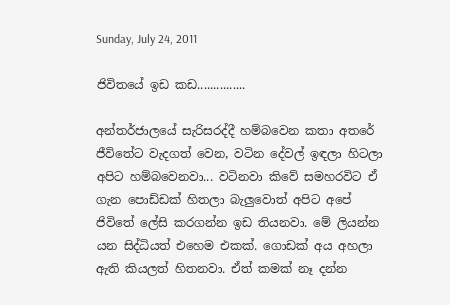Sunday, July 24, 2011

ජිවිතයේ ඉඩ කඩ...............

අන්තර්ජාලයේ සැරිසරද්දී හම්බවෙන කතා අතරේ ජීවිතේට වැදගත් වෙන, වටින දේවල් ඉඳලා හිටලා අපිට හම්බවෙනවා... වටිනවා කිවේ සමහරවිට ඒ ගැන පොඩ්ඩක් හිතලා බැලුවොත් අපිට අපේ ජිවිතේ ලේසි කරගන්න ඉඩ තියනවා. මේ ලියන්න යන සිද්ධියත් එහෙම එකක්. ගොඩක් අය අහලා ඇති කියලත් හිතනවා. ඒත් කමක් නෑ දන්න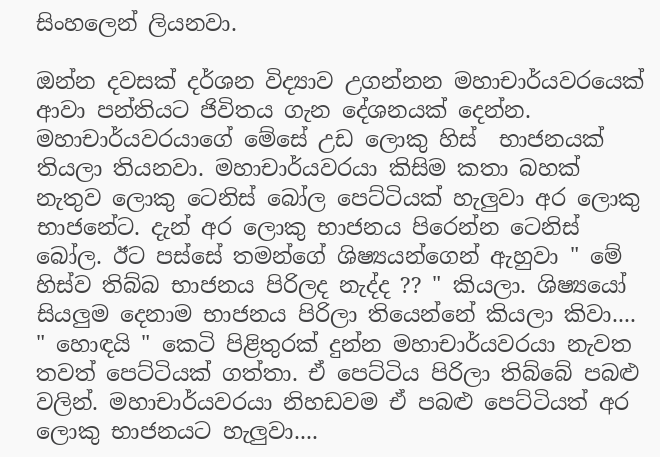සිංහලෙන් ලියනවා.

ඔන්න දවසක් දර්ශන විද්‍යාව උගන්නන මහාචාර්යවරයෙක් ආවා පන්තියට ජිවිතය ගැන දේශනයක් දෙන්න. මහාචාර්යවරයාගේ මේසේ උඩ ලොකු හිස්  භාජනයක් තියලා තියනවා. මහාචාර්යවරයා කිසිම කතා බහක්  නැතුව ලොකු ටෙනිස් බෝල පෙට්ටියක් හැලුවා අර ලොකු භාජනේට. දැන් අර ලොකු භාජනය පිරෙන්න ටෙනිස් බෝල. ඊට පස්සේ තමන්ගේ ශිෂ්‍යයන්ගෙන් ඇහුවා " මේ හිස්ව තිබ්බ භාජනය පිරිලද නැද්ද ?? " කියලා. ශිෂ්‍යයෝ සියලුම දෙනාම භාජනය පිරිලා තියෙන්නේ කියලා කිවා.... " හොඳයි " කෙටි පිළිතුරක් දුන්න මහාචාර්යවරයා නැවත තවත් පෙට්ටියක් ගත්තා. ඒ පෙට්ටිය පිරිලා තිබ්බේ පබළු වලින්. මහාචාර්යවරයා නිහඩවම ඒ පබළු පෙට්ටියත් අර ලොකු භාජනයට හැලුවා....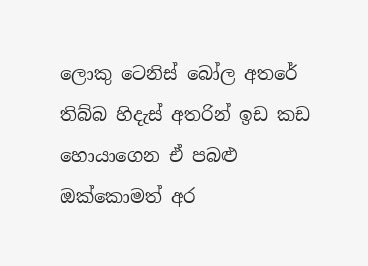ලොකු ටෙනිස් බෝල අතරේ තිබ්බ හිදැස් අතරින් ඉඩ කඩ හොයාගෙන ඒ පබළු ඔක්කොමත් අර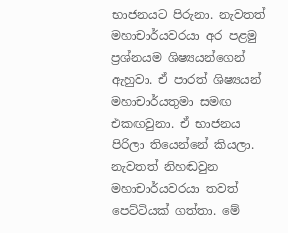භාජනයට පිරුනා. නැවතත් මහාචාර්යවරයා අර පළමු ප්‍රශ්නයම ශිෂ්‍යයන්ගෙන් ඇහුවා. ඒ පාරත් ශිෂ්‍යයන් මහාචාර්යතුමා සමඟ එකඟවුනා. ඒ භාජනය පිරිලා තියෙන්නේ කියලා. නැවතත් නිහඬවුන මහාචාර්යවරයා තවත් පෙට්ටියක් ගත්තා. මේ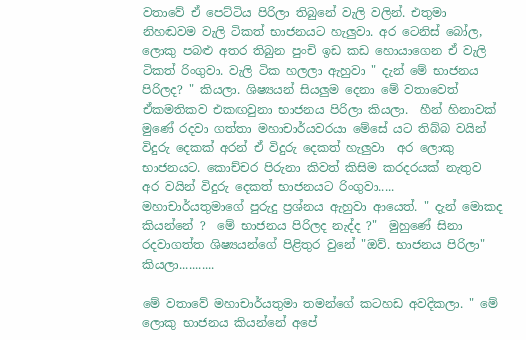වතාවේ ඒ පෙට්ටිය පිරිලා තිබුනේ වැලි වලින්. එතුමා නිහඬවම වැලි ටිකත් භාජනයට හැලුවා. අර ටෙනිස් බෝල, ලොකු පබළු අතර තිබුන පුංචි ඉඩ කඩ හොයාගෙන ඒ වැලි ටිකත් රිංගුවා. වැලි ටික හලලා ඇහුවා " දැන් මේ භාජනය පිරිලද? " කියලා. ශිෂ්‍යයන් සියලුම දෙනා මේ වතාවෙත්  ඒකමතිකව එකඟවුනා භාජනය පිරිලා කියලා.  හීන් හිනාවක්‌ මුණේ රදවා ගත්තා මහාචාර්යවරයා මේසේ යට තිබ්බ වයින් විදුරු දෙකක් අරන් ඒ විදුරු දෙකත් හැලුවා  අර ලොකු භාජනයට. කොච්චර පිරුනා කිවත් කිසිම කරදරයක් නැතුව අර වයින් විදුරු දෙකත් භාජනයට රිංගුවා.....   මහාචාර්යතුමාගේ පුරුදු ප්‍රශ්නය ඇහුවා ආයෙත්. " දැන් මොකද කියන්නේ ?  මේ භාජනය පිරිලද නැද්ද ?"  මුහුණේ සිනා රදවාගත්ත ශිෂ්‍යයන්ගේ පිළිතුර වුනේ "ඔව්. භාජනය පිරිලා" කියලා...........

මේ වතාවේ මහාචාර්යතුමා තමන්ගේ කටහඩ අවදිකලා. " මේ ලොකු භාජනය කියන්නේ අපේ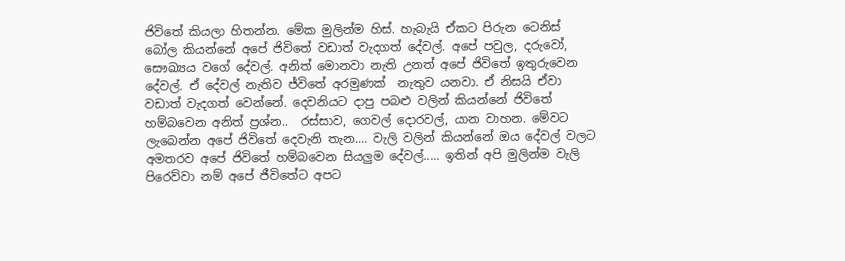ජිවිතේ කියලා හිතන්න. මේක මුලින්ම හිස්. හැබැයි ඒකට පිරුන ටෙනිස් බෝල කියන්නේ අපේ ජිවිතේ වඩාත් වැදගත් දේවල්. අපේ පවුල, දරුවෝ, සෞඛ්‍යය වගේ දේවල්. අනිත් මොනවා නැති උනත් අපේ ජිවිතේ ඉතුරුවෙන දේවල්. ඒ දේවල් නැතිව ජ්විතේ අරමුණක්  නැතුව යනවා. ඒ නිසයි ඒවා වඩාත් වැදගත් වෙන්නේ. දෙවනියට දාපු පබළු වලින් කියන්නේ ජිවිතේ හම්බවෙන අනිත් ප්‍රශ්න..  රස්සාව, ගෙවල් දොරවල්, යාන වාහන. මේවට ලැබෙන්න අපේ ජිවිතේ දෙවැනි තැන.... වැලි වලින් කියන්නේ ඔය දේවල් වලට අමතරව අපේ ජිවිතේ හම්බවෙන සියලුම දේවල්..... ඉතින් අපි මුලින්ම වැලි පිරෙව්වා නම් අපේ ජීවිතේට අපට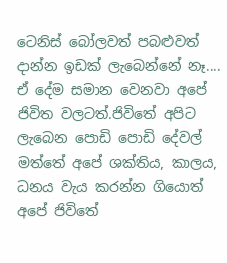ටෙනිස් බෝලවත් පබළුවත් දාන්න ඉඩක් ලැබෙන්නේ නෑ....  ඒ දේම සමාන වෙනවා අපේ ජිවිත වලටත්.ජිවිතේ අපිට ලැබෙන පොඩි පොඩි දේවල් මත්තේ අපේ ශක්තිය, කාලය, ධනය වැය කරන්න ගියොත් අපේ ජිවිතේ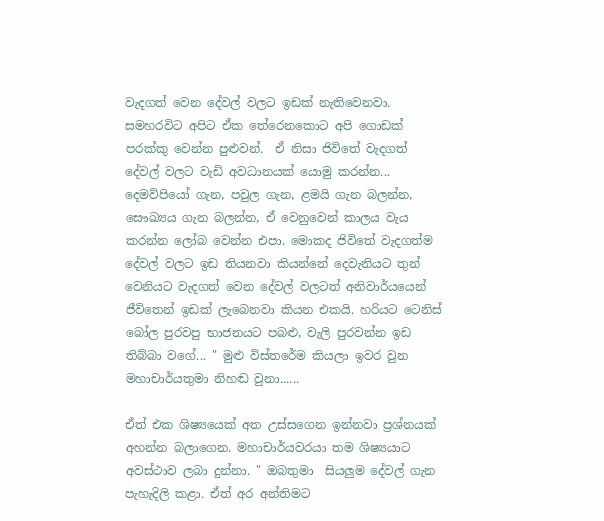වැදගත් වෙන දේවල් වලට ඉඩක් නැතිවෙනවා. සමහරවිට අපිට ඒක තේරෙනකොට අපි ගොඩක් පරක්කු වෙන්න පුළුවන්.  ඒ නිසා ජිවිතේ වැදගත් දේවල් වලට වැඩි අවධානයක් යොමු කරන්න... දෙමව්පියෝ ගැන, පවුල ගැන, ළමයි ගැන බලන්න, සෞඛ්‍යය ගැන බලන්න, ඒ වෙනුවෙන් කාලය වැය කරන්න ලෝබ වෙන්න එපා. මොකද ජිවිතේ වැදගත්ම දේවල් වලට ඉඩ තියනවා කියන්නේ දෙවැනියට තුන් වෙනියට වැදගත් වෙන දේවල් වලටත් අනිවාර්යයෙන් ජීවිතෙන් ඉඩක් ලැබෙනවා කියන එකයි. හරියට ටෙනිස් බෝල පුරවපු භාජනයට පබළු, වැලි පුරවන්න ඉඩ තිබ්බා වගේ... " මුළු විස්තරේම කියලා ඉවර වුන මහාචාර්යතුමා නිහඬ වුනා......

ඒත් එක ශිෂ්‍යයෙක් අත උස්සගෙන ඉන්නවා ප්‍රශ්නයක් අහන්න බලාගෙන. මහාචාර්යවරයා තම ශිෂ්‍යයාට අවස්ථාව ලබා දුන්නා. " ඔබතුමා  සියලුම දේවල් ගැන පැහැදිලි කළා. ඒත් අර අන්තිමට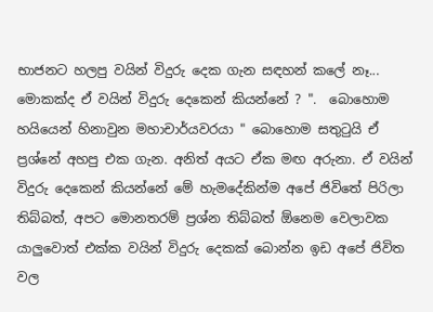භාජනට හලපු වයින් විදුරු දෙක ගැන සඳහන් කලේ නෑ... මොකක්ද ඒ වයින් විදුරු දෙකෙන් කියන්නේ ? ".  බොහොම හයියෙන් හිනාවුන මහාචාර්යවරයා " බොහොම සතුටුයි ඒ ප්‍රශ්නේ අහපු එක ගැන. අනිත් අයට ඒක මඟ අරුනා. ඒ වයින් විදුරු දෙකෙන් කියන්නේ මේ හැමදේකින්ම අපේ ජිවිතේ පිරිලා තිබ්බත්, අපට මොනතරම් ප්‍රශ්න තිබ්බත් ඕනෙම වෙලාවක යාලුවොත් එක්ක වයින් විදුරු දෙකක් බොන්න ඉඩ අපේ ජිවිත වල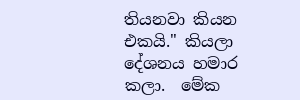තියනවා කියන එකයි." කියලා දේශනය හමාර කලා.  මේක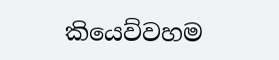කියෙව්වහම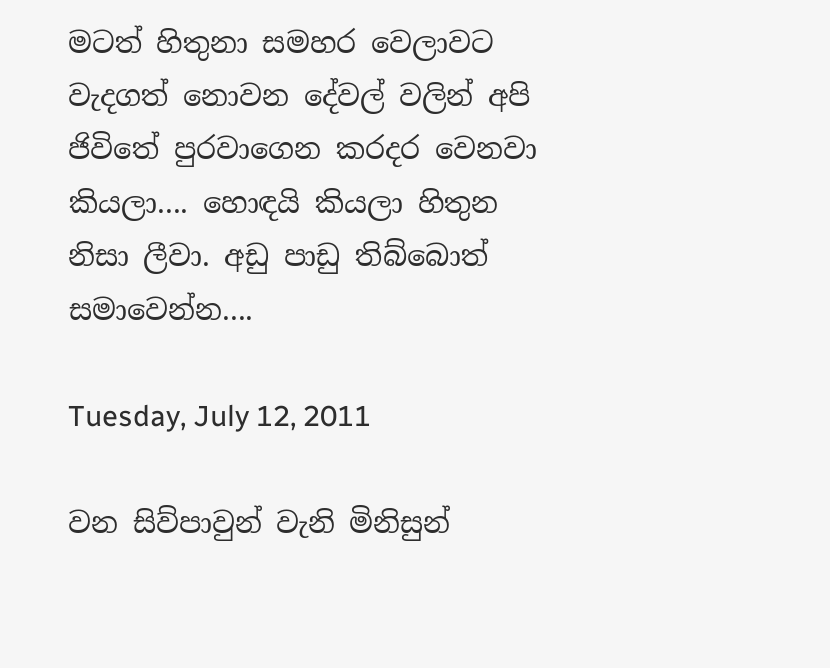මටත් හිතුනා සමහර වෙලාවට වැදගත් නොවන දේවල් වලින් අපි ජිවිතේ පුරවාගෙන කරදර වෙනවා කියලා.... හොඳයි කියලා හිතුන නිසා ලීවා. අඩු පාඩු තිබ්බොත් සමාවෙන්න....

Tuesday, July 12, 2011

වන සිව්පාවුන් වැනි මිනිසුන්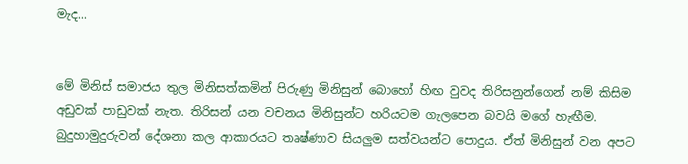මැද...


මේ මිනිස් සමාජය තුල මිනිසත්කමින් පිරුණු මිනිසුන් බොහෝ හිඟ වුවද තිරිසනුන්ගෙන් නම් කිසිම අඩුවක් පාඩුවක් නැත. තිරිසන් යන වචනය මිනිසුන්ට හරියටම ගැලපෙන බවයි මගේ හැඟීම.  බුදුහාමුදුරුවන් දේශනා කල ආකාරයට තෘෂ්ණාව සියලුම සත්වයන්ට පොදුය. ඒත් මිනිසුන් වන අපට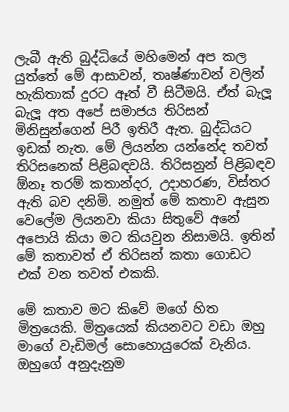ලැබී ඇති බුද්ධියේ මහිමෙන් අප කල යුත්තේ මේ ආසාවන්, තෘෂ්ණාවන් වලින් හැකිතාක් දුරට ඈත් වී සිටීමයි. ඒත් බැලූ බැලූ අත අපේ සමාජය තිරිසන් මිනිසුන්ගෙන් පිරී ඉතිරී ඇත. බුද්ධියට ඉඩක් නැත. මේ ලියන්න යන්නේද තවත් තිරිසනෙක් පිළිබඳවයි. තිරිසනුන් පිළිබඳව ඕනෑ තරම් කතාන්දර, උදාහරණ, විස්තර ඇති බව දනිමි. නමුත් මේ කතාව ඇසුන වෙලේම ලියනවා කියා සිතුවේ අනේ අපොයි කියා මට කියවුන නිසාමයි. ඉතින් මේ කතාවත් ඒ තිරිසන් කතා ගොඩට එක් වන තවත් එකකි.

මේ කතාව මට කිවේ මගේ හිත මිත්‍රයෙකි. මිත්‍රයෙක් කියනවට වඩා ඔහු මාගේ වැඩිමල් සොහොයුරෙක් වැනිය. ඔහුගේ අනුදැනුම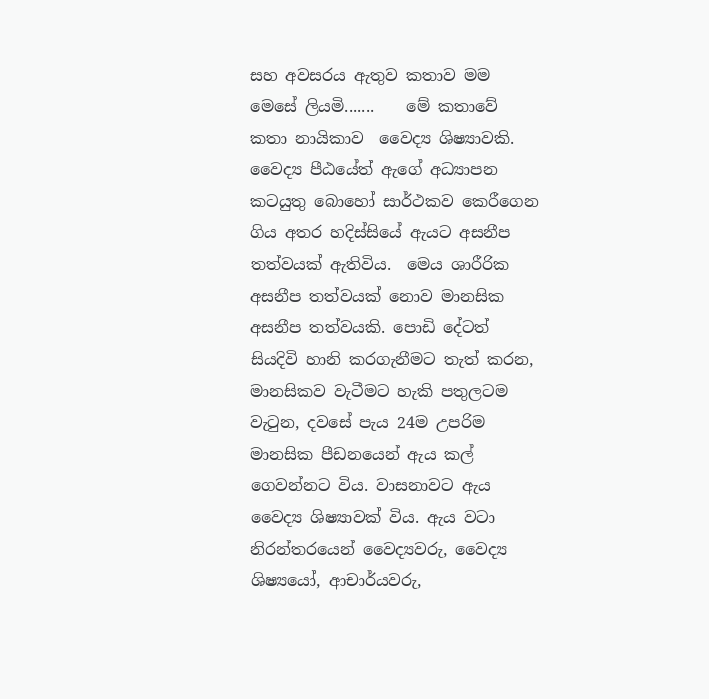සහ අවසරය ඇතුව කතාව මම මෙසේ ලියමි.......    මේ කතාවේ කතා නායිකාව  වෛද්‍ය ශිෂ්‍යාවකි. වෛද්‍ය පීඨයේත් ඇගේ අධ්‍යාපන කටයුතු බොහෝ සාර්ථකව කෙරීගෙන ගිය අතර හදිස්සියේ ඇයට අසනීප තත්වයක් ඇතිවිය.  මෙය ශාරීරික අසනීප තත්වයක් නොව මානසික අසනීප තත්වයකි. පොඩි දේටත් සියදිවි හානි කරගැනීමට තැත් කරන, මානසිකව වැටීමට හැකි පතුලටම වැටුන, දවසේ පැය 24ම උපරිම මානසික පීඩනයෙන් ඇය කල් ගෙවන්නට විය. වාසනාවට ඇය වෛද්‍ය ශිෂ්‍යාවක් විය. ඇය වටා නිරන්තරයෙන් වෛද්‍යවරු, වෛද්‍ය ශිෂ්‍යයෝ, ආචාර්යවරු,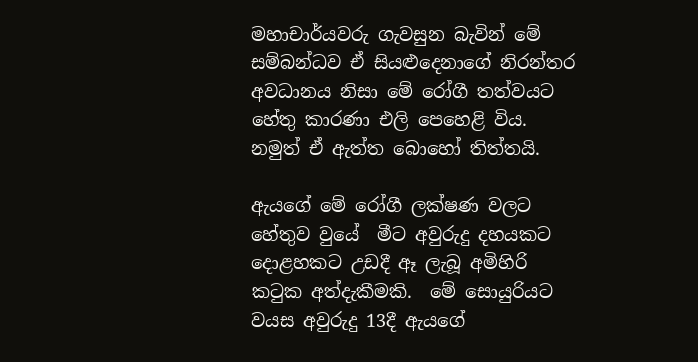මහාචාර්යවරු ගැවසුන බැවින් මේ සම්බන්ධව ඒ සියළුදෙනාගේ නිරන්තර අවධානය නිසා මේ රෝගී තත්වයට හේතු කාරණා එලි පෙහෙළි විය. නමුත් ඒ ඇත්ත බොහෝ තිත්තයි.

ඇයගේ මේ රෝගී ලක්ෂණ වලට හේතුව වුයේ  මීට අවුරුදු දහයකට දොළහකට උඩදී ඈ ලැබූ අමිහිරි කටුක අත්දැකීමකි.  මේ සොයුරියට වයස අවුරුදු 13දී ඇයගේ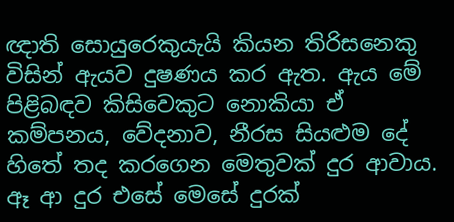ඥාති සොයුරෙකුයැයි කියන තිරිසනෙකු විසින් ඇයව දුෂණය කර ඇත. ඇය මේ පිළිබඳව කිසිවෙකුට නොකියා ඒ කම්පනය, වේදනාව, නීරස සියළුම දේ හිතේ තද කරගෙන මෙතුවක් දුර ආවාය. ඈ ආ දුර එසේ මෙසේ දුරක්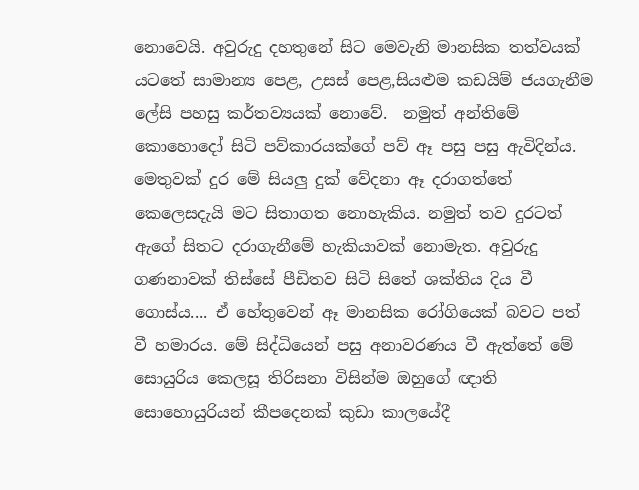නොවෙයි. අවුරුදු දහතුනේ සිට මෙවැනි මානසික තත්වයක් යටතේ සාමාන්‍ය පෙළ, උසස් පෙළ,සියළුම කඩයිම් ජයගැනීම ලේසි පහසු කර්තව්‍යයක් නොවේ.  නමුත් අන්තිමේ කොහොදෝ සිටි පව්කාරයක්ගේ පව් ඈ පසු පසු ඇවිදින්ය. මෙතුවක් දුර මේ සියලු දුක් වේදනා ඈ දරාගත්තේ කෙලෙසදැයි මට සිතාගත නොහැකිය. නමුත් තව දුරටත් ඇගේ සිතට දරාගැනීමේ හැකියාවක් නොමැත. අවුරුදු ගණනාවක් තිස්සේ පීඩිතව සිටි සිතේ ශක්තිය දිය වී ගොස්ය.... ඒ හේතුවෙන් ඈ මානසික රෝගියෙක් බවට පත් වී හමාරය. මේ සිද්ධියෙන් පසු අනාවරණය වී ඇත්තේ මේ සොයුරිය කෙලසූ තිරිසනා විසින්ම ඔහුගේ ඥාති සොහොයුරියන් කීපදෙනක් කුඩා කාලයේදී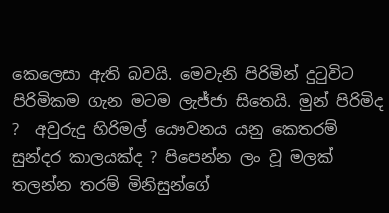කෙලෙසා ඇති බවයි. මෙවැනි පිරිමින් දුටුවිට පිරිමිකම ගැන මටම ලැජ්ජා සිතෙයි. මුන් පිරිමිද ?  අවුරුදු හිරිමල් යෞවනය යනු කෙතරම් සුන්දර කාලයක්ද ? පිපෙන්න ලං වූ මලක් තලන්න තරම් මිනිසුන්ගේ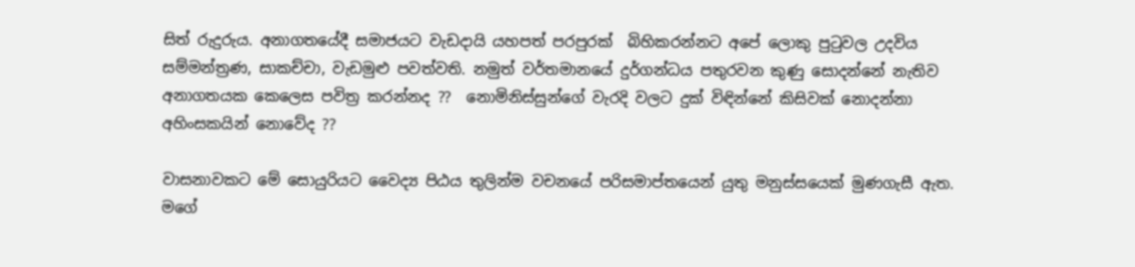සිත් රුදුරුය. අනාගතයේදී සමාජයට වැඩදායි යහපත් පරපුරක්  බිහිකරන්නට අපේ ලොකු පුටුවල උදවිය සම්මන්ත්‍රණ, සාකච්චා, වැඩමුළු පවත්වති. නමුත් වර්තමානයේ දුර්ගන්ධය පතුරවන කුණු සොදන්නේ නැතිව අනාගතයක කෙලෙස පවිත්‍ර කරන්නද ??  නොමිනිස්සුන්ගේ වැරදි වලට දුක් විඳින්නේ කිසිවක් නොදන්නා අහිංසකයින් නොවේද ??

වාසනාවකට මේ සොයුරියට වෛද්‍ය පිඨය තුලින්ම වචනයේ පරිසමාප්තයෙන් යුතු මනුස්සයෙක් මුණගැසී ඇත. මගේ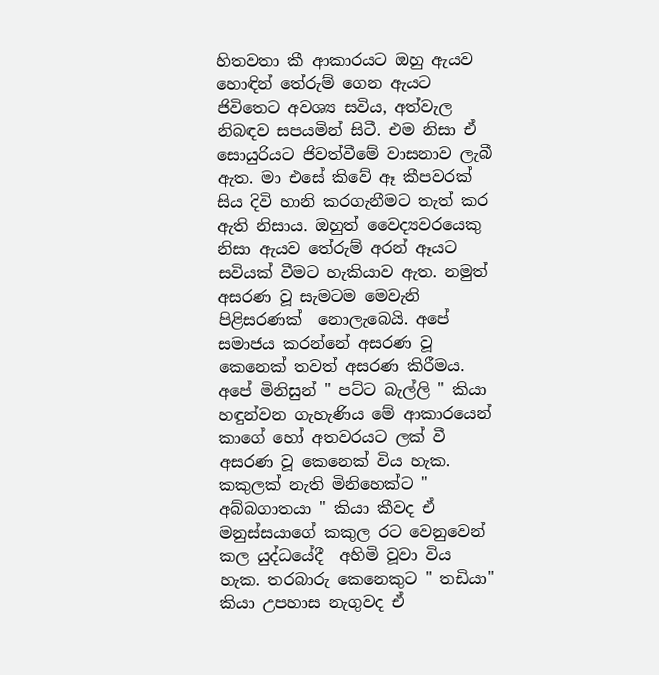හිතවතා කී ආකාරයට ඔහු ඇයව හොඳින් තේරුම් ගෙන ඇයට ජිවිතෙට අවශ්‍ය සවිය, අත්වැල නිබඳව සපයමින් සිටී. එම නිසා ඒ සොයුරියට ජිවත්වීමේ වාසනාව ලැබී ඇත. මා එසේ කිවේ ඈ කීපවරක් සිය දිවි හානි කරගැනීමට තැත් කර ඇති නිසාය. ඔහුත් වෛද්‍යවරයෙකු නිසා ඇයව තේරුම් අරන් ඈයට සවියක් වීමට හැකියාව ඇත. නමුත් අසරණ වූ සැමටම මෙවැනි පිළිසරණක්  නොලැබෙයි. අපේ සමාජය කරන්නේ අසරණ වූ කෙනෙක් තවත් අසරණ කිරීමය. අපේ මිනිසුන් " පට්ට බැල්ලි " කියා හඳුන්වන ගැහැණිය මේ ආකාරයෙන් කාගේ හෝ අතවරයට ලක් වී අසරණ වූ කෙනෙක් විය හැක. කකුලක් නැති මිනිහෙක්ට " අබ්බගාතයා " කියා කීවද ඒ මනුස්සයාගේ කකුල රට වෙනුවෙන් කල යුද්ධයේදී  අහිමි වූවා විය හැක. තරබාරු කෙනෙකුට " තඩියා" කියා උපහාස නැගුවද ඒ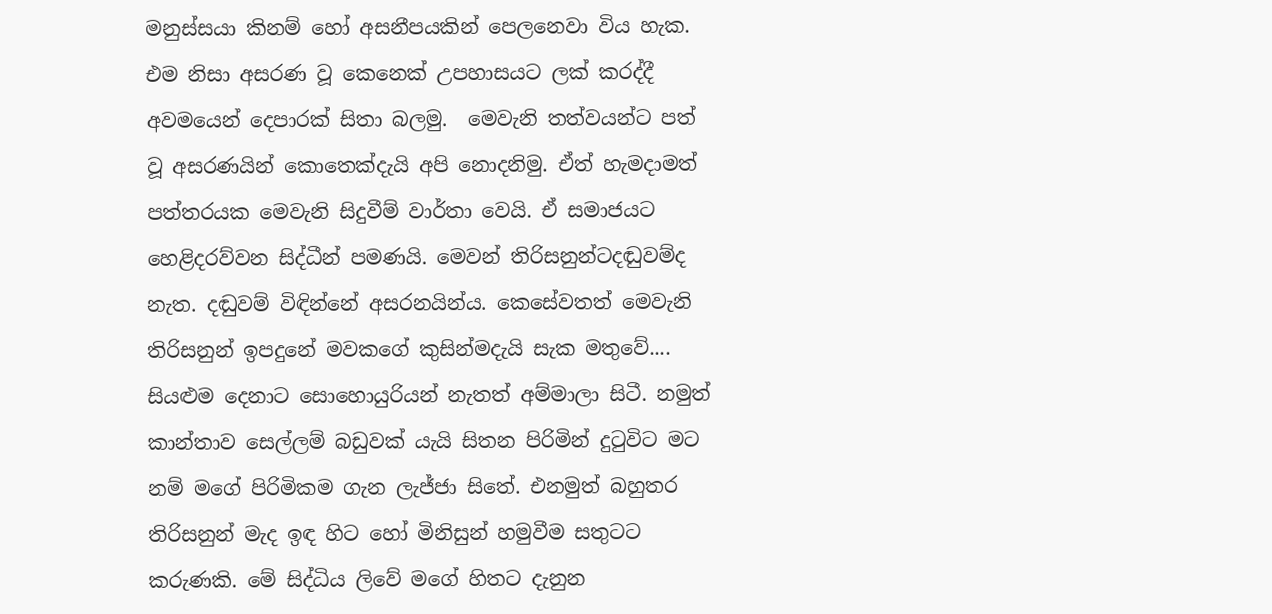මනුස්සයා කිනම් හෝ අසනීපයකින් පෙලනෙවා විය හැක. එම නිසා අසරණ වූ කෙනෙක් උපහාසයට ලක් කරද්දී අවමයෙන් දෙපාරක් සිතා බලමු.  මෙවැනි තත්වයන්ට පත් වූ අසරණයින් කොතෙක්දැයි අපි නොදනිමු. ඒත් හැමදාමත් පත්තරයක මෙවැනි සිදුවීම් වාර්තා වෙයි. ඒ සමාජයට හෙළිදරව්වන සිද්ධීන් පමණයි. මෙවන් තිරිසනුන්ටදඬුවම්ද නැත. දඬුවම් විඳින්නේ අසරනයින්ය. කෙසේවතත් මෙවැනි තිරිසනුන් ඉපදුනේ මවකගේ කුසින්මදැයි සැක මතුවේ.... සියළුම දෙනාට සොහොයුරියන් නැතත් අම්මාලා සිටී. නමුත් කාන්තාව සෙල්ලම් බඩුවක් යැයි සිතන පිරිමින් දුටුවිට මට නම් මගේ පිරිමිකම ගැන ලැජ්ජා සිතේ. එනමුත් බහුතර තිරිසනුන් මැද ඉඳ හිට හෝ මිනිසුන් හමුවීම සතුටට කරුණකි. මේ සිද්ධිය ලිවේ මගේ හිතට දැනුන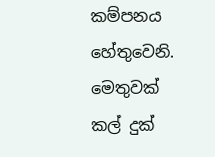කම්පනය හේතුවෙනි. මෙතුවක් කල් දුක්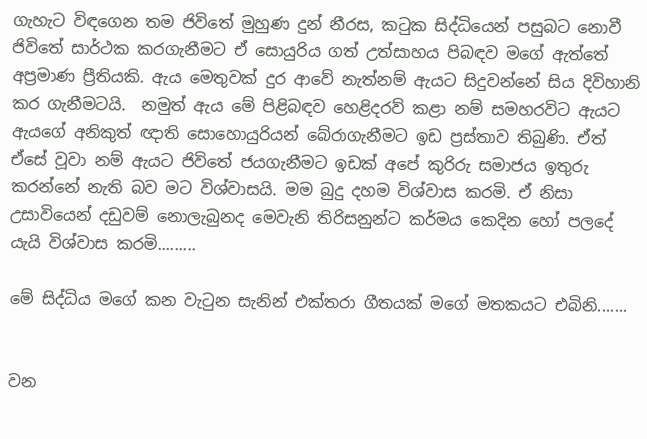ගැහැට විඳගෙන තම ජිවිතේ මුහුණ දුන් නීරස, කටුක සිද්ධියෙන් පසුබට නොවී  ජිවිතේ සාර්ථක කරගැනීමට ඒ සොයුරිය ගත් උත්සාහය පිබඳව මගේ ඇත්තේ අප්‍රමාණ ප්‍රීතියකි. ඇය මෙතුවක් දුර ආවේ නැත්නම් ඇයට සිදුවන්නේ සිය දිවිහානි කර ගැනීමටයි.  නමුත් ඇය මේ පිළිබඳව හෙළිදරව් කළා නම් සමහරවිට ඇයට ඇයගේ අනිකුත් ඥාති සොහොයුරියන් බේරාගැනීමට ඉඩ ප්‍රස්තාව තිබුණි. ඒත් ඒසේ වූවා නම් ඇයට ජිවිතේ ජයගැනීමට ඉඩක් අපේ කුරිරු සමාජය ඉතුරු කරන්නේ නැති බව මට විශ්වාසයි. මම බුදු දහම විශ්වාස කරමි. ඒ නිසා උසාවියෙන් දඩුවම් නොලැබුනද මෙවැනි තිරිසනුන්ට කර්මය කෙදින හෝ පලදේ යැයි විශ්වාස කරමි.........

මේ සිද්ධිය මගේ කන වැටුන සැනින් එක්තරා ගීතයක් මගේ මතකයට එබිනි.......


වන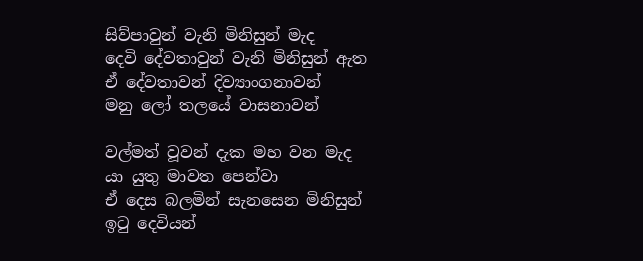සිව්පාවුන් වැනි මිනිසුන් මැද
දෙවි දේවතාවුන් වැනි මිනිසුන් ඇත
ඒ දේවතාවන් දිව්‍යාංගනාවන්
මනු ලෝ තලයේ වාසනාවන්

වල්මත් වූවන් දැක මහ වන මැද
යා යුතු මාවත පෙන්වා
ඒ දෙස බලමින් සැනසෙන මිනිසුන්
ඉටු දෙවියන්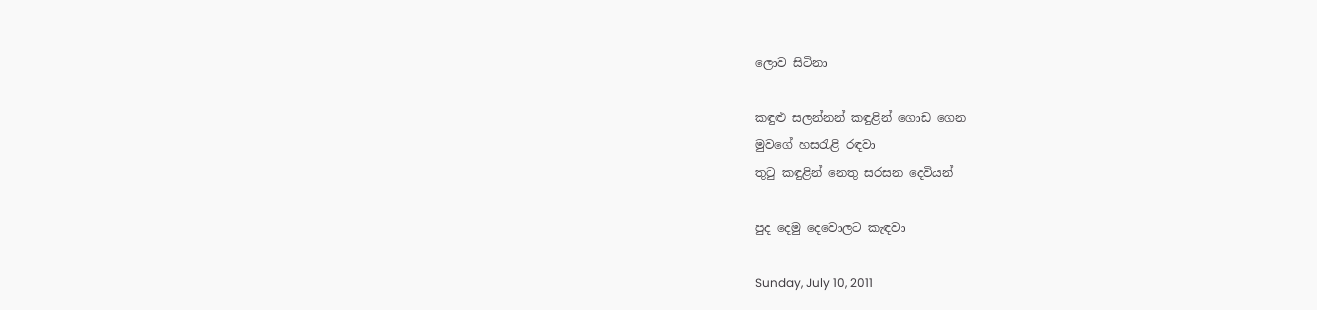ලොව සිටිනා

කඳුළු සලන්නන් කඳුළින් ගොඩ ගෙන
මුවගේ හසරැළි රඳවා
තුටු කඳුළින් නෙතු සරසන දෙවියන්

පුද දෙමු දෙවොලට කැඳවා

Sunday, July 10, 2011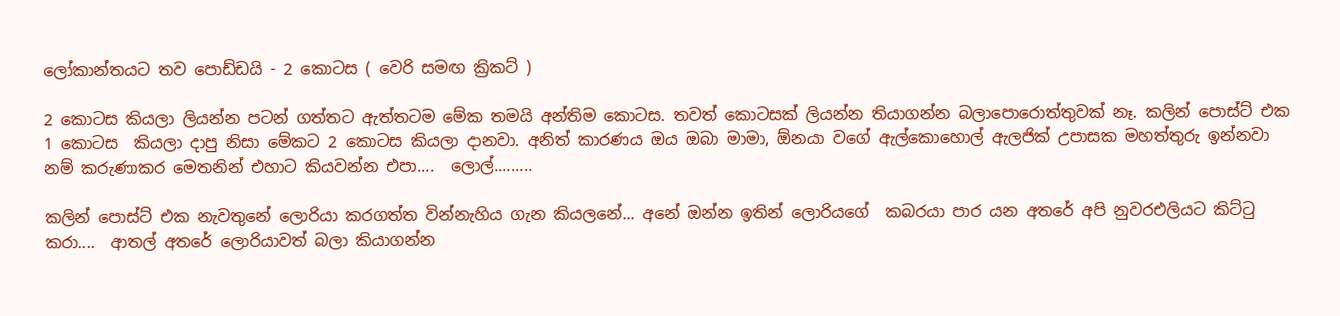ලෝකාන්තයට තව පොඩ්ඩයි - 2 කොටස ( වෙරි සමඟ ක්‍රිකට් )

2 කොටස කියලා ලියන්න පටන් ගත්තට ඇත්තටම මේක තමයි අන්තිම කොටස. තවත් කොටසක් ලියන්න තියාගන්න බලාපොරොත්තුවක් නෑ. කලින් පොස්ට් එක 1 කොටස  කියලා දාපු නිසා මේකට 2 කොටස කියලා දානවා. අනිත් කාරණය ඔය ඔබා මාමා, ඕනයා වගේ ඇල්කොහොල් ඇලජික් උපාසක මහත්තුරු ඉන්නවා නම් කරුණාකර මෙතනින් එහාට කියවන්න එපා....  ලොල්.........

කලින් පොස්ට් එක නැවතුනේ ලොරියා කරගත්ත වින්නැහිය ගැන කියලනේ... අනේ ඔන්න ඉතින් ලොරියගේ  කබරයා පාර යන අතරේ අපි නුවරඑලියට කිට්ටු කරා....  ආතල් අතරේ ලොරියාවත් බලා කියාගන්න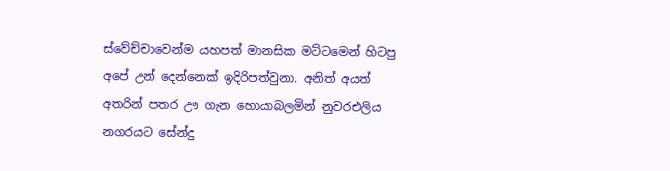ස්වේච්චාවෙන්ම යහපත් මානසික මට්ටමෙන් හිටපු අපේ උන් දෙන්නෙක් ඉදිරිපත්වුනා. අනිත් අයත් අතරින් පතර ඌ ගැන හොයාබලමින් නුවරඑලිය නගරයට සේන්දු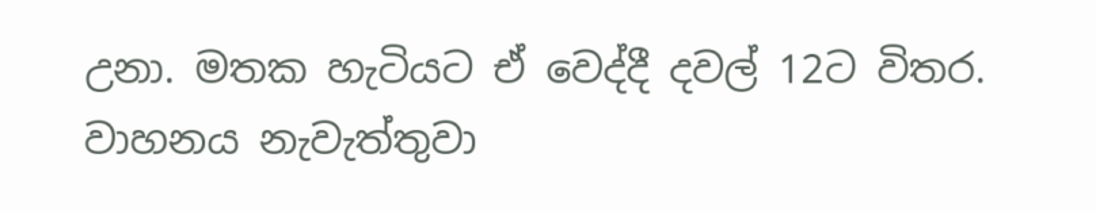උනා. මතක හැටියට ඒ වෙද්දී දවල් 12ට විතර. වාහනය නැවැත්තුවා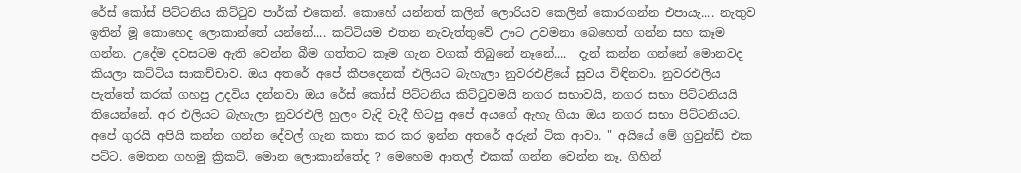රේස් කෝස් පිට්ටනිය කිට්ටුව පාර්ක්‌ එකෙන්. කොහේ යන්නත් කලින් ලොරියව කෙලින් කොරගන්න එපායැ.... නැතුව ඉතින් මූ කොහෙද ලොකාන්තේ යන්නේ.... කට්ටියම එතන නැවැත්තුවේ ඌට උවමනා බෙහෙත් ගන්න සහ කෑම ගන්න. උදේම දවසටම ඇති වෙන්න බීම ගත්තට කෑම ගැන වගක් තිබුනේ නෑනේ....  දැන් කන්න ගන්නේ මොනවද කියලා කට්ටිය සාකච්චාව. ඔය අතරේ අපේ කීපදෙනක් එලියට බැහැලා නුවරඑළියේ සුවය විඳිනවා. නුවරඑලිය පැත්තේ කරක් ගහපු උදවිය දන්නවා ඔය රේස් කෝස් පිට්ටනිය කිට්ටුවමයි නගර සභාවයි, නගර සභා පිට්ටනියයි තියෙන්නේ. අර එලියට බැහැලා නුවරඑලි හුලං වැදි වැදී හිටපු අපේ අයගේ ඇහැ ගියා ඔය නගර සභා පිට්ටනියට.  අපේ ගුරයි අපියි කන්න ගන්න දේවල් ගැන කතා කර කර ඉන්න අතරේ අරුන් ටික ආවා. " අයියේ මේ ග්‍රවුන්ඩ් එක පට්ට. මෙතන ගහමු ක්‍රිකට්. මොන ලොකාන්තේද ? මෙහෙම ආතල් එකක් ගන්න වෙන්න නෑ. ගිහින්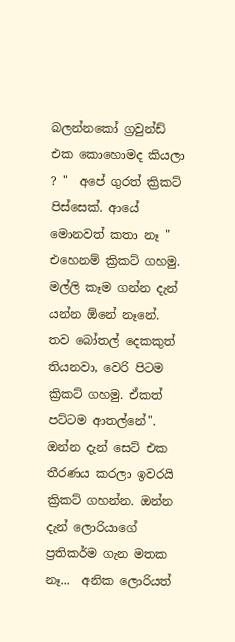බලන්නකෝ ග්‍රවුන්ඩ් එක කොහොමද කියලා ? "  අපේ ගුරත් ක්‍රිකට් පිස්සෙක්. ආයේ මොනවත් කතා නෑ " එහෙනම් ක්‍රිකට් ගහමු.  මල්ලි කෑම ගන්න දැන් යන්න ඕනේ නෑනේ. තව බෝතල් දෙකකුත් තියනවා, වෙරි පිටම ක්‍රිකට් ගහමු. ඒකත් පට්ටම ආතල්නේ". ඔන්න දැන් සෙට් එක තීරණය කරලා ඉවරයි ක්‍රිකට් ගහන්න. ඔන්න දැන් ලොරියාගේ ප්‍රතිකර්ම ගැන මතක නෑ...  අනික ලොරියත්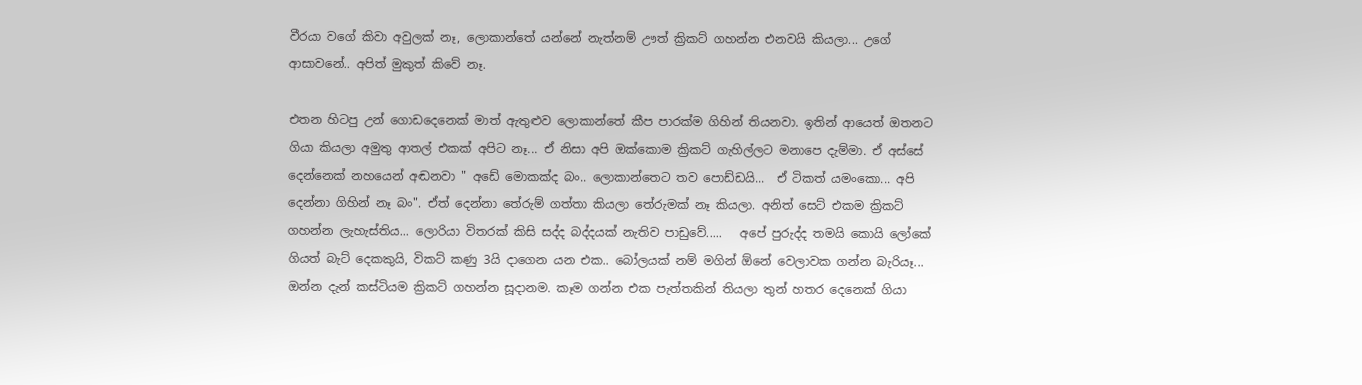වීරයා වගේ කිවා අවුලක් නෑ, ලොකාන්තේ යන්නේ නැත්නම් ඌත් ක්‍රිකට් ගහන්න එනවයි කියලා... උගේ ආසාවනේ.. අපිත් මුකුත් කිවේ නෑ.

එතන හිටපු උන් ගොඩදෙනෙක් මාත් ඇතුළුව ලොකාන්තේ කීප පාරක්ම ගිහින් තියනවා. ඉතින් ආයෙත් ඔතනට ගියා කියලා අමුතු ආතල් එකක් අපිට නෑ... ඒ නිසා අපි ඔක්කොම ක්‍රිකට් ගැහිල්ලට මනාපෙ දැම්මා. ඒ අස්සේ දෙන්නෙක් නහයෙන් අඬනවා " අඩේ මොකක්ද බං.. ලොකාන්තෙට තව පොඩ්ඩයි...  ඒ ටිකත් යමංකො... අපි දෙන්නා ගිහින් නෑ බං". ඒත් දෙන්නා තේරුම් ගත්තා කියලා තේරුමක් නෑ කියලා. අනිත් සෙට් එකම ක්‍රිකට් ගහන්න ලැහැස්තිය... ලොරියා විතරක් කිසි සද්ද බද්දයක් නැතිව පාඩුවේ.....   අපේ පුරුද්ද තමයි කොයි ලෝකේ ගියත් බැට් දෙකකුයි, විකට් කණු 3යි දාගෙන යන එක.. බෝලයක් නම් මගින් ඕනේ වෙලාවක ගන්න බැරියෑ...  ඔන්න දැන් කස්ටියම ක්‍රිකට් ගහන්න සූදානම. කෑම ගන්න එක පැත්තකින් තියලා තුන් හතර දෙනෙක් ගියා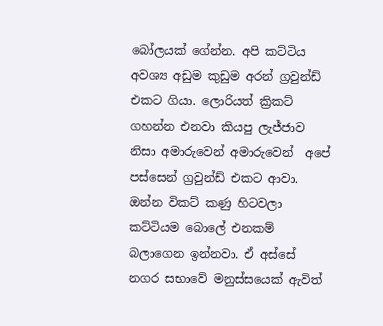බෝලයක් ගේන්න. අපි කට්ටිය  අවශ්‍ය අඩුම කුඩුම අරන් ග්‍රවුන්ඩ් එකට ගියා. ලොරියත් ක්‍රිකට් ගහන්න එනවා කියපු ලැජ්ජාව නිසා අමාරුවෙන් අමාරුවෙන්  අපේ පස්සෙන් ග්‍රවුන්ඩ් එකට ආවා. ඔන්න විකට් කණු හිටවලා කට්ටියම බොලේ එනකම් බලාගෙන ඉන්නවා. ඒ අස්සේ නගර සභාවේ මනුස්සයෙක් ඇවිත්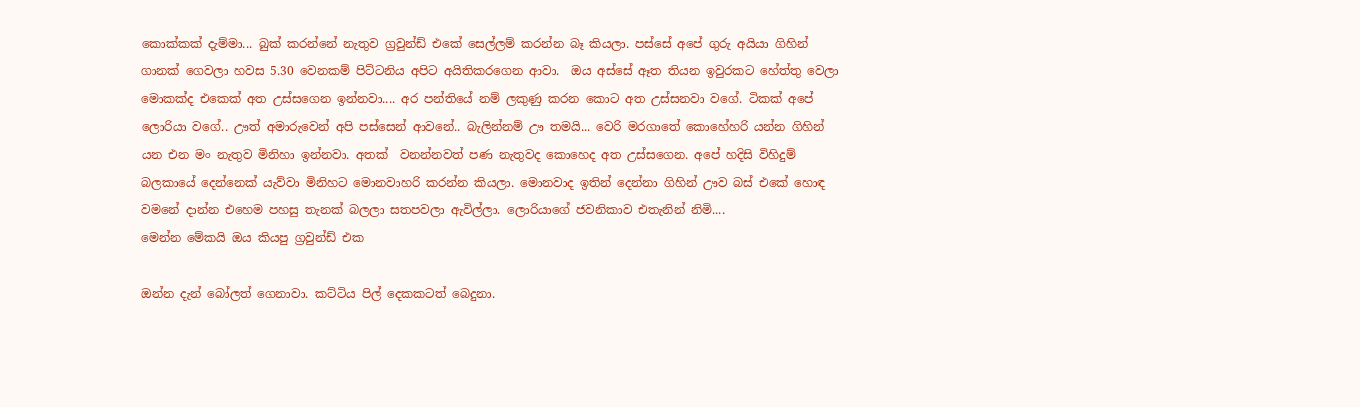කොක්කක් දැම්මා... බුක් කරන්නේ නැතුව ග්‍රවුන්ඩ් එකේ සෙල්ලම් කරන්න බෑ කියලා. පස්සේ අපේ ගුරු අයියා ගිහින් ගානක් ගෙවලා හවස 5.30 වෙනකම් පිට්ටනිය අපිට අයිතිකරගෙන ආවා.  ඔය අස්සේ ඈත තියන ඉවුරකට හේත්තු වෙලා මොකක්ද එකෙක් අත උස්සගෙන ඉන්නවා.... අර පන්තියේ නම් ලකුණු කරන කොට අත උස්සනවා වගේ. ටිකක් අපේ ලොරියා වගේ.. ඌත් අමාරුවෙන් අපි පස්සෙන් ආවනේ.. බැලින්නම් ඌ තමයි... වෙරි මරගාතේ කොහේහරි යන්න ගිහින් යන එන මං නැතුව මිනිහා ඉන්නවා. අතක්  වනන්නවත් පණ නැතුවද කොහෙද අත උස්සගෙන. අපේ හදිසි විහිදුම් බලකායේ දෙන්නෙක් යැව්වා මිනිහට මොනවාහරි කරන්න කියලා. මොනවාද ඉතින් දෙන්නා ගිහින් ඌව බස් එකේ හොඳ වමනේ දාන්න එහෙම පහසු තැනක් බලලා සතපවලා ඇවිල්ලා. ලොරියාගේ ජවනිකාව එතැනින් නිමි....
මෙන්න මේකයි ඔය කියපු ග්‍රවුන්ඩ් එක

ඔන්න දැන් බෝලත් ගෙනාවා. කට්ටිය පිල් දෙකකටත් බෙදුනා.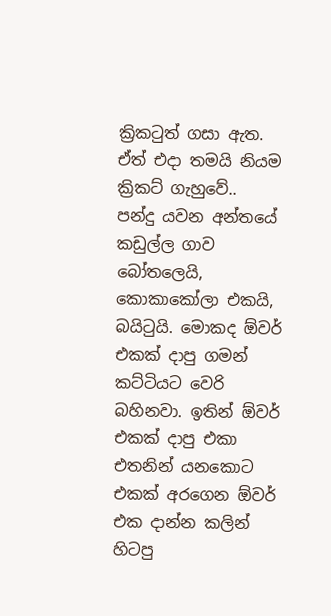ක්‍රිකටුත් ගසා ඇත. ඒත් එදා තමයි නියම ක්‍රිකට් ගැහුවේ..  පන්දු යවන අන්තයේ කඩුල්ල ගාව බෝතලෙයි, කොකාකෝලා එකයි, බයිටුයි. මොකද ඕවර් එකක් දාපු ගමන් කට්ටියට වෙරි බහිනවා. ඉතින් ඕවර් එකක් දාපු එකා එතනින් යනකොට එකක් අරගෙන ඕවර් එක දාන්න කලින් හිටපු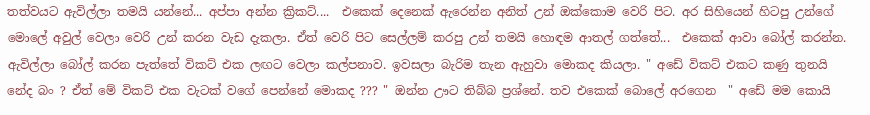තත්වයට ඇවිල්ලා තමයි යන්නේ... අප්පා අන්න ක්‍රිකට්....  එකෙක් දෙනෙක් ඇරෙන්න අනිත් උන් ඔක්කොම වෙරි පිට. අර සිහියෙන් හිටපු උන්ගේ මොලේ අවුල් වෙලා වෙරි උන් කරන වැඩ දැකලා. ඒත් වෙරි පිට සෙල්ලම් කරපු උන් තමයි හොඳම ආතල් ගත්තේ...  එකෙක් ආවා බෝල් කරන්න. ඇවිල්ලා බෝල් කරන පැත්තේ විකට් එක ලඟට වෙලා කල්පනාව. ඉවසලා බැරිම තැන ඇහුවා මොකද කියලා. " අඩේ විකට් එකට කණු තුනයි නේද බං ? ඒත් මේ විකට් එක වැටක් වගේ පෙන්නේ මොකද ??? " ඔන්න ඌට තිබ්බ ප්‍රශ්නේ. තව එකෙක් බොලේ අරගෙන  " අඩේ මම කොයි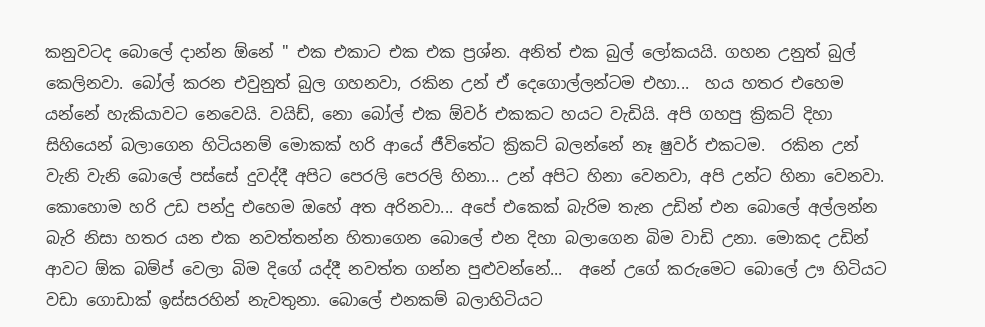කනුවටද බොලේ දාන්න ඕනේ " එක එකාට එක එක ප්‍රශ්න. අනිත් එක බුල් ලෝකයයි. ගහන උනුත් බුල් කෙලිනවා. බෝල් කරන එවුනුත් බුල ගහනවා, රකින උන් ඒ දෙගොල්ලන්ටම එහා...  හය හතර එහෙම යන්නේ හැකියාවට නෙවෙයි. වයිඩ්, නො බෝල් එක ඕවර් එකකට හයට වැඩියි. අපි ගහපු ක්‍රිකට් දිහා සිහියෙන් බලාගෙන හිටියනම් මොකක් හරි ආයේ ජීවිතේට ක්‍රිකට් බලන්නේ නෑ ෂුවර් එකටම.  රකින උන් වැනි වැනි බොලේ පස්සේ දුවද්දී අපිට පෙරලි පෙරලි හිනා... උන් අපිට හිනා වෙනවා, අපි උන්ට හිනා වෙනවා. කොහොම හරි උඩ පන්දු එහෙම ඔහේ අත අරිනවා... අපේ එකෙක් බැරිම තැන උඩින් එන බොලේ අල්ලන්න බැරි නිසා හතර යන එක නවත්තන්න හිතාගෙන බොලේ එන දිහා බලාගෙන බිම වාඩි උනා. මොකද උඩින් ආවට ඕක බම්ප් වෙලා බිම දිගේ යද්දී නවත්ත ගන්න පුළුවන්නේ...  අනේ උගේ කරුමෙට බොලේ ඌ හිටියට වඩා ගොඩාක් ඉස්සරහින් නැවතුනා. බොලේ එනකම් බලාහිටියට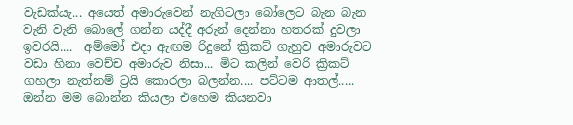වැඩක්යැ... අයෙත් අමාරුවෙන් නැගිටලා බෝලෙට බැන බැන වැනි වැනි බොලේ ගන්න යද්දී අරුන් දෙන්නා හතරක් දුවලා ඉවරයි....  අම්මෝ එදා ඇඟම රිදුනේ ක්‍රිකට් ගැහුව අමාරුවට වඩා හිනා වෙච්ච අමාරුව නිසා... මිට කලින් වෙරි ක්‍රිකට් ගහලා නැත්නම් ට්‍රයි කොරලා බලන්න.... පට්ටම ආතල්.....  ඔන්න මම බොන්න කියලා එහෙම කියනවා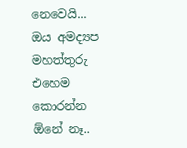නෙවෙයි...  ඔය අමද්‍යප මහත්තුරු එහෙම කොරන්න ඕනේ නෑ..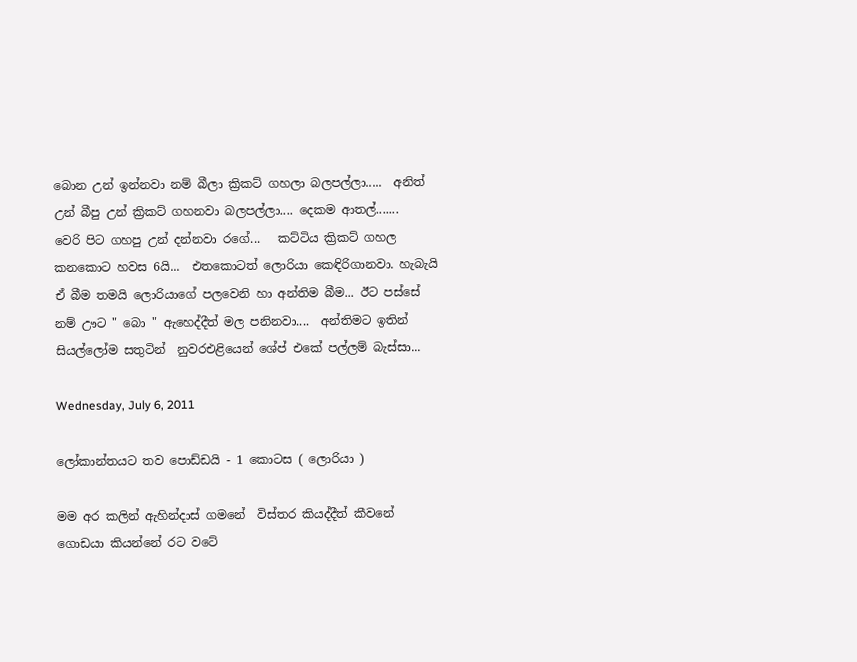බොන උන් ඉන්නවා නම් බීලා ක්‍රිකට් ගහලා බලපල්ලා.....  අනිත් උන් බීපු උන් ක්‍රිකට් ගහනවා බලපල්ලා.... දෙකම ආතල්.......   වෙරි පිට ගහපු උන් දන්නවා රගේ...   කට්ටිය ක්‍රිකට් ගහල කනකොට හවස 6යි...  එතකොටත් ලොරියා කෙඳිරිගානවා. හැබැයි  ඒ බීම තමයි ලොරියාගේ පලවෙනි හා අන්තිම බීම... ඊට පස්සේ නම් ඌට " බො " ඇහෙද්දීත් මල පනිනවා....  අන්තිමට ඉතින් සියල්ලෝම සතුටින්  නුවරඑළියෙන් ශේප් එකේ පල්ලම් බැස්සා...

Wednesday, July 6, 2011

ලෝකාන්තයට තව පොඩ්ඩයි - 1 කොටස ( ලොරියා )

මම අර කලින් ඇහින්දාස් ගමනේ  විස්තර කියද්දීත් කීවනේ ගොඩයා කියන්නේ රට වටේ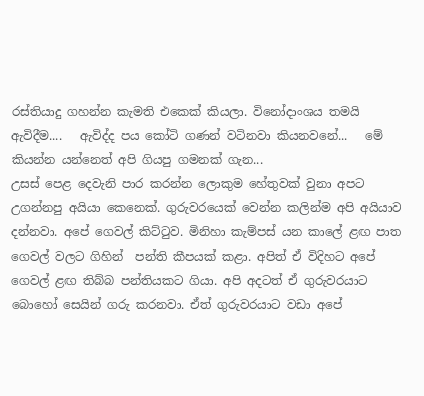රස්තියාදු ගහන්න කැමති එකෙක් කියලා. විනෝදාංශය තමයි ඇවිදීම....   ඇවිද්ද පය කෝටි ගණන් වටිනවා කියනවනේ...   මේ කියන්න යන්නෙත් අපි ගියපු ගමනක් ගැන...
උසස් පෙළ දෙවැනි පාර කරන්න ලොකුම හේතුවක් වුනා අපට උගන්නපු අයියා කෙනෙක්. ගුරුවරයෙක් වෙන්න කලින්ම අපි අයියාව දන්නවා. අපේ ගෙවල් කිට්ටුව. මිනිහා කැම්පස් යන කාලේ ළඟ පාත ගෙවල් වලට ගිහින්  පන්ති කීපයක් කළා. අපිත් ඒ විදිහට අපේ ගෙවල් ළඟ තිබ්බ පන්තියකට ගියා. අපි අදටත් ඒ ගුරුවරයාට බොහෝ සෙයින් ගරු කරනවා. ඒත් ගුරුවරයාට වඩා අපේ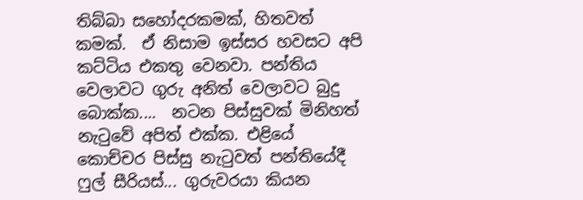තිබ්බා සහෝදරකමක්, හිතවත් කමක්.  ඒ නිසාම ඉස්සර හවසට අපි කට්ටිය එකතු වෙනවා. පන්තිය වෙලාවට ගුරු අනිත් වෙලාවට බුදු බොක්ක....  නටන පිස්සුවක් මිනිහත් නැටුවේ අපිත් එක්ක. එළියේ කොච්චර පිස්සු නැටුවත් පන්තියේදී ෆුල් සීරියස්... ගුරුවරයා කියන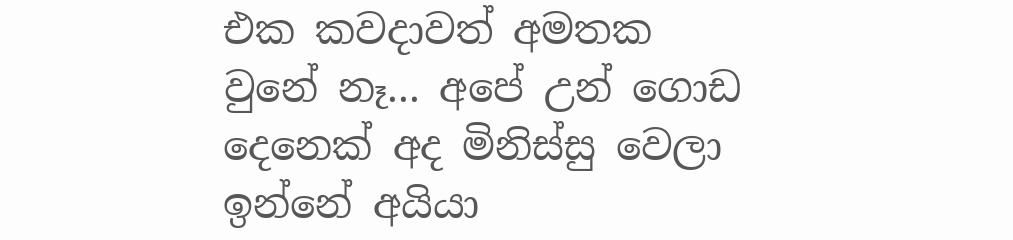එක කවදාවත් අමතක වුනේ නෑ... අපේ උන් ගොඩ දෙනෙක් අද මිනිස්සු වෙලා ඉන්නේ අයියා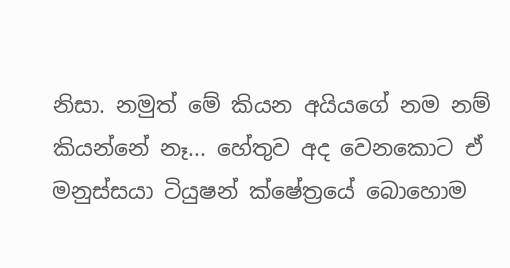නිසා. නමුත් මේ කියන අයියගේ නම නම් කියන්නේ නෑ... හේතුව අද වෙනකොට ඒ මනුස්සයා ටියුෂන් ක්ෂේත්‍රයේ බොහොම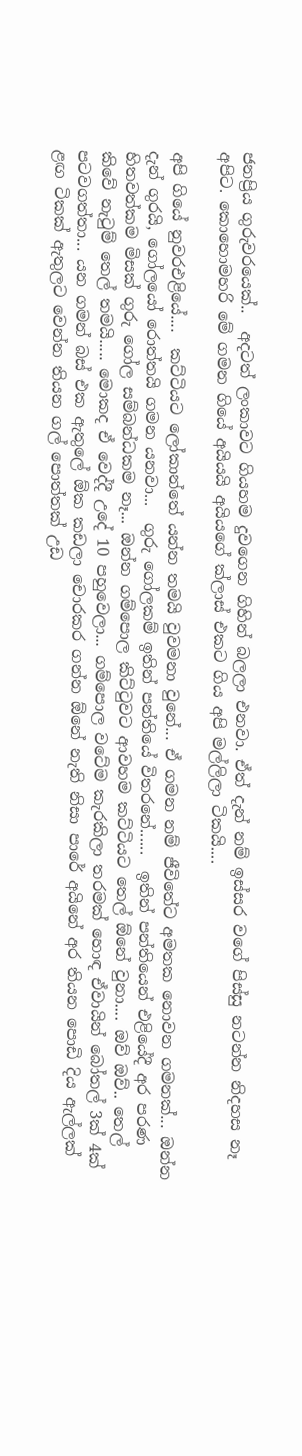ජනප්‍රිය ගුරුවරයෙක්..  අදටත් ලංකාවට ගියහම දුවගෙන ගිහින් බලලා එනවා. ඒත් දැන් නම් ඉස්සර වගේ පිස්සු නටන්න නිදහස නෑ අපිට. කොහොමහරි මේ ගමන ගියේ අයියයි අයියගේ ක්ලාස් එකට ගිය අපි මල්ලිලා ටිකයි....

අපි ගියේ නුවරඑළියේ....  කට්ටියට ලෝකාන්තේ යන්න තමයි වුවමනා වුනේ... ඒ ගමන නම් ජීවිතේට අමතක නොවන ගමනක්... ඔන්න දැන් ගුරයි, ගෝලයෝ රොත්තයි ගමන යනවා...  ගුරු ගෝලකම් ඉතින් පන්තියේ විතරනේ......  ඉතින් පන්තියෙන් එළියේදී අර පරණ හිතවත්කම මිසක් ගුරු ගෝල සම්බන්ධකම නෑ... ඔන්න ගම්පොල කිට්ටුවට ආවහම කට්ටියට තෙල් ඕනේ වුනා.... ඔව් ඔව්.. තෙල් කිවේ නැටුම් තෙල් තමයි..... මොකද ඒ වෙද්දී උදේ 10 පහුවෙලා... ගම්පොල වටේම කැරකිලා තරමක් හොඳ ඒවායින් බෝතල් 3ක් 4ක් පටවගත්තා... යන ගමන් බස් එක ඇතුලේ ඕක කඩලා චොරකර ගන්න ඕනේ නැති නිසා පාරේ අයිනේ අර තියන පොඩි දිය ඇල්ලක් ළඟ ටිකක් ඇතුලට වෙන්න තියන ගල් පොත්තක් උඩ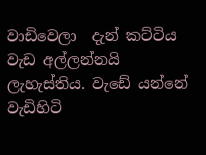වාඩිවෙලා  දැන් කට්ටිය වැඩ අල්ලන්නයි ලැහැස්තිය. වැඩේ යන්නේ  වැඩිහිටි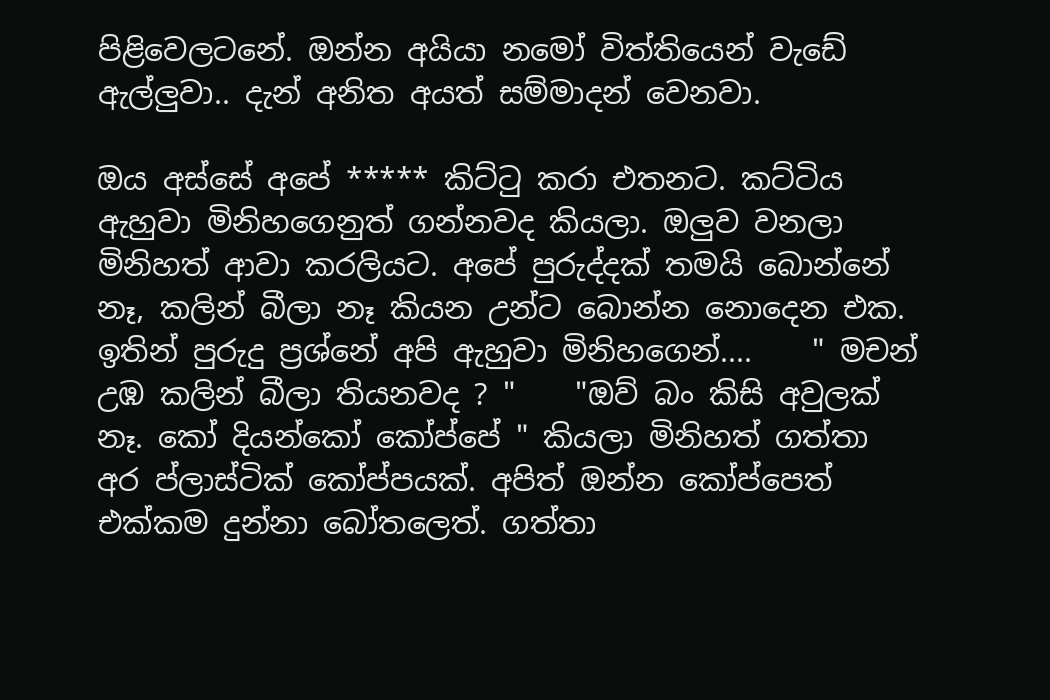පිළිවෙලටනේ. ඔන්න අයියා නමෝ විත්තියෙන් වැඩේ ඇල්ලුවා.. දැන් අනිත අයත් සම්මාදන් වෙනවා.

ඔය අස්සේ අපේ ***** කිට්ටු කරා එතනට. කට්ටිය ඇහුවා මිනිහගෙනුත් ගන්නවද කියලා. ඔලුව වනලා මිනිහත් ආවා කරලියට. අපේ පුරුද්දක් තමයි බොන්නේ නෑ, කලින් බීලා නෑ කියන උන්ට බොන්න නොදෙන එක. ඉතින් පුරුදු ප්‍රශ්නේ අපි ඇහුවා මිනිහගෙන්....    " මචන් උඹ කලින් බීලා තියනවද ? "    "ඔව් බං කිසි අවුලක් නෑ. කෝ දියන්කෝ කෝප්පේ " කියලා මිනිහත් ගත්තා අර ප්ලාස්ටික් කෝප්පයක්. අපිත් ඔන්න කෝප්පෙත් එක්කම දුන්නා බෝතලෙත්. ගත්තා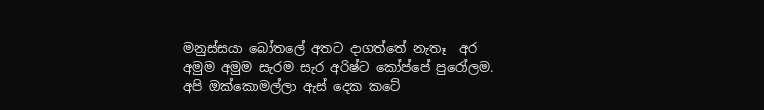මනුස්සයා බෝතලේ අතට දාගත්තේ නැතෑ  අර අමුම අමුම සැරම සැර අරිෂ්ට කෝප්පේ පුරෝලම.  අපි ඔක්කොමල්ලා ඇස් දෙක කටේ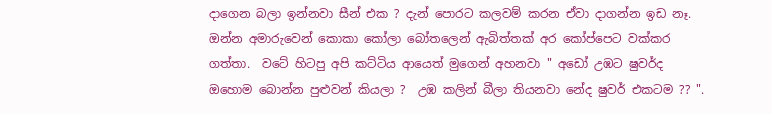දාගෙන බලා ඉන්නවා සීන් එක ? දැන් පොරට කලවම් කරන ඒවා දාගන්න ඉඩ නෑ. ඔන්න අමාරුවෙන් කොකා කෝලා බෝතලෙන් ඇබිත්තක් අර කෝප්පෙට වක්කර ගත්තා.  වටේ හිටපු අපි කට්ටිය ආයෙත් මුගෙන් අහනවා " අඩෝ උඹට ෂුවර්ද ඔහොම බොන්න පුළුවන් කියලා ?  උඹ කලින් බීලා තියනවා නේද ෂුවර් එකටම ?? ".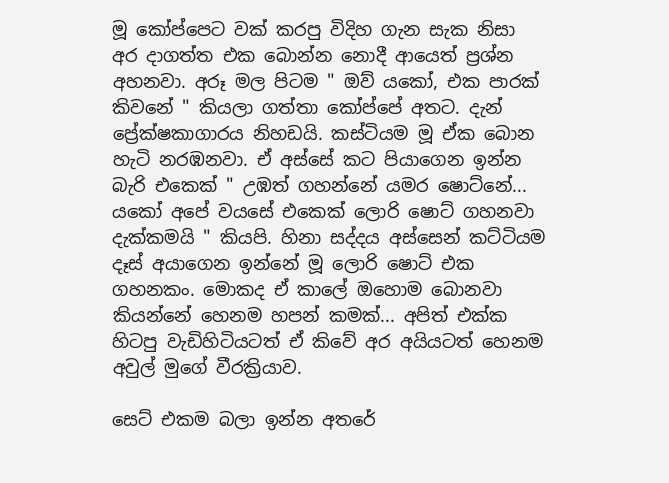මූ කෝප්පෙට වක් කරපු විදිහ ගැන සැක නිසා  අර දාගත්ත එක බොන්න නොදී ආයෙත් ප්‍රශ්න අහනවා. අරූ මල පිටම " ඔව් යකෝ, එක පාරක් කිවනේ " කියලා ගත්තා කෝප්පේ අතට. දැන් ප්‍රේක්ෂකාගාරය නිහඩයි. කස්ටියම මූ ඒක බොන හැටි නරඹනවා. ඒ අස්සේ කට පියාගෙන ඉන්න බැරි එකෙක් " උඹත් ගහන්නේ යමර ෂොට්නේ... යකෝ අපේ වයසේ එකෙක් ලොරි ෂොට් ගහනවා දැක්කමයි " කියපි. හිනා සද්දය අස්සෙන් කට්ටියම දෑස් අයාගෙන ඉන්නේ මූ ලොරි ෂොට් එක ගහනකං. මොකද ඒ කාලේ ඔහොම බොනවා කියන්නේ හෙනම හපන් කමක්... අපිත් එක්ක හිටපු වැඩිහිටියටත් ඒ කිවේ අර අයියටත් හෙනම අවුල් මුගේ වීරක්‍රියාව.

සෙට් එකම බලා ඉන්න අතරේ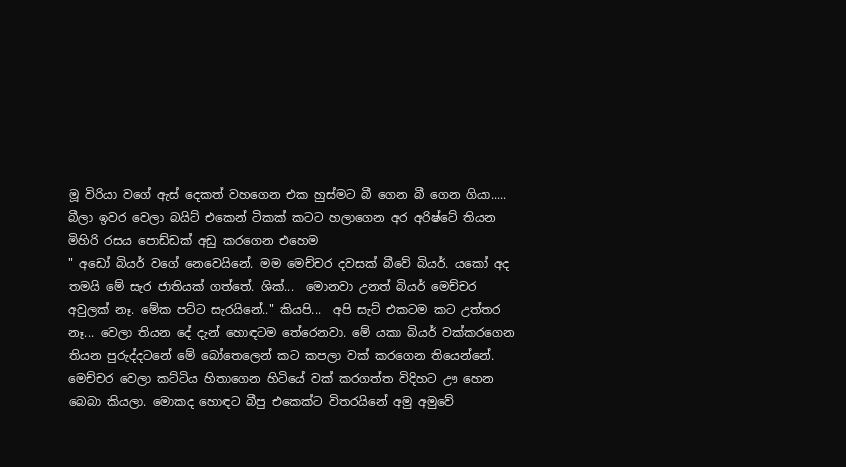මූ විරියා වගේ ඇස් දෙකත් වහගෙන එක හුස්මට බී ගෙන බී ගෙන ගියා.....  බීලා ඉවර වෙලා බයිට් එකෙන් ටිකක් කටට හලාගෙන අර අරිෂ්ටේ තියන මිහිරි රසය පොඩ්ඩක් අඩු කරගෙන එහෙම
" අඩෝ බියර් වගේ නෙවෙයිනේ. මම මෙච්චර දවසක් බීවේ බියර්. යකෝ අද තමයි මේ සැර ජාතියක් ගත්තේ. ශික්...  මොනවා උනත් බියර් මෙච්චර අවුලක් නෑ. මේක පට්ට සැරයිනේ.." කියපි...  අපි සැට් එකටම කට උත්තර නෑ... වෙලා තියන දේ දැන් හොඳටම තේරෙනවා. මේ යකා බියර් වක්කරගෙන තියන පුරුද්දටනේ මේ බෝතෙලෙන් කට කපලා වක් කරගෙන තියෙන්නේ. මෙච්චර වෙලා කට්ටිය හිතාගෙන හිටියේ වක් කරගත්ත විදිහට ඌ හෙන බෙබා කියලා. මොකද හොඳට බීපු එකෙක්ට විතරයිනේ අමු අමුවේ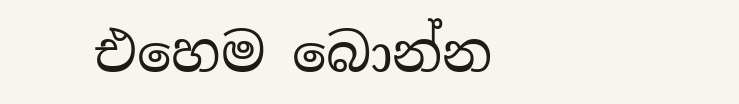එහෙම බොන්න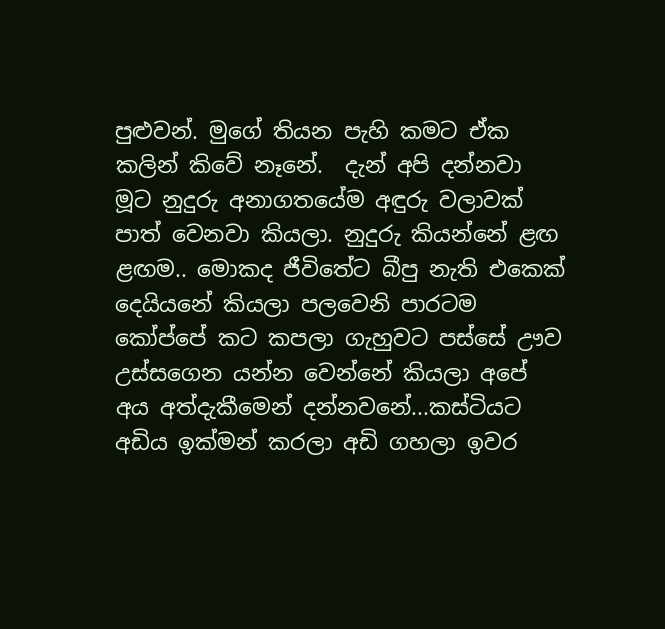පුළුවන්. මුගේ තියන පැහි කමට ඒක කලින් කිවේ නෑනේ.  දැන් අපි දන්නවා මූට නුදුරු අනාගතයේම අඳුරු වලාවක් පාත් වෙනවා කියලා. නුදුරු කියන්නේ ළඟ ළඟම.. මොකද ජීවිතේට බීපු නැති එකෙක් දෙයියනේ කියලා පලවෙනි පාරටම කෝප්පේ කට කපලා ගැහුවට පස්සේ ඌව උස්සගෙන යන්න වෙන්නේ කියලා අපේ අය අත්දැකීමෙන් දන්නවනේ...කස්ටියට අඩිය ඉක්මන් කරලා අඩි ගහලා ඉවර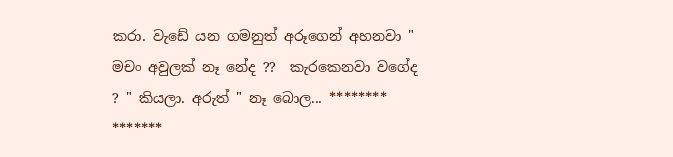කරා. වැඩේ යන ගමනුත් අරූගෙන් අහනවා " මචං අවුලක් නෑ නේද ??  කැරකෙනවා වගේද ? " කියලා. අරුත් " නෑ බොල... ********  *******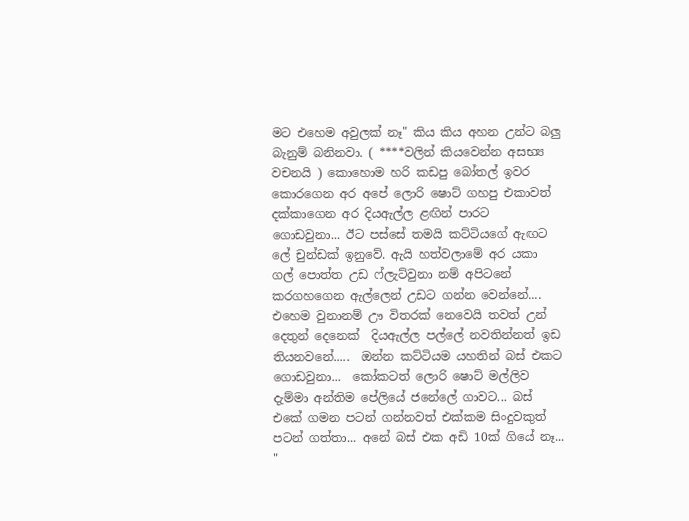මට එහෙම අවුලක් නෑ" කිය කිය අහන උන්ට බලු බැනුම් බනිනවා. ( ****වලින් කියවෙන්න අසභ්‍ය වචනයි ) කොහොම හරි කඩපු බෝතල් ඉවර කොරගෙන අර අපේ ලොරි ෂොට් ගහපු එකාවත් දක්කාගෙන අර දියඇල්ල ළඟින් පාරට ගොඩවුනා... ඊට පස්සේ තමයි කට්ටියගේ ඇඟට ලේ චුන්ඩක් ඉනුවේ. ඇයි හත්වලාමේ අර යකා ගල් පොත්ත උඩ ෆ්ලැට්වුනා නම් අපිටනේ කරගහගෙන ඇල්ලෙන් උඩට ගන්න වෙන්නේ.... එහෙම වුනානම් ඌ විතරක් නෙවෙයි තවත් උන් දෙතුන් දෙනෙක්  දියඇල්ල පල්ලේ නවතින්නත් ඉඩ තියනවනේ.....  ඔන්න කට්ටියම යහතින් බස් එකට ගොඩවුනා...  කෝකටත් ලොරි ෂොට් මල්ලිව දැම්මා අන්තිම පේලියේ ජනේලේ ගාවට... බස් එකේ ගමන පටන් ගන්නවත් එක්කම සිංදුවකුත් පටන් ගත්තා... අනේ බස් එක අඩි 10ක් ගියේ නෑ...
"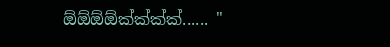ඕඕඕඕක්ක්ක්ක්...... "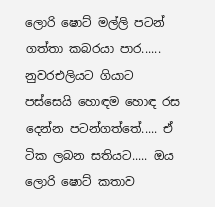ලොරි ෂොට් මල්ලි පටන් ගත්තා කබරයා පාර......  නුවරඑලියට ගියාට පස්සෙයි හොඳම හොඳ රස දෙන්න පටන්ගත්තේ..... ඒ ටික ලබන සතියට..... ඔය ලොරි ෂොට් කතාව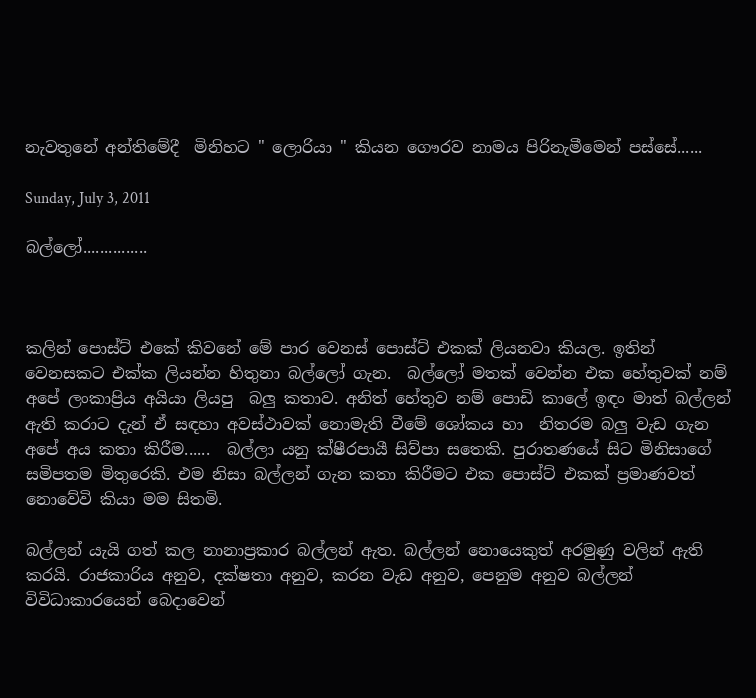නැවතුනේ අන්තිමේදී  මිනිහට " ලොරියා " කියන ගෞරව නාමය පිරිනැමීමෙන් පස්සේ......

Sunday, July 3, 2011

බල්ලෝ...............



කලින් පොස්ට් එකේ කිවනේ මේ පාර වෙනස් පොස්ට් එකක් ලියනවා කියල. ඉතින් වෙනසකට එක්ක ලියන්න හිතුනා බල්ලෝ ගැන.  බල්ලෝ මතක් වෙන්න එක හේතුවක් නම් අපේ ලංකාප්‍රිය අයියා ලියපු  බලු කතාව. අනිත් හේතුව නම් පොඩි කාලේ ඉඳං මාත් බල්ලන් ඇති කරාට දැන් ඒ සඳහා අවස්ථාවක් නොමැති වීමේ ශෝකය හා  නිතරම බලු වැඩ ගැන අපේ අය කතා කිරීම......  බල්ලා යනු ක්ෂීරපායී සිව්පා සතෙකි. පුරාතණයේ සිට මිනිසාගේ සමිපතම මිතුරෙකි. එම නිසා බල්ලන් ගැන කතා කිරීමට එක පොස්ට් එකක් ප්‍රමාණවත් නොවේවි කියා මම සිතමි.

බල්ලන් යැයි ගත් කල නානාප්‍රකාර බල්ලන් ඇත. බල්ලන් නොයෙකුත් අරමුණු වලින් ඇති කරයි. රාජකාරිය අනුව, දක්ෂතා අනුව, කරන වැඩ අනුව, පෙනුම අනුව බල්ලන් විවිධාකාරයෙන් බෙදාවෙන්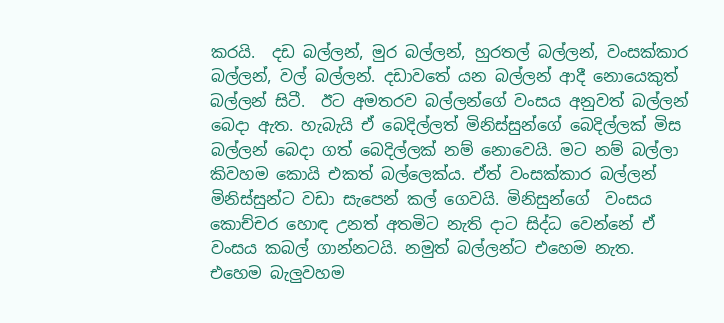කරයි.  දඩ බල්ලන්, මුර බල්ලන්, හුරතල් බල්ලන්, වංසක්කාර  බල්ලන්, වල් බල්ලන්. දඩාවතේ යන බල්ලන් ආදී නොයෙකුත් බල්ලන් සිටී.  ඊට අමතරව බල්ලන්ගේ වංසය අනුවත් බල්ලන් බෙදා ඇත. හැබැයි ඒ බෙදිල්ලත් මිනිස්සුන්ගේ බෙදිල්ලක් මිස බල්ලන් බෙදා ගත් බෙදිල්ලක් නම් නොවෙයි. මට නම් බල්ලා කිවහම කොයි එකත් බල්ලෙක්ය. ඒත් වංසක්කාර බල්ලන් මිනිස්සුන්ට වඩා සැපෙන් කල් ගෙවයි. මිනිසුන්ගේ  වංසය කොච්චර හොඳ උනත් අතමිට නැති දාට සිද්ධ වෙන්නේ ඒ වංසය කබල් ගාන්නටයි. නමුත් බල්ලන්ට එහෙම නැත. එහෙම බැලුවහම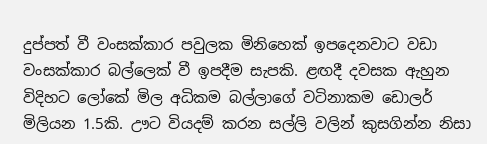දුප්පත් වී වංසක්කාර පවුලක මිනිහෙක් ඉපදෙනවාට වඩා වංසක්කාර බල්ලෙක් වී ඉපදීම සැපකි. ළඟදී දවසක ඇහුන විදිහට ලෝකේ මිල අධිකම බල්ලාගේ වටිනාකම ඩොලර් මිලියන 1.5කි. ඌට වියදම් කරන සල්ලි වලින් කුසගින්න නිසා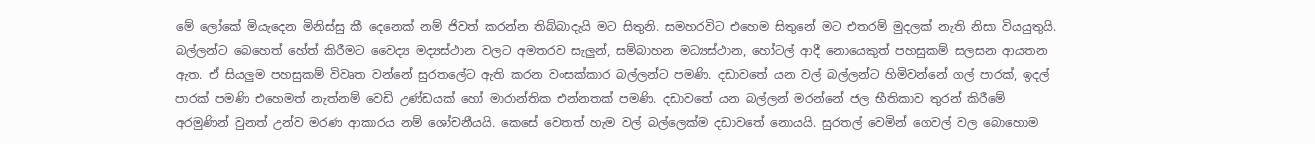මේ ලෝකේ මියැදෙන මිනිස්සු කී දෙනෙක් නම් ජිවත් කරන්න තිබ්බාදැයි මට සිතුනි. සමහරවිට එහෙම සිතුනේ මට එතරම් මුදලක් නැති නිසා වියයුතුයි. බල්ලන්ට බෙහෙත් හේත් කිරීමට වෛද්‍ය මද්‍යස්ථාන වලට අමතරව සැලුන්, සම්බාහන මධ්‍යස්ථාන, හෝටල් ආදී නොයෙකුත් පහසුකම් සලසන ආයතන ඇත. ඒ සියලුම පහසුකම් විවෘත වන්නේ සුරතලේට ඇති කරන වංසක්කාර බල්ලන්ට පමණි. දඩාවතේ යන වල් බල්ලන්ට හිමිවන්නේ ගල් පාරක්, ඉදල් පාරක් පමණි එහෙමත් නැත්නම් වෙඩි උණ්ඩයක් හෝ මාරාන්තික එන්නතක් පමණි. දඩාවතේ යන බල්ලන් මරන්නේ ජල භීතිකාව තුරන් කිරීමේ අරමුණින් වුනත් උන්ව මරණ ආකාරය නම් ශෝචනීයයි. කෙසේ වෙතත් හැම වල් බල්ලෙක්ම දඩාවතේ නොයයි. සුරතල් වෙමින් ගෙවල් වල බොහොම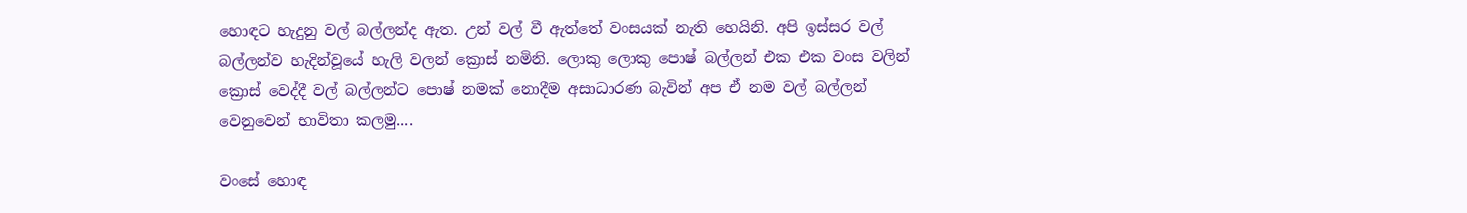හොඳට හැදුනු වල් බල්ලන්ද ඇත. උන් වල් වී ඇත්තේ වංසයක් නැති හෙයිනි. අපි ඉස්සර වල් බල්ලන්ව හැදින්වූයේ හැලි වලන් ක්‍රොස් නමිනි. ලොකු ලොකු පොෂ් බල්ලන් එක එක වංස වලින් ක්‍රොස් වෙද්දී වල් බල්ලන්ට පොෂ් නමක් නොදීම අසාධාරණ බැවින් අප ඒ නම වල් බල්ලන් වෙනුවෙන් භාවිතා කලමු....

වංසේ හොඳ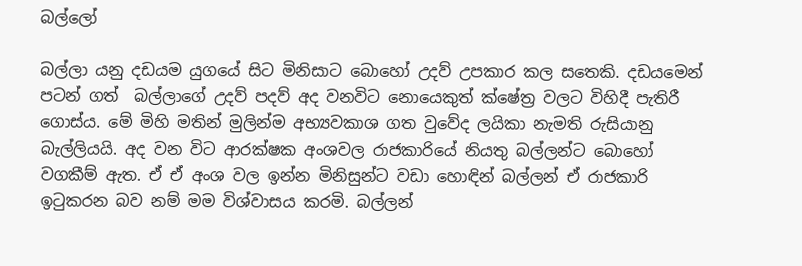බල්ලෝ

බල්ලා යනු දඩයම යුගයේ සිට මිනිසාට බොහෝ උදව් උපකාර කල සතෙකි. දඩයමෙන් පටන් ගත්  බල්ලාගේ උදව් පදව් අද වනවිට නොයෙකුත් ක්ෂේත්‍ර වලට විහිදී පැතිරී ගොස්ය. මේ මිහි මතින් මුලින්ම අභ්‍යවකාශ ගත වුවේද ලයිකා නැමති රුසියානු බැල්ලියයි. අද වන විට ආරක්ෂක අංශවල රාජකාරියේ නියතු බල්ලන්ට බොහෝ වගකීම් ඇත. ඒ ඒ අංශ වල ඉන්න මිනිසුන්ට වඩා හොඳින් බල්ලන් ඒ රාජකාරි ඉටුකරන බව නම් මම විශ්වාසය කරමි. බල්ලන්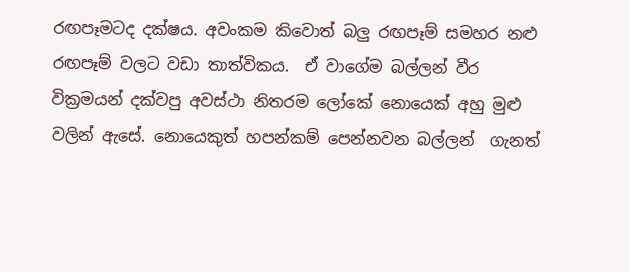රඟපෑමටද දක්ෂය. අවංකම කිවොත් බලු රඟපෑම් සමහර නළු රඟපෑම් වලට වඩා තාත්විකය.  ඒ වාගේම බල්ලන් වීර වික්‍රමයන් දක්වපු අවස්ථා නිතරම ලෝකේ නොයෙක් අහු මුළු වලින් ඇසේ. නොයෙකුත් හපන්කම් පෙන්නවන බල්ලන්  ගැනත්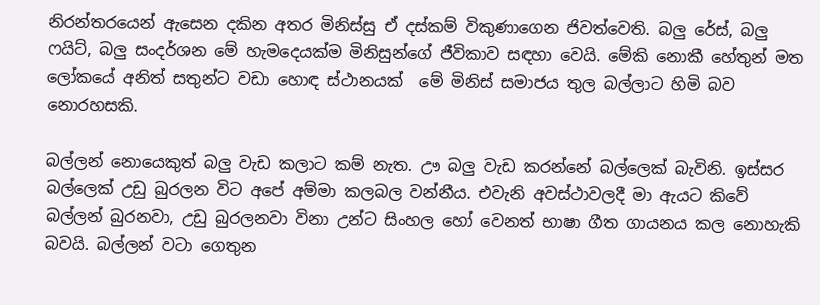නිරන්තරයෙන් ඇසෙන දකින අතර මිනිස්සු ඒ දස්කම් විකුණාගෙන ජිවත්වෙති. බලු රේස්, බලු ෆයිට්, බලු සංදර්ශන මේ හැමදෙයක්ම මිනිසුන්ගේ ජීවිකාව සඳහා වෙයි. මේකි නොකී හේතුන් මත ලෝකයේ අනිත් සතුන්ට වඩා හොඳ ස්ථානයක්  මේ මිනිස් සමාජය තුල බල්ලාට හිමි බව  නොරහසකි.

බල්ලන් නොයෙකුත් බලු වැඩ කලාට කම් නැත. ඌ බලු වැඩ කරන්නේ බල්ලෙක් බැවිනි. ඉස්සර බල්ලෙක් උඩු බුරලන විට අපේ අම්මා කලබල වන්නීය. එවැනි අවස්ථාවලදී මා ඇයට කිවේ  බල්ලන් බුරනවා, උඩු බුරලනවා විනා උන්ට සිංහල හෝ වෙනත් භාෂා ගීත ගායනය කල නොහැකි බවයි. බල්ලන් වටා ගෙතුන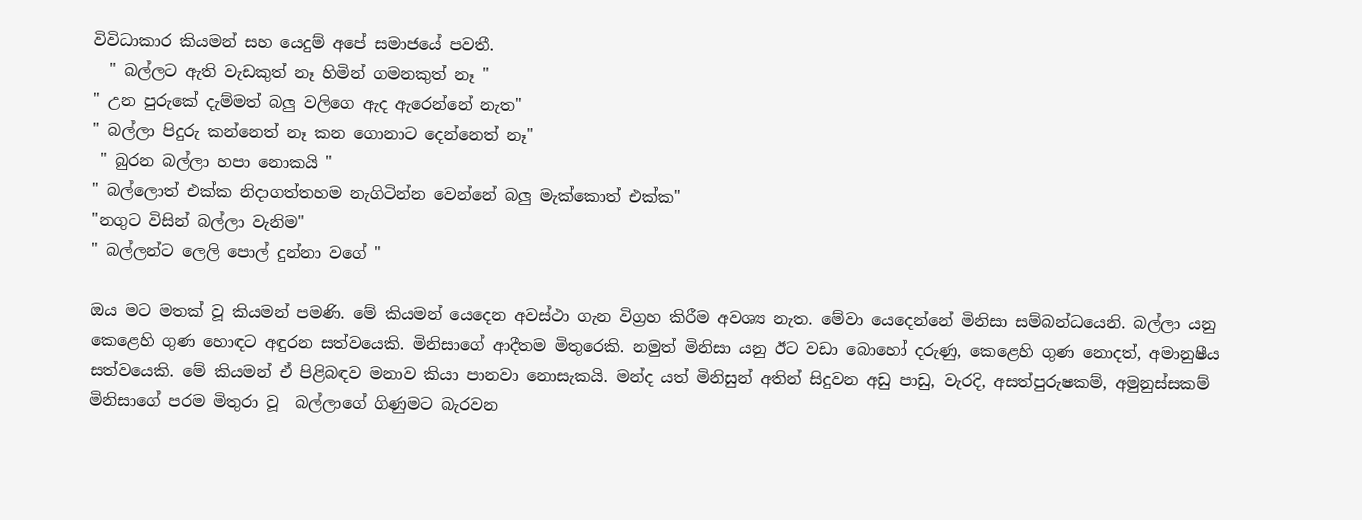විවිධාකාර කියමන් සහ යෙදුම් අපේ සමාජයේ පවතී.
  " බල්ලට ඇති වැඩකුත් නෑ හිමින් ගමනකුත් නෑ "
" උන පුරුකේ දැම්මත් බලු වලිගෙ ඇද ඇරෙන්නේ නැත"
" බල්ලා පිදුරු කන්නෙත් නෑ කන ගොනාට දෙන්නෙත් නෑ"
 " බුරන බල්ලා හපා නොකයි "
" බල්ලොත් එක්ක නිදාගත්තහම නැගිටින්න වෙන්නේ බලු මැක්කොත් එක්ක"
"නගුට විසින් බල්ලා වැනිම"
" බල්ලන්ට ලෙලි පොල් දුන්නා වගේ "

ඔය මට මතක් වූ කියමන් පමණි. මේ කියමන් යෙදෙන අවස්ථා ගැන විග්‍රහ කිරීම අවශ්‍ය නැත. මේවා යෙදෙන්නේ මිනිසා සම්බන්ධයෙනි. බල්ලා යනු කෙළෙහි ගුණ හොඳට අඳුරන සත්වයෙකි. මිනිසාගේ ආදීතම මිතුරෙකි. නමුත් මිනිසා යනු ඊට වඩා බොහෝ දරුණු, කෙළෙහි ගුණ නොදත්, අමානුෂීය සත්වයෙකි. මේ කියමන් ඒ පිළිබඳව මනාව කියා පානවා නොසැකයි. මන්ද යත් මිනිසුන් අතින් සිදුවන අඩු පාඩු, වැරදි, අසත්පුරුෂකම්, අමුනුස්සකම් මිනිසාගේ පරම මිතුරා වූ  බල්ලාගේ ගිණුමට බැරවන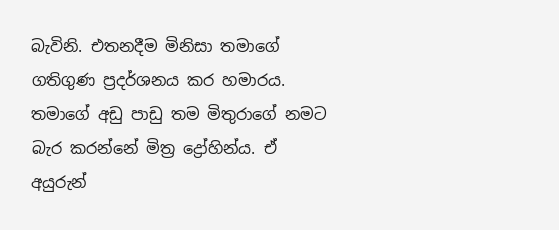බැවිනි. එතනදීම මිනිසා තමාගේ ගතිගුණ ප්‍රදර්ශනය කර හමාරය. තමාගේ අඩු පාඩු තම මිතුරාගේ නමට බැර කරන්නේ මිත්‍ර ද්‍රෝහින්ය. ඒ අයුරුන්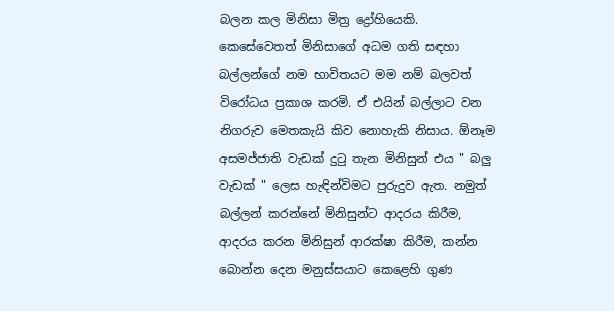බලන කල මිනිසා මිත්‍ර ද්‍රෝහියෙකි. කෙසේවෙතත් මිනිසාගේ අධම ගති සඳහා බල්ලන්ගේ නම භාවිතයට මම නම් බලවත් විරෝධය ප්‍රකාශ කරමි. ඒ එයින් බල්ලාට වන නිගරුව මෙතකැයි කිව නොහැකි නිසාය. ඕනෑම අසමජ්ජාති වැඩක් දුටු තැන මිනිසුන් එය " බලු වැඩක් " ලෙස හැඳින්විමට පුරුදුව ඇත. නමුත් බල්ලන් කරන්නේ මිනිසුන්ට ආදරය කිරීම, ආදරය කරන මිනිසුන් ආරක්ෂා කිරීම, කන්න බොන්න දෙන මනුස්සයාට කෙළෙහි ගුණ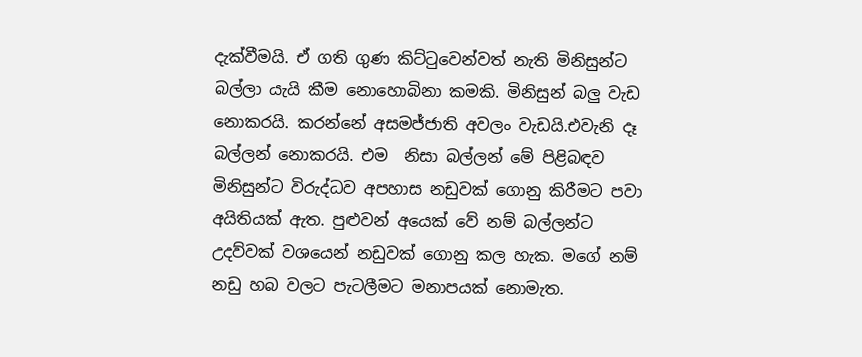දැක්වීමයි. ඒ ගති ගුණ කිට්ටුවෙන්වත් නැති මිනිසුන්ට බල්ලා යැයි කීම නොහොබිනා කමකි. මිනිසුන් බලු වැඩ නොකරයි. කරන්නේ අසමජ්ජාති අවලං වැඩයි.එවැනි දෑ බල්ලන් නොකරයි. එම  නිසා බල්ලන් මේ පිළිබඳව මිනිසුන්ට විරුද්ධව අපහාස නඩුවක් ගොනු කිරීමට පවා අයිතියක් ඇත. පුළුවන් අයෙක් වේ නම් බල්ලන්ට උදව්වක් වශයෙන් නඩුවක් ගොනු කල හැක. මගේ නම් නඩු හබ වලට පැටලීමට මනාපයක් නොමැත.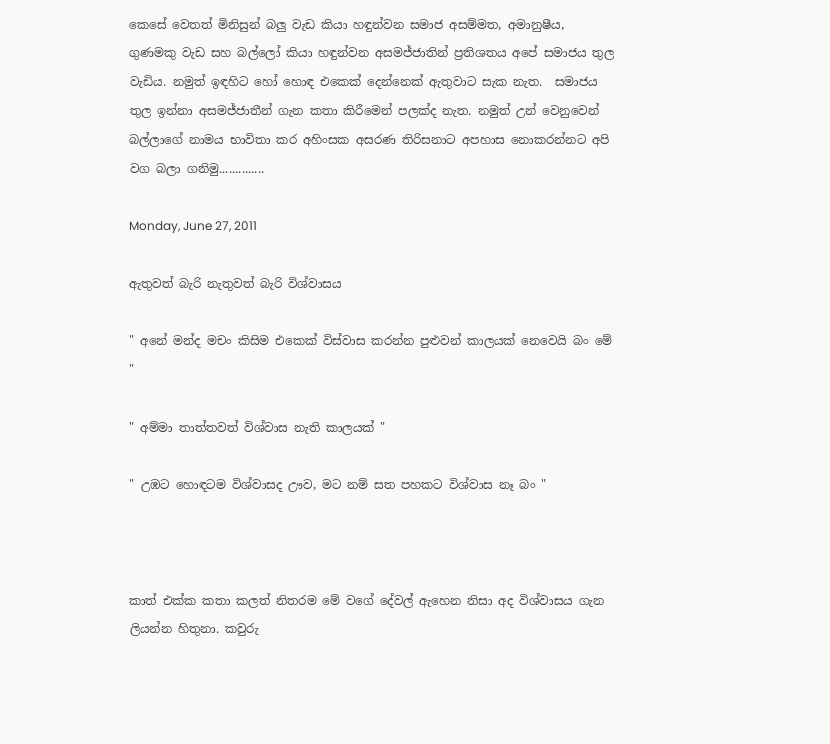කෙසේ වෙතත් මිනිසුන් බලු වැඩ කියා හඳුන්වන සමාජ අසම්මත, අමානුෂීය, ගුණමකු වැඩ සහ බල්ලෝ කියා හඳුන්වන අසමජ්ජාතින් ප්‍රතිශතය අපේ සමාජය තුල වැඩිය. නමුත් ඉඳහිට හෝ හොඳ එකෙක් දෙන්නෙක් ඇතුවාට සැක නැත.  සමාජය තුල ඉන්නා අසමජ්ජාතීන් ගැන කතා කිරීමෙන් පලක්ද නැත. නමුත් උන් වෙනුවෙන් බල්ලාගේ නාමය භාවිතා කර අහිංසක අසරණ තිරිසනාට අපහාස නොකරන්නට අපි වග බලා ගනිමු..............

Monday, June 27, 2011

ඇතුවත් බැරි නැතුවත් බැරි විශ්වාසය

" අනේ මන්ද මචං කිසිම එකෙක් විස්වාස කරන්න පුළුවන් කාලයක් නෙවෙයි බං මේ "

" අම්මා තාත්තවත් විශ්වාස නැති කාලයක් "

" උඹට හොඳටම විශ්වාසද ඌව, මට නම් සත පහකට විශ්වාස නෑ බං "



කාත් එක්ක කතා කලත් නිතරම මේ වගේ දේවල් ඇහෙන නිසා අද විශ්වාසය ගැන ලියන්න හිතුනා. කවුරු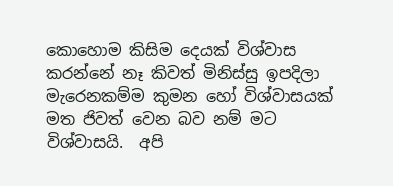කොහොම කිසිම දෙයක් විශ්වාස කරන්නේ නෑ කිවත් මිනිස්සු ඉපදිලා මැරෙනකම්ම කුමන හෝ විශ්වාසයක් මත ජිවත් වෙන බව නම් මට විශ්වාසයි.  අපි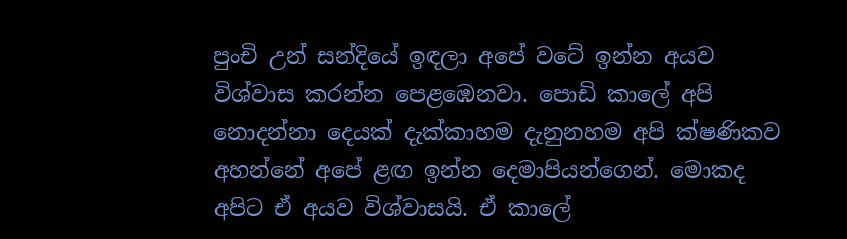පුංචි උන් සන්දියේ ඉඳලා අපේ වටේ ඉන්න අයව විශ්වාස කරන්න පෙළඹෙනවා. පොඩි කාලේ අපි නොදන්නා දෙයක් දැක්කාහම දැනුනහම අපි ක්ෂණිකව අහන්නේ අපේ ළඟ ඉන්න දෙමාපියන්ගෙන්. මොකද අපිට ඒ අයව විශ්වාසයි. ඒ කාලේ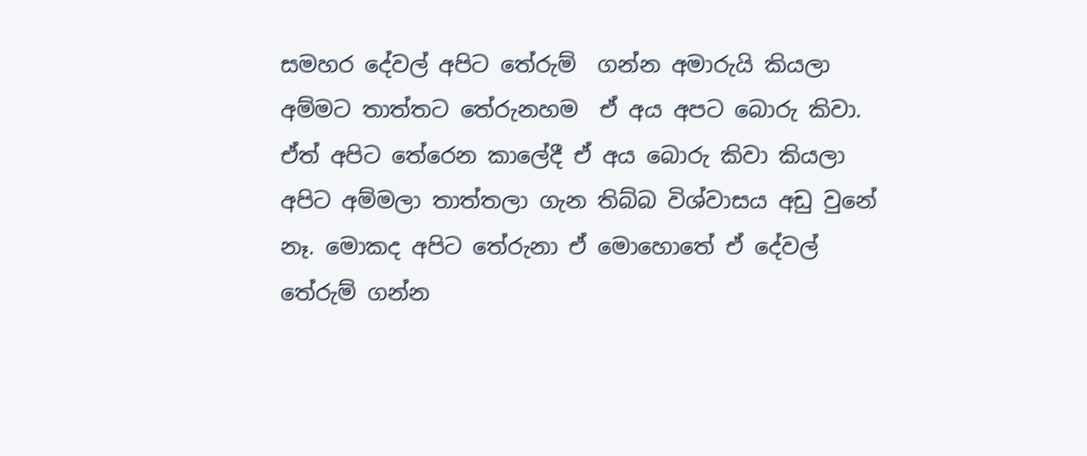සමහර දේවල් අපිට තේරුම්  ගන්න අමාරුයි කියලා අම්මට තාත්තට තේරුනහම  ඒ අය අපට බොරු කිවා. ඒත් අපිට තේරෙන කාලේදී ඒ අය බොරු කිවා කියලා අපිට අම්මලා තාත්තලා ගැන තිබ්බ විශ්වාසය අඩු වුනේ නෑ. මොකද අපිට තේරුනා ඒ මොහොතේ ඒ දේවල් තේරුම් ගන්න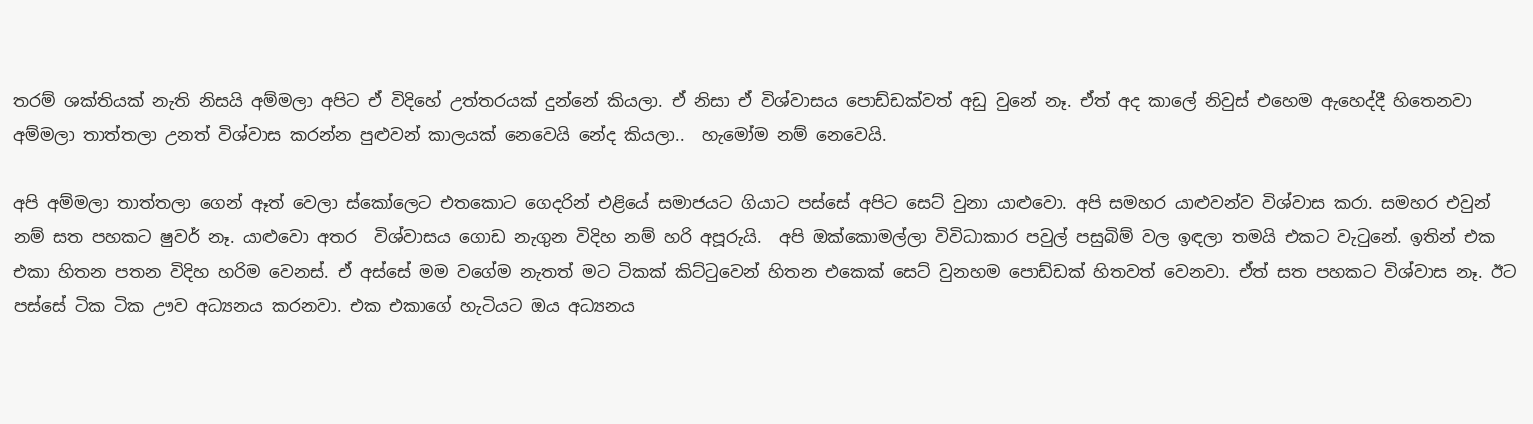තරම් ශක්තියක් නැති නිසයි අම්මලා අපිට ඒ විදිහේ උත්තරයක්‌ දුන්නේ කියලා. ඒ නිසා ඒ විශ්වාසය පොඩ්ඩක්වත් අඩු වුනේ නෑ. ඒත් අද කාලේ නිවුස් එහෙම ඇහෙද්දී හිතෙනවා අම්මලා තාත්තලා උනත් විශ්වාස කරන්න පුළුවන් කාලයක් නෙවෙයි නේද කියලා..  හැමෝම නම් නෙවෙයි.

අපි අම්මලා තාත්තලා ගෙන් ඈත් වෙලා ස්කෝලෙට එතකොට ගෙදරින් එළියේ සමාජයට ගියාට පස්සේ අපිට සෙට් වුනා යාළුවො. අපි සමහර යාළුවන්ව විශ්වාස කරා. සමහර එවුන් නම් සත පහකට ෂුවර් නෑ. යාළුවො අතර  විශ්වාසය ගොඩ නැගුන විදිහ නම් හරි අපූරුයි.  අපි ඔක්කොමල්ලා විවිධාකාර පවුල් පසුබිම් වල ඉඳලා තමයි එකට වැටුනේ. ඉතින් එක එකා හිතන පතන විදිහ හරිම වෙනස්. ඒ අස්සේ මම වගේම නැතත් මට ටිකක් කිට්ටුවෙන් හිතන එකෙක් සෙට් වුනහම පොඩ්ඩක් හිතවත් වෙනවා. ඒත් සත පහකට විශ්වාස නෑ. ඊට පස්සේ ටික ටික ඌව අධ්‍යනය කරනවා. එක එකාගේ හැටියට ඔය අධ්‍යනය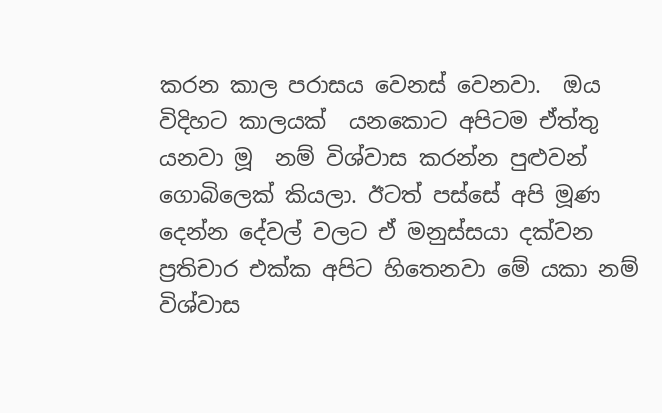කරන කාල පරාසය වෙනස් වෙනවා.  ඔය විදිහට කාලයක්  යනකොට අපිටම ඒත්තු යනවා මූ  නම් විශ්වාස කරන්න පුළුවන් ගොබිලෙක් කියලා. ඊටත් පස්සේ අපි මූණ දෙන්න දේවල් වලට ඒ මනුස්සයා දක්වන ප්‍රතිචාර එක්ක අපිට හිතෙනවා මේ යකා නම් විශ්වාස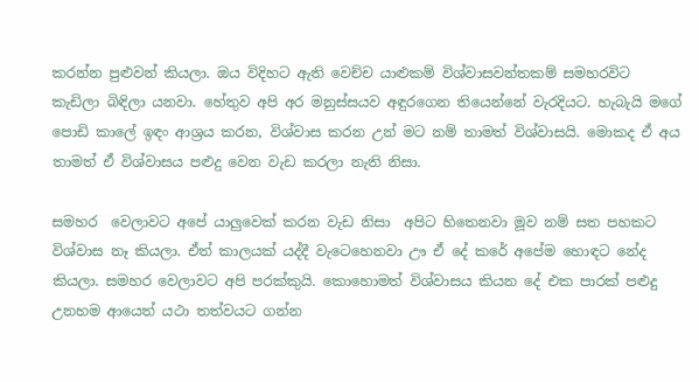කරන්න පුළුවන් කියලා. ඔය විදිහට ඇති වෙච්ච යාළුකම් විශ්වාසවන්තකම් සමහරවිට කැඩිලා බිඳිලා යනවා. හේතුව අපි අර මනුස්සයව අඳුරගෙන තියෙන්නේ වැරදියට. හැබැයි මගේ පොඩි කාලේ ඉඳං ආශ්‍රය කරන, විශ්වාස කරන උන් මට නම් තාමත් විශ්වාසයි. මොකද ඒ අය තාමත් ඒ විශ්වාසය පළුදු වෙන වැඩ කරලා නැති නිසා.

සමහර  වෙලාවට අපේ යාලුවෙක් කරන වැඩ නිසා  අපිට හිතෙනවා මූව නම් සත පහකට විශ්වාස නෑ කියලා. ඒත් කාලයක් යද්දී වැටෙහෙනවා ඌ ඒ දේ කරේ අපේම හොඳට නේද කියලා. සමහර වෙලාවට අපි පරක්කුයි. කොහොමත් විශ්වාසය කියන දේ එක පාරක් පළුදු උනහම ආයෙත් යථා තත්වයට ගන්න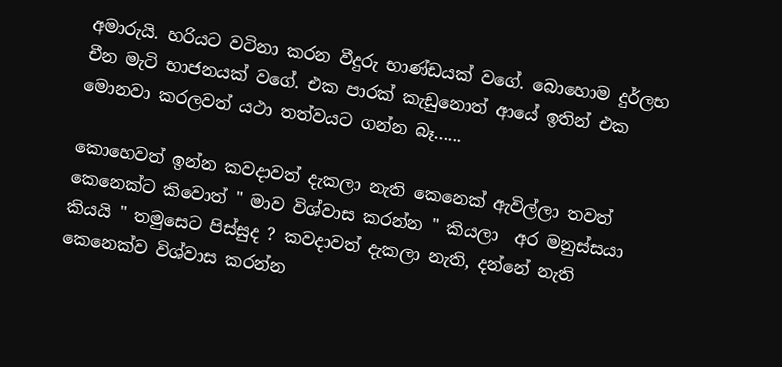අමාරුයි. හරියට වටිනා කරන වීදුරු භාණ්ඩයක් වගේ. බොහොම දුර්ලභ චීන මැටි භාජනයක් වගේ. එක පාරක් කැඩුනොත් ආයේ ඉතින් එක මොනවා කරලවත් යථා තත්වයට ගන්න බෑ......

කොහෙවත් ඉන්න කවදාවත් දැකලා නැති කෙනෙක් ඇවිල්ලා තවත් කෙනෙක්ට කිවොත් " මාව විශ්වාස කරන්න " කියලා  අර මනුස්සයා කියයි " තමුසෙට පිස්සුද ? කවදාවත් දැකලා නැති, දන්නේ නැති කෙනෙක්ව විශ්වාස කරන්න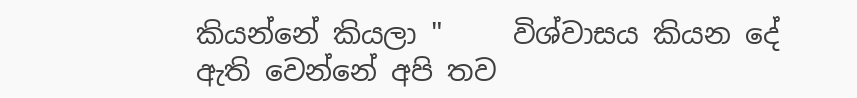කියන්නේ කියලා "     විශ්වාසය කියන දේ ඇති වෙන්නේ අපි තව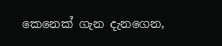කෙනෙක් ගැන දැනගෙන,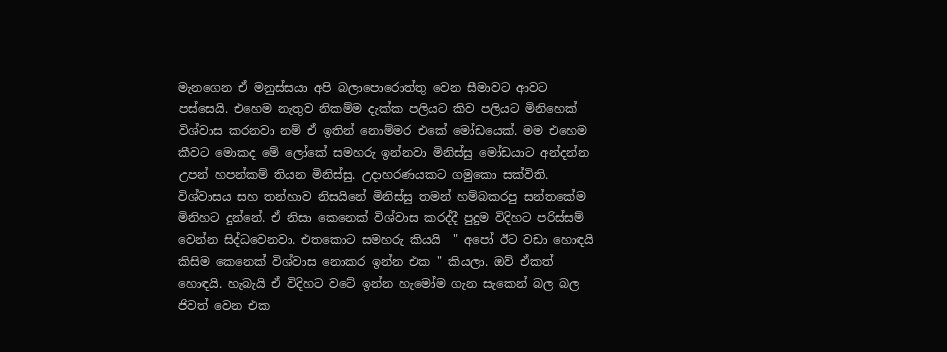මැනගෙන ඒ මනුස්සයා අපි බලාපොරොත්තු වෙන සීමාවට ආවට පස්සෙයි. එහෙම නැතුව නිකම්ම දැක්ක පලියට කිව පලියට මිනිහෙක් විශ්වාස කරනවා නම් ඒ ඉතින් නොම්මර එකේ මෝඩයෙක්. මම එහෙම කීවට මොකද මේ ලෝකේ සමහරු ඉන්නවා මිනිස්සු මෝඩයාට අන්දන්න උපන් හපන්කම් තියන මිනිස්සු. උදාහරණයකට ගමුකො සක්විති. විශ්වාසය සහ තන්හාව නිසයිනේ මිනිස්සු තමන් හම්බකරපු සන්තකේම මිනිහට දුන්නේ. ඒ නිසා කෙනෙක් විශ්වාස කරද්දී පුදුම විදිහට පරිස්සම් වෙන්න සිද්ධවෙනවා. එතකොට සමහරු කියයි  " අපෝ ඊට වඩා හොඳයි කිසිම කෙනෙක් විශ්වාස නොකර ඉන්න එක " කියලා. ඔව් ඒකත් හොඳයි. හැබැයි ඒ විදිහට වටේ ඉන්න හැමෝම ගැන සැකෙන් බල බල ජිවත් වෙන එක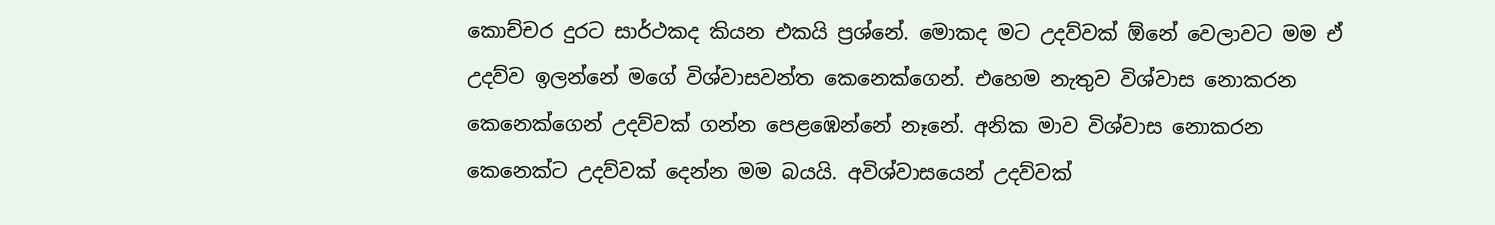කොච්චර දුරට සාර්ථකද කියන එකයි ප්‍රශ්නේ. මොකද මට උදව්වක් ඕනේ වෙලාවට මම ඒ උදව්ව ඉලන්නේ මගේ විශ්වාසවන්ත කෙනෙක්ගෙන්. එහෙම නැතුව විශ්වාස නොකරන කෙනෙක්ගෙන් උදව්වක් ගන්න පෙළඹෙන්නේ නෑනේ. අනික මාව විශ්වාස නොකරන කෙනෙක්ට උදව්වක් දෙන්න මම බයයි. අවිශ්වාසයෙන් උදව්වක්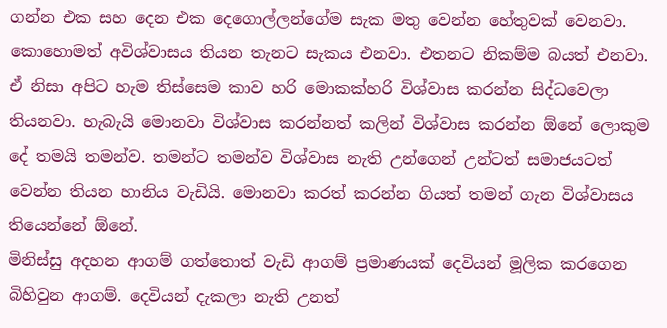ගන්න එක සහ දෙන එක දෙගොල්ලන්ගේම සැක මතු වෙන්න හේතුවක් වෙනවා. කොහොමත් අවිශ්වාසය තියන තැනට සැකය එනවා. එතනට නිකම්ම බයත් එනවා. ඒ නිසා අපිට හැම තිස්සෙම කාව හරි මොකක්හරි විශ්වාස කරන්න සිද්ධවෙලා තියනවා. හැබැයි මොනවා විශ්වාස කරන්නත් කලින් විශ්වාස කරන්න ඕනේ ලොකුම දේ තමයි තමන්ව. තමන්ට තමන්ව විශ්වාස නැති උන්ගෙන් උන්ටත් සමාජයටත් වෙන්න තියන හානිය වැඩියි. මොනවා කරත් කරන්න ගියත් තමන් ගැන විශ්වාසය තියෙන්නේ ඕනේ.
මිනිස්සු අදහන ආගම් ගත්තොත් වැඩි ආගම් ප්‍රමාණයක් දෙවියන් මූලික කරගෙන බිහිවුන ආගම්. දෙවියන් දැකලා නැති උනත්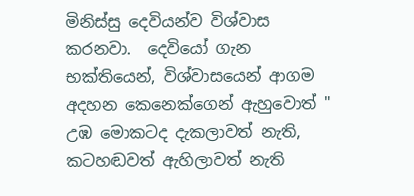මිනිස්සු දෙවියන්ව විශ්වාස කරනවා.  දෙවියෝ ගැන භක්තියෙන්, විශ්වාසයෙන් ආගම අදහන කෙනෙක්ගෙන් ඇහුවොත් " උඹ මොකටද දැකලාවත් නැති, කටහඬවත් ඇහිලාවත් නැති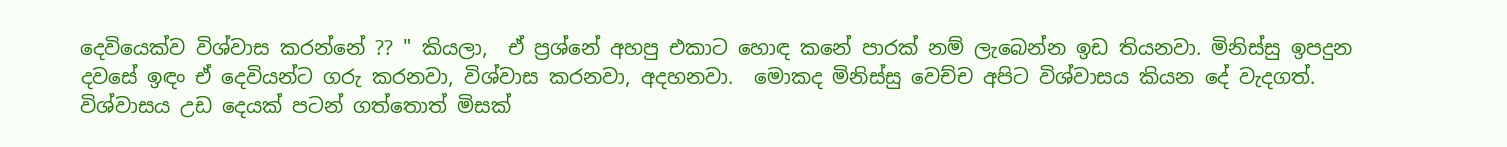දෙවියෙක්ව විශ්වාස කරන්නේ ?? " කියලා,  ඒ ප්‍රශ්නේ අහපු එකාට හොඳ කනේ පාරක් නම් ලැබෙන්න ඉඩ තියනවා. මිනිස්සු ඉපදුන දවසේ ඉඳං ඒ දෙවියන්ට ගරු කරනවා, විශ්වාස කරනවා, අදහනවා.  මොකද මිනිස්සු වෙච්ච අපිට විශ්වාසය කියන දේ වැදගත්. විශ්වාසය උඩ දෙයක් පටන් ගත්තොත් මිසක්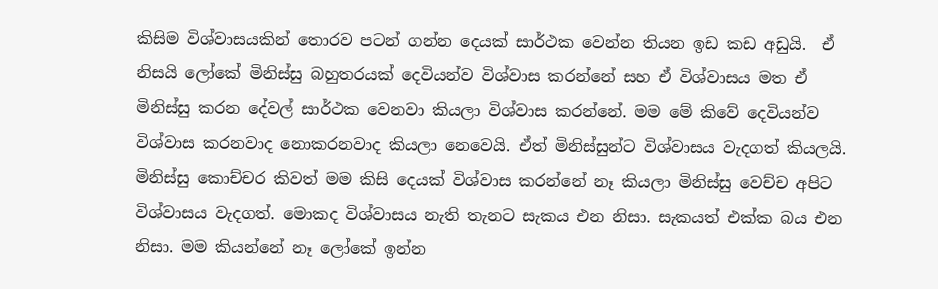කිසිම විශ්වාසයකින් තොරව පටන් ගන්න දෙයක් සාර්ථක වෙන්න තියන ඉඩ කඩ අඩුයි.  ඒ නිසයි ලෝකේ මිනිස්සු බහුතරයක් දෙවියන්ව විශ්වාස කරන්නේ සහ ඒ විශ්වාසය මත ඒ මිනිස්සු කරන දේවල් සාර්ථක වෙනවා කියලා විශ්වාස කරන්නේ. මම මේ කිවේ දෙවියන්ව විශ්වාස කරනවාද නොකරනවාද කියලා නෙවෙයි. ඒත් මිනිස්සුන්ට විශ්වාසය වැදගත් කියලයි. මිනිස්සු කොච්චර කිවත් මම කිසි දෙයක් විශ්වාස කරන්නේ නෑ කියලා මිනිස්සු වෙච්ච අපිට විශ්වාසය වැදගත්. මොකද විශ්වාසය නැති තැනට සැකය එන නිසා. සැකයත් එක්ක බය එන නිසා. මම කියන්නේ නෑ ලෝකේ ඉන්න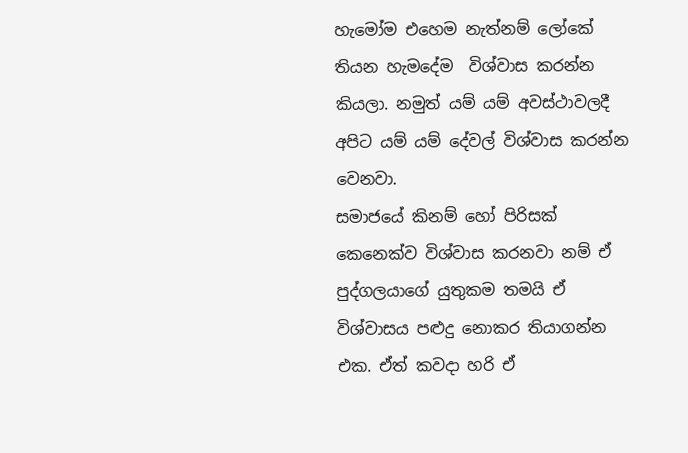හැමෝම එහෙම නැත්නම් ලෝකේ තියන හැමදේම  විශ්වාස කරන්න කියලා. නමුත් යම් යම් අවස්ථාවලදී අපිට යම් යම් දේවල් විශ්වාස කරන්න වෙනවා.
සමාජයේ කිනම් හෝ පිරිසක් කෙනෙක්ව විශ්වාස කරනවා නම් ඒ පුද්ගලයාගේ යුතුකම තමයි ඒ විශ්වාසය පළුදු නොකර තියාගන්න එක. ඒත් කවදා හරි ඒ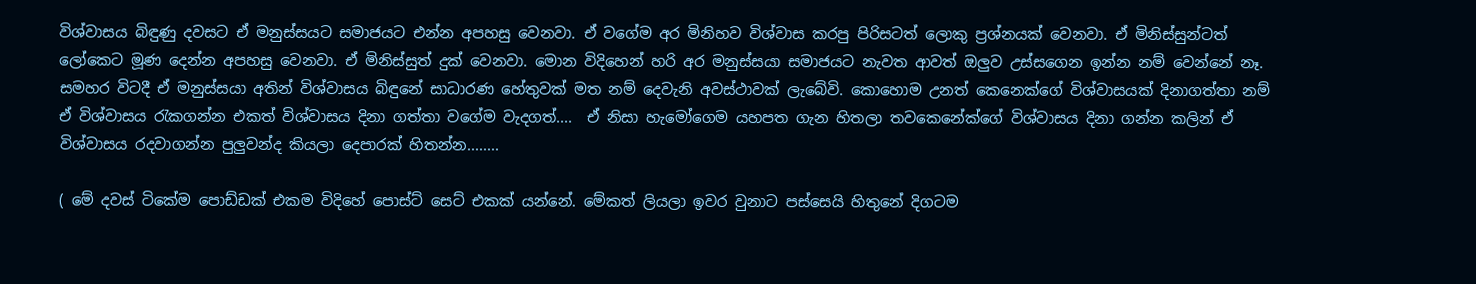විශ්වාසය බිඳුණු දවසට ඒ මනුස්සයට සමාජයට එන්න අපහසු වෙනවා. ඒ වගේම අර මිනිහව විශ්වාස කරපු පිරිසටත් ලොකු ප්‍රශ්නයක් වෙනවා. ඒ මිනිස්සුන්ටත් ලෝකෙට මූණ දෙන්න අපහසු වෙනවා. ඒ මිනිස්සුත් දුක් වෙනවා. මොන විදිහෙන් හරි අර මනුස්සයා සමාජයට නැවත ආවත් ඔලුව උස්සගෙන ඉන්න නම් වෙන්නේ නෑ.  සමහර විටදී ඒ මනුස්සයා අතින් විශ්වාසය බිඳුනේ සාධාරණ හේතුවක් මත නම් දෙවැනි අවස්ථාවක් ලැබේවි. කොහොම උනත් කෙනෙක්ගේ විශ්වාසයක් දිනාගත්තා නම් ඒ විශ්වාසය රැකගන්න එකත් විශ්වාසය දිනා ගත්තා වගේම වැදගත්....  ඒ නිසා හැමෝගෙම යහපත ගැන හිතලා තවකෙනේක්ගේ විශ්වාසය දිනා ගන්න කලින් ඒ විශ්වාසය රදවාගන්න පුලුවන්ද කියලා දෙපාරක් හිතන්න........

( මේ දවස් ටිකේම පොඩ්ඩක් එකම විදිහේ පොස්ට් සෙට් එකක් යන්නේ. මේකත් ලියලා ඉවර වුනාට පස්සෙයි හිතුනේ දිගටම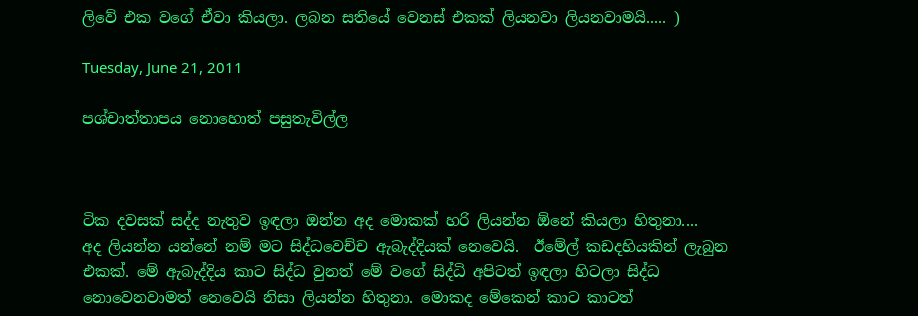ලිවේ එක වගේ ඒවා කියලා. ලබන සතියේ වෙනස් එකක් ලියනවා ලියනවාමයි..... )

Tuesday, June 21, 2011

පශ්චාත්තාපය නොහොත් පසුතැවිල්ල



ටික දවසක් සද්ද නැතුව ඉඳලා ඔන්න අද මොකක් හරි ලියන්න ඕනේ කියලා හිතුනා....   අද ලියන්න යන්නේ නම් මට සිද්ධවෙච්ච ඇබැද්දියක් නෙවෙයි.  ඊමේල් කඩදහියකින් ලැබුන එකක්. මේ ඇබැද්දිය කාට සිද්ධ වුනත් මේ වගේ සිද්ධි අපිටත් ඉඳලා හිටලා සිද්ධ නොවෙනවාමත් නෙවෙයි නිසා ලියන්න හිතුනා. මොකද මේකෙන් කාට කාටත්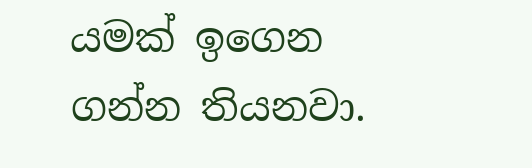යමක් ඉගෙන ගන්න තියනවා.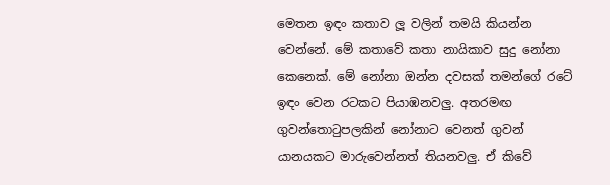මෙතන ඉඳං කතාව ලූ වලින් තමයි කියන්න වෙන්නේ. මේ කතාවේ කතා නායිකාව සුදු නෝනා කෙනෙක්. මේ නෝනා ඔන්න දවසක් තමන්ගේ රටේ ඉඳං වෙන රටකට පියාඹනවලු. අතරමඟ ගුවන්තොටුපලකින් නෝනාට වෙනත් ගුවන් යානයකට මාරුවෙන්නත් තියනවලු. ඒ කිවේ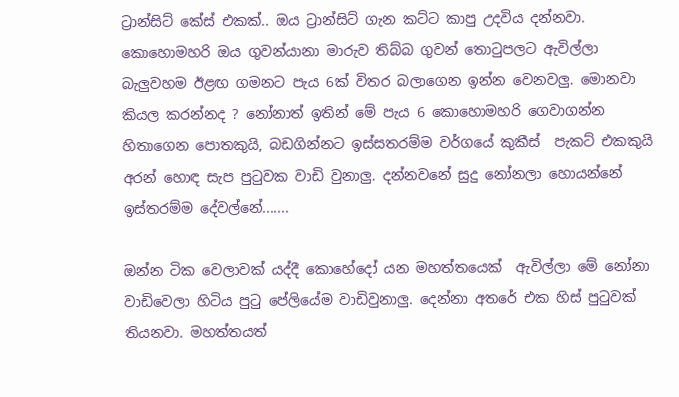ට්‍රාන්සිට් කේස් එකක්.. ඔය ට්‍රාන්සිට් ගැන කට්ට කාපු උදවිය දන්නවා. කොහොමහරි ඔය ගුවන්යානා මාරුව තිබ්බ ගුවන් තොටුපලට ඇවිල්ලා බැලුවහම ඊළඟ ගමනට පැය 6ක් විතර බලාගෙන ඉන්න වෙනවලු. මොනවා කියල කරන්නද ? නෝනාත් ඉතින් මේ පැය 6 කොහොමහරි ගෙවාගන්න හිතාගෙන පොතකුයි, බඩගින්නට ඉස්සතරම්ම වර්ගයේ කුකීස්  පැකට් එකකුයි අරන් හොඳ සැප පුටුවක වාඩි වුනාලු. දන්නවනේ සුදු නෝනලා හොයන්නේ ඉස්තරම්ම දේවල්නේ.......

ඔන්න ටික වෙලාවක් යද්දී කොහේදෝ යන මහත්තයෙක්  ඇවිල්ලා මේ නෝනා වාඩිවෙලා හිටිය පුටු පේලියේම වාඩිවුනාලු. දෙන්නා අතරේ එක හිස් පුටුවක් තියනවා. මහත්තයත්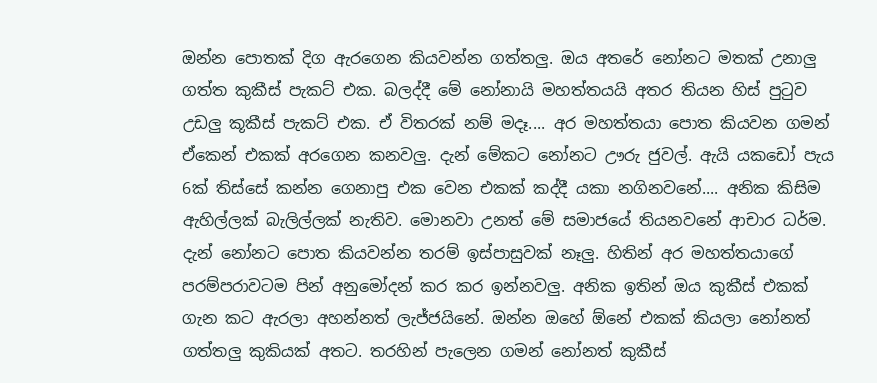ඔන්න පොතක් දිග ඇරගෙන කියවන්න ගත්තලු. ඔය අතරේ නෝනට මතක් උනාලු ගත්ත කුකීස් පැකට් එක. බලද්දී මේ නෝනායි මහත්තයයි අතර තියන හිස් පුටුව උඩලු කූකීස් පැකට් එක. ඒ විතරක් නම් මදෑ.... අර මහත්තයා පොත කියවන ගමන් ඒකෙන් එකක් අරගෙන කනවලු. දැන් මේකට නෝනට ඌරු ජුවල්. ඇයි යකඩෝ පැය 6ක් තිස්සේ කන්න ගෙනාපු එක වෙන එකක් කද්දී යකා නගිනවනේ.... අනික කිසිම ඇහිල්ලක් බැලිල්ලක් නැතිව. මොනවා උනත් මේ සමාජයේ තියනවනේ ආචාර ධර්ම. දැන් නෝනට පොත කියවන්න තරම් ඉස්පාසුවක් නෑලු. හිතින් අර මහත්තයාගේ පරම්පරාවටම පින් අනුමෝදන් කර කර ඉන්නවලු. අනික ඉතින් ඔය කුකීස් එකක් ගැන කට ඇරලා අහන්නත් ලැජ්ජයිනේ. ඔන්න ඔහේ ඕනේ එකක් කියලා නෝනත් ගත්තලු කුකියක්‌ අතට. තරහින් පැලෙන ගමන් නෝනත් කුකීස්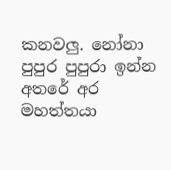කනවලු. නෝනා පුපුර පුපුරා ඉන්න අතරේ අර මහත්තයා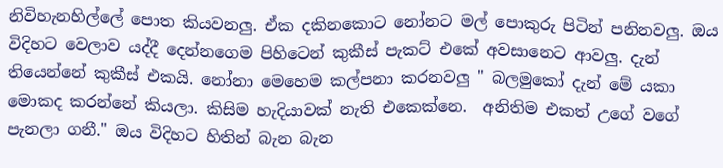නිවිහැනහිල්ලේ පොත කියවනලු. ඒක දකිනකොට නෝනට මල් පොකුරු පිටින් පනිනවලු. ඔය විදිහට වෙලාව යද්දී දෙන්නගෙම පිහිටෙන් කුකීස් පැකට් එකේ අවසානෙට ආවලු. දැන් තියෙන්නේ කුකීස් එකයි. නෝනා මෙහෙම කල්පනා කරනවලු " බලමුකෝ දැන් මේ යකා මොකද කරන්නේ කියලා. කිසිම හැදියාවක් නැති එකෙක්නෙ.  අනිතිම එකත් උගේ වගේ පැනලා ගනී." ඔය විදිහට හිතින් බැන බැන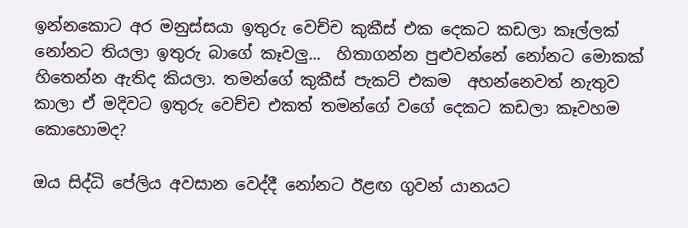ඉන්නකොට අර මනුස්සයා ඉතුරු වෙච්ච කුකීස් එක දෙකට කඩලා කෑල්ලක් නෝනට තියලා ඉතුරු බාගේ කෑවලු...  හිතාගන්න පුළුවන්නේ නෝනට මොකක් හිතෙන්න ඇතිද කියලා. තමන්ගේ කුකීස් පැකට් එකම  අහන්නෙවත් නැතුව කාලා ඒ මදිවට ඉතුරු වෙච්ච එකත් තමන්ගේ වගේ දෙකට කඩලා කෑවහම කොහොමද?

ඔය සිද්ධි පේලිය අවසාන වෙද්දී නෝනට ඊළඟ ගුවන් යානයට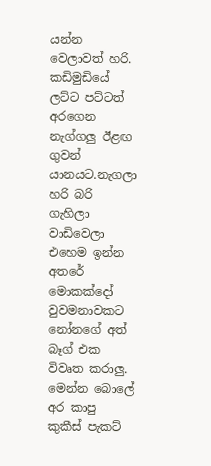යන්න වෙලාවත් හරි. කඩිමුඩියේ ලට්ට පට්ටත් අරගෙන නැග්ගලු ඊළඟ ගුවන් යානයට.නැගලා හරි බරි ගැහිලා වාඩිවෙලා එහෙම ඉන්න අතරේ මොකක්දෝ වුවමනාවකට නෝනගේ අත් බෑග් එක විවෘත කරාලු. මෙන්න බොලේ අර කාපු කුකීස් පැකට්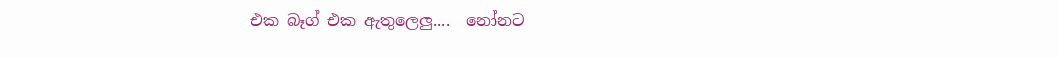එක බෑග් එක ඇතුලෙලු....  නෝනට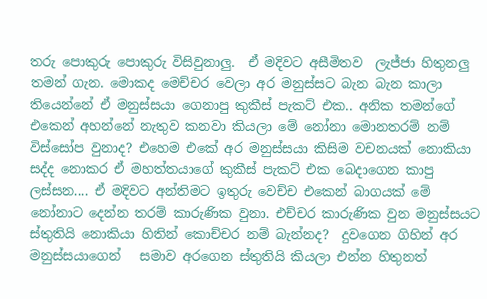තරු පොකුරු පොකුරු විසිවුනාලු.  ඒ මදිවට අසීමිතව  ලැජ්ජා හිතුනලු තමන් ගැන. මොකද මෙච්චර වෙලා අර මනුස්සට බැන බැන කාලා තියෙන්නේ ඒ මනුස්සයා ගෙනාපු කුකීස් පැකට් එක.. අනික තමන්ගේ එකෙන් අහන්නේ නැතුව කනවා කියලා මේ නෝනා මොනතරම් නම් විස්සෝප වුනාද? එහෙම එකේ අර මනුස්සයා කිසිම වචනයක් නොකියා සද්ද නොකර ඒ මහත්තයාගේ කුකීස් පැකට් එක බෙදාගෙන කාපු ලස්සන.... ඒ මදිවට අන්තිමට ඉතුරු වෙච්ච එකෙන් බාගයක් මේ නෝනාට දෙන්න තරම් කාරුණික වුනා. එච්චර කාරුණික වුන මනුස්සයට ස්තුතියි නොකියා හිතින් කොච්චර නම් බැන්නද?  දුවගෙන ගිහින් අර මනුස්සයාගෙන්   සමාව අරගෙන ස්තුතියි කියලා එන්න හිතුනත්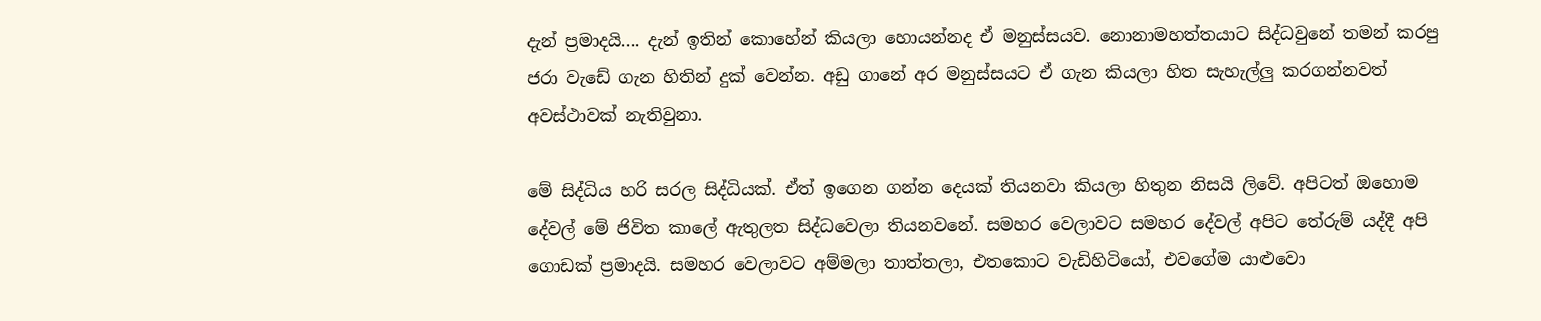දැන් ප්‍රමාදයි.... දැන් ඉතින් කොහේන් කියලා හොයන්නද ඒ මනුස්සයව. නොනාමහත්තයාට සිද්ධවුනේ තමන් කරපු ජරා වැඩේ ගැන හිතින් දුක් වෙන්න. අඩු ගානේ අර මනුස්සයට ඒ ගැන කියලා හිත සැහැල්ලු කරගන්නවත් අවස්ථාවක් නැතිවුනා.

මේ සිද්ධිය හරි සරල සිද්ධියක්. ඒත් ඉගෙන ගන්න දෙයක් තියනවා කියලා හිතුන නිසයි ලිවේ. අපිටත් ඔහොම දේවල් මේ ජිවිත කාලේ ඇතුලත සිද්ධවෙලා තියනවනේ. සමහර වෙලාවට සමහර දේවල් අපිට තේරුම් යද්දී අපි ගොඩක් ප්‍රමාදයි. සමහර වෙලාවට අම්මලා තාත්තලා, එතකොට වැඩිහිටියෝ, එවගේම යාළුවො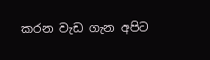කරන වැඩ ගැන අපිට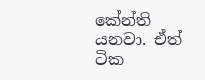කේන්ති යනවා. ඒත් ටික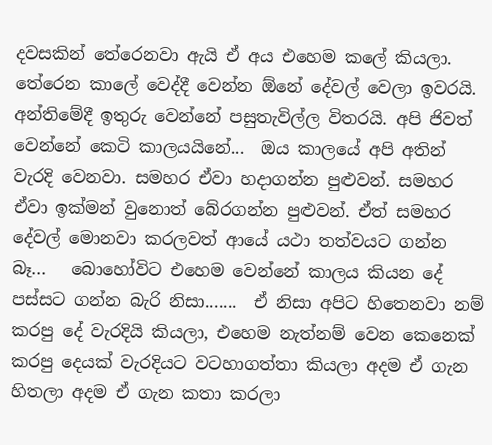දවසකින් තේරෙනවා ඇයි ඒ අය එහෙම කලේ කියලා.  තේරෙන කාලේ වෙද්දී වෙන්න ඕනේ දේවල් වෙලා ඉවරයි. අන්තිමේදී ඉතුරු වෙන්නේ පසුතැවිල්ල විතරයි. අපි ජිවත් වෙන්නේ කෙටි කාලයයිනේ...  ඔය කාලයේ අපි අතින් වැරදි වෙනවා. සමහර ඒවා හදාගන්න පුළුවන්. සමහර ඒවා ඉක්මන් වුනොත් බේරගන්න පුළුවන්. ඒත් සමහර දේවල් මොනවා කරලවත් ආයේ යථා තත්වයට ගන්න බෑ...   බොහෝවිට එහෙම වෙන්නේ කාලය කියන දේ පස්සට ගන්න බැරි නිසා.......  ඒ නිසා අපිට හිතෙනවා නම් කරපු දේ වැරදියි කියලා, එහෙම නැත්නම් වෙන කෙනෙක් කරපු දෙයක් වැරදියට වටහාගත්තා කියලා අදම ඒ ගැන හිතලා අදම ඒ ගැන කතා කරලා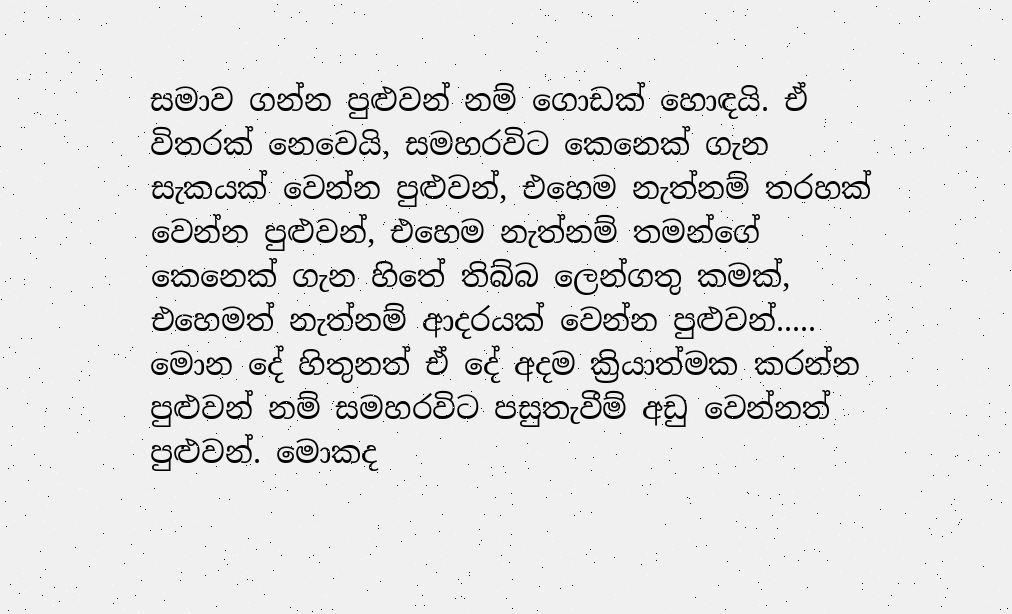සමාව ගන්න පුළුවන් නම් ගොඩක් හොඳයි. ඒ විතරක් නෙවෙයි, සමහරවිට කෙනෙක් ගැන සැකයක් වෙන්න පුළුවන්, එහෙම නැත්නම් තරහක් වෙන්න පුළුවන්, එහෙම නැත්නම් තමන්ගේ කෙනෙක් ගැන හිතේ තිබ්බ ලෙන්ගතු කමක්,  එහෙමත් නැත්නම් ආදරයක් වෙන්න පුළුවන්..... මොන දේ හිතුනත් ඒ දේ අදම ක්‍රියාත්මක කරන්න පුළුවන් නම් සමහරවිට පසුතැවීම් අඩු වෙන්නත් පුළුවන්. මොකද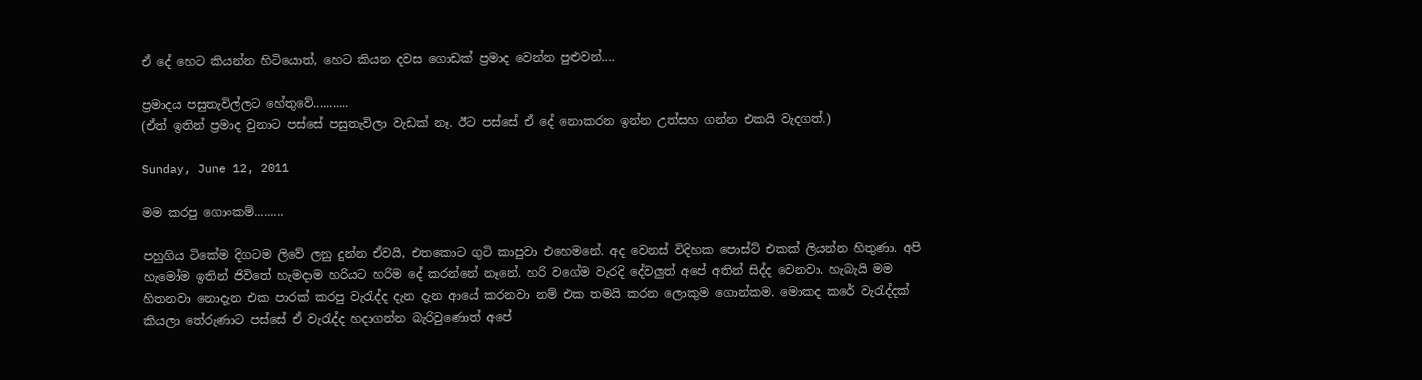ඒ දේ හෙට කියන්න හිටියොත්, හෙට කියන දවස ගොඩක් ප්‍රමාද වෙන්න පුළුවන්....

ප්‍රමාදය පසුතැවිල්ලට හේතුවේ...........
(ඒත් ඉතින් ප්‍රමාද වුනාට පස්සේ පසුතැවිලා වැඩක් නෑ. ඊට පස්සේ ඒ දේ නොකරන ඉන්න උත්සහ ගන්න එකයි වැදගත්.)

Sunday, June 12, 2011

මම කරපු ගොංකම්.........

පහුගිය ටිකේම දිගටම ලිවේ ලනු දුන්න ඒවයි, එතකොට ගුටි කාපුවා එහෙමනේ. අද වෙනස් විදිහක පොස්ට් එකක් ලියන්න හිතුණා. අපි හැමෝම ඉතින් ජිවිතේ හැමදාම හරියට හරිම දේ කරන්නේ නෑනේ. හරි වගේම වැරදි දේවලුත් අපේ අතින් සිද්ද වෙනවා. හැබැයි මම හිතනවා නොදැන එක පාරක් කරපු වැරැද්ද දැන දැන ආයේ කරනවා නම් එක තමයි කරන ලොකුම ගොන්කම. මොකද කරේ වැරැද්දක් කියලා තේරුණාට පස්සේ ඒ වැරැද්ද හදාගන්න බැරිවුණොත් අපේ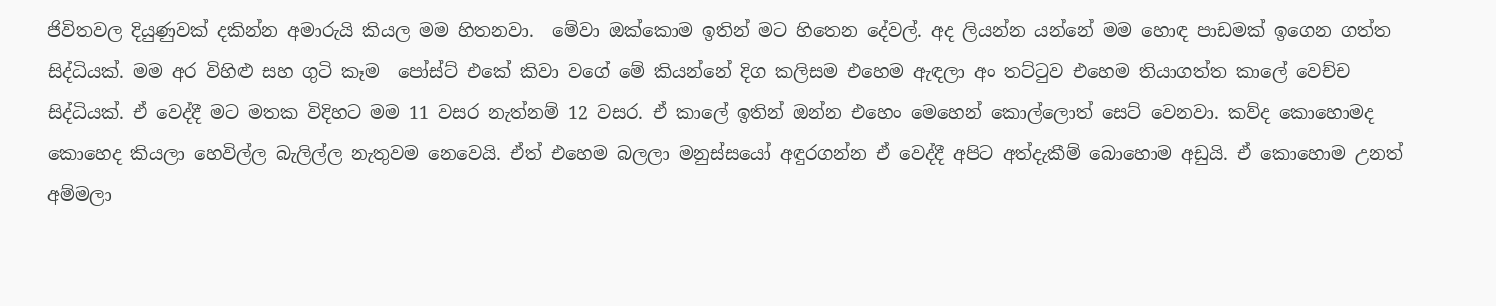ජිවිතවල දියුණුවක් දකින්න අමාරුයි කියල මම හිතනවා.  මේවා ඔක්කොම ඉතින් මට හිතෙන දේවල්. අද ලියන්න යන්නේ මම හොඳ පාඩමක් ඉගෙන ගත්ත සිද්ධියක්. මම අර විහිළු සහ ගුටි කෑම  පෝස්ට් එකේ කිවා වගේ මේ කියන්නේ දිග කලිසම එහෙම ඇඳලා අං තට්ටුව එහෙම තියාගත්ත කාලේ වෙච්ච සිද්ධියක්. ඒ වෙද්දී මට මතක විදිහට මම 11 වසර නැත්නම් 12 වසර. ඒ කාලේ ඉතින් ඔන්න එහෙං මෙහෙන් කොල්ලොත් සෙට් වෙනවා. කව්ද කොහොමද කොහෙද කියලා හෙවිල්ල බැලිල්ල නැතුවම නෙවෙයි. ඒත් එහෙම බලලා මනුස්සයෝ අඳුරගන්න ඒ වෙද්දී අපිට අත්දැකීම් බොහොම අඩුයි. ඒ කොහොම උනත් අම්මලා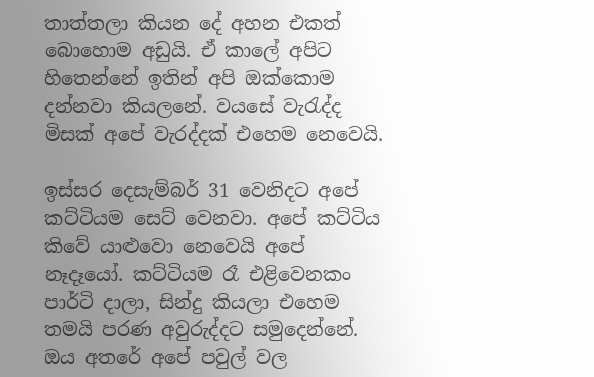තාත්තලා කියන දේ අහන එකත් බොහොම අඩුයි. ඒ කාලේ අපිට හිතෙන්නේ ඉතින් අපි ඔක්කොම දන්නවා කියලනේ. වයසේ වැරැද්ද මිසක් අපේ වැරද්දක් එහෙම නෙවෙයි.

ඉස්සර දෙසැම්බර් 31 වෙනිදට අපේ කට්ටියම සෙට් වෙනවා. අපේ කට්ටිය කිවේ යාළුවො නෙවෙයි අපේ නෑදෑයෝ. කට්ටියම රෑ එළිවෙනකං පාර්ටි දාලා, සින්දු කියලා එහෙම තමයි පරණ අවුරුද්දට සමුදෙන්නේ. ඔය අතරේ අපේ පවුල් වල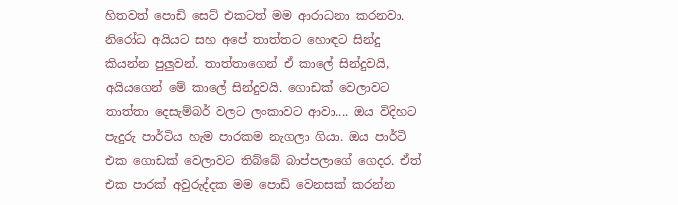හිතවත් පොඩි සෙට් එකටත් මම ආරාධනා කරනවා. නිරෝධ අයියට සහ අපේ තාත්තට හොඳට සින්දු කියන්න පුලුවන්. තාත්තාගෙන් ඒ කාලේ සින්දුවයි, අයියගෙන් මේ කාලේ සින්දුවයි. ගොඩක් වෙලාවට තාත්තා දෙසැම්බර් වලට ලංකාවට ආවා.... ඔය විදිහට පැදුරු පාර්ටිය හැම පාරකම නැගලා ගියා. ඔය පාර්ටි එක ගොඩක් වෙලාවට තිබ්බේ බාප්පලාගේ ගෙදර. ඒත් එක පාරක් අවුරුද්දක මම පොඩි වෙනසක් කරන්න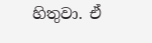හිතුවා. ඒ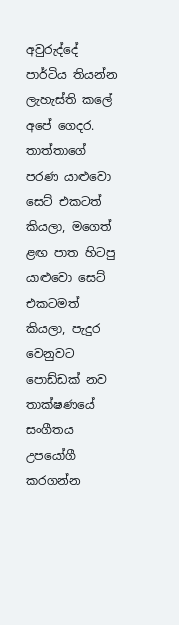අවුරුද්දේ පාර්ටිය තියන්න ලැහැස්ති කලේ අපේ ගෙදර. තාත්තාගේ පරණ යාළුවො සෙට් එකටත් කියලා, මගෙත් ළඟ පාත හිටපු යාළුවො සෙට් එකටමත් කියලා, පැදුර වෙනුවට පොඩ්ඩක් නව තාක්ෂණයේ සංගීතය උපයෝගී කරගන්න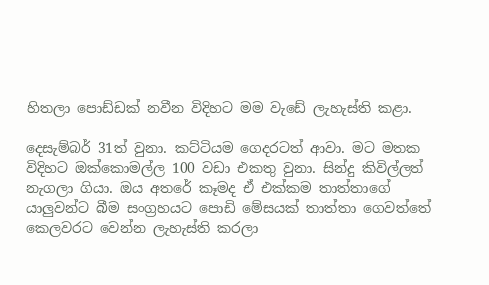හිතලා පොඩ්ඩක් නවීන විදිහට මම වැඩේ ලැහැස්ති කළා.

දෙසැම්බර් 31ත් වුනා. කට්ටියම ගෙදරටත් ආවා. මට මතක විදිහට ඔක්කොමල්ල 100 වඩා එකතු වුනා. සින්දු කිවිල්ලත් නැගලා ගියා. ඔය අතරේ කෑමද ඒ එක්කම තාත්තාගේ යාලුවන්ට බීම සංග්‍රහයට පොඩි මේසයක් තාත්තා ගෙවත්තේ කෙලවරට වෙන්න ලැහැස්ති කරලා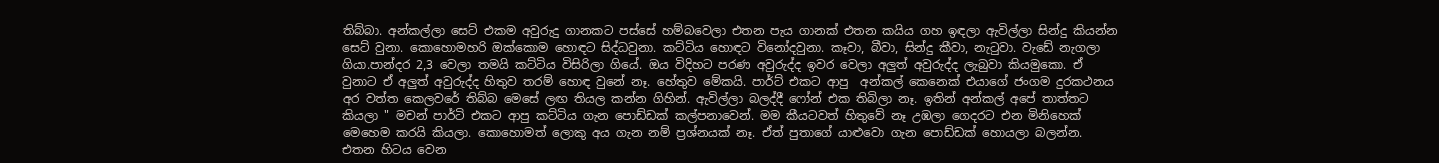තිබ්බා. අන්කල්ලා සෙට් එකම අවුරුදු ගානකට පස්සේ හම්බවෙලා එතන පැය ගානක් එතන කයිය ගහ ඉඳලා ඇවිල්ලා සින්දු කියන්න සෙට් වුනා. කොහොමහරි ඔක්කොම හොඳට සිද්ධවුනා. කට්ටිය හොඳට විනෝදවුනා. කෑවා, බීවා, සින්දු කීවා, නැටුවා. වැඩේ නැගලා ගියා.පාන්දර 2,3 වෙලා තමයි කට්ටිය විසිරිලා ගියේ. ඔය විදිහට පරණ අවුරුද්ද ඉවර වෙලා අලුත් අවුරුද්ද ලැබුවා කියමුකො. ඒ වුනාට ඒ අලුත් අවුරුද්ද හිතුව තරම් හොඳ වුනේ නෑ. හේතුව මේකයි. පාර්ට් එකට ආපු  අන්කල් කෙනෙක් එයාගේ ජංගම දුරකථනය අර වත්ත කෙලවරේ තිබ්බ මෙසේ ලඟ තියල කන්න ගිහින්. ඇවිල්ලා බලද්දී ෆෝන් එක තිබිලා නෑ. ඉතින් අන්කල් අපේ තාත්තට කියලා " මචන් පාර්ටි එකට ආපු කට්ටිය ගැන පොඩ්ඩක් කල්පනාවෙන්. මම කීයටවත් හිතුවේ නෑ උඹලා ගෙදරට එන මිනිහෙක් මෙහෙම කරයි කියලා. කොහොමත් ලොකු අය ගැන නම් ප්‍රශ්නයක් නෑ. ඒත් පුතාගේ යාළුවො ගැන පොඩ්ඩක් හොයලා බලන්න. එතන හිටය වෙන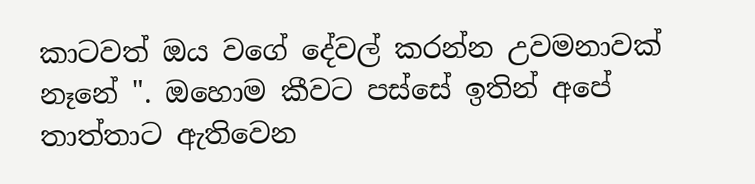කාටවත් ඔය වගේ දේවල් කරන්න උවමනාවක්  නෑනේ ". ඔහොම කීවට පස්සේ ඉතින් අපේ තාත්තාට ඇතිවෙන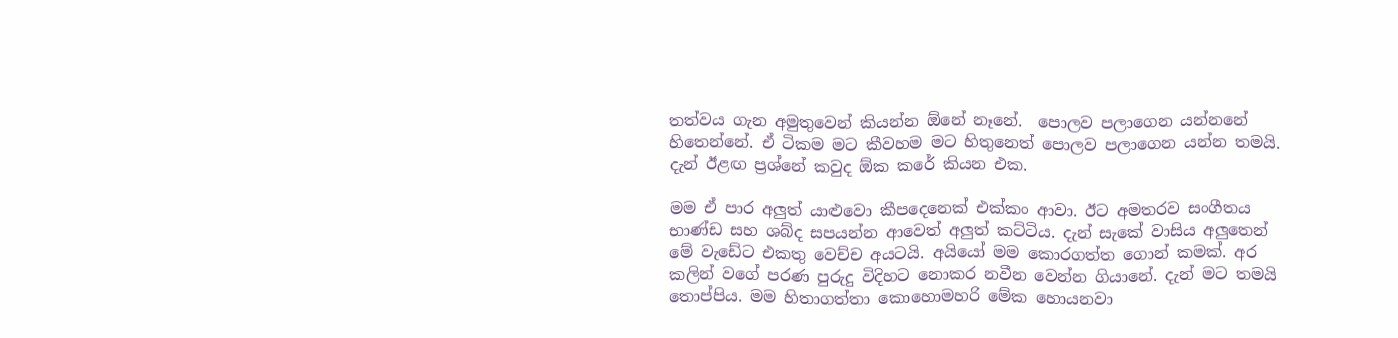තත්වය ගැන අමුතුවෙන් කියන්න ඕනේ නෑනේ.  පොලව පලාගෙන යන්නනේ හිතෙන්නේ. ඒ ටිකම මට කීවහම මට හිතුනෙත් පොලව පලාගෙන යන්න තමයි. දැන් ඊළඟ ප්‍රශ්නේ කවුද ඕක කරේ කියන එක.

මම ඒ පාර අලුත් යාළුවො කීපදෙනෙක් එක්කං ආවා. ඊට අමතරව සංගීතය භාණ්ඩ සහ ශබ්ද සපයන්න ආවෙත් අලුත් කට්ටිය. දැන් සැකේ වාසිය අලුතෙන් මේ වැඩේට එකතු වෙච්ච අයටයි. අයියෝ මම කොරගත්ත ගොන් කමක්. අර කලින් වගේ පරණ පුරුදු විදිහට නොකර නවීන වෙන්න ගියානේ. දැන් මට තමයි තොප්පිය. මම හිතාගත්තා කොහොමහරි මේක හොයනවා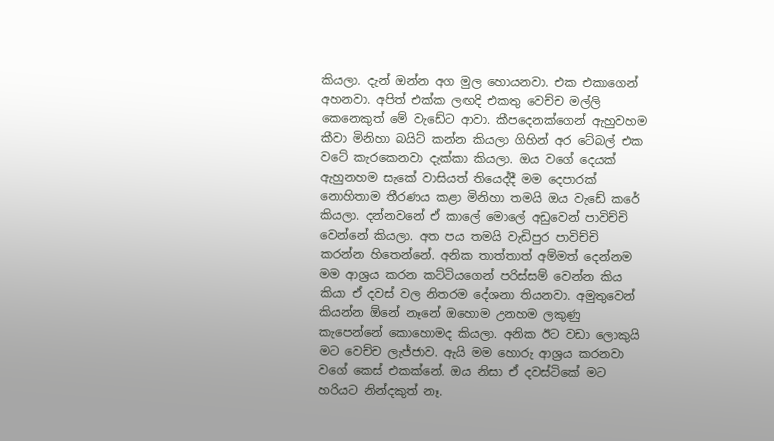කියලා. දැන් ඔන්න අග මුල හොයනවා. එක එකාගෙන් අහනවා. අපිත් එක්ක ලඟදි එකතු වෙච්ච මල්ලි කෙනෙකුත් මේ වැඩේට ආවා. කීපදෙනක්ගෙන් ඇහුවහම කීවා මිනිහා බයිට් කන්න කියලා ගිහින් අර ටේබල් එක වටේ කැරකෙනවා දැක්කා කියලා. ඔය වගේ දෙයක් ඇහුනහම සැකේ වාසියත් තියෙද්දී මම දෙපාරක් නොහිතාම තීරණය කළා මිනිහා තමයි ඔය වැඩේ කරේ කියලා. දන්නවනේ ඒ කාලේ මොලේ අඩුවෙන් පාවිච්චි වෙන්නේ කියලා. අත පය තමයි වැඩිපුර පාවිච්චි කරන්න හිතෙන්නේ. අනික තාත්තාත් අම්මත් දෙන්නම මම ආශ්‍රය කරන කට්ටියගෙන් පරිස්සම් වෙන්න කිය කියා ඒ දවස් වල නිතරම දේශනා තියනවා. අමුතුවෙන් කියන්න ඕනේ නෑනේ ඔහොම උනහම ලකුණු කැපෙන්නේ කොහොමද කියලා. අනික ඊට වඩා ලොකුයි මට වෙච්ච ලැජ්ජාව. ඇයි මම හොරු ආශ්‍රය කරනවා වගේ කෙස් එකක්නේ. ඔය නිසා ඒ දවස්ටිකේ මට හරියට නින්දකුත් නෑ.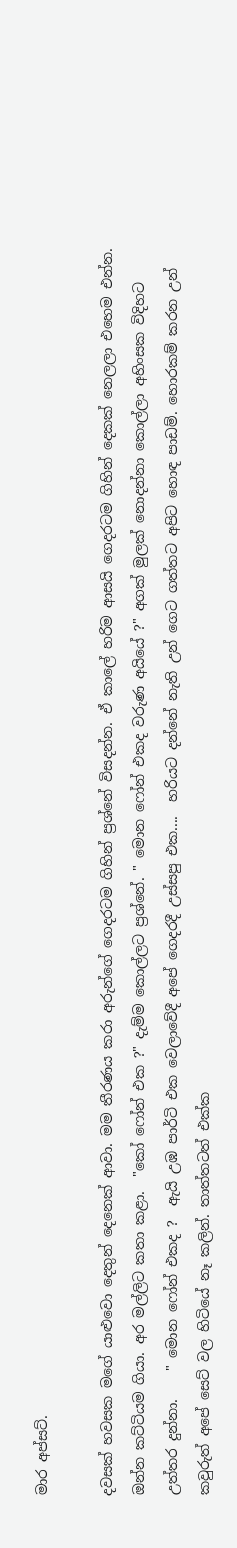මාර අප්සට්.

දවසක් හවසක මගේ යාළුවො දෙතුන් දෙනෙක් ආවා. මම තීරණය කරා අරුන්ගේ ගෙදරටම ගිහින් ප්‍රශ්නේ විසදන්න. ඒ කාලේ හරිම ආසයි ගෙදරටම ගිහින් දෙකක් නෙලලා එහෙම එන්න. ඔන්න කට්ටියම ගියා. අර මල්ලිට කතා කළා.  "කෝ ෆෝන් එක ?" දැම්ම කොල්ලට ප්‍රශ්නේ. " මොන ෆෝන් එකද වරුණ අයියේ ?" අගක් මුලක් නොදන්නා කොල්ලා අහිංසක විදිහට උත්තර දුන්නා.    " මොන ෆෝන් එකද ?  ඇයි උඹ පාර්ටි එක වෙලාවේදී අපේ ගෙදරදී උස්සපු එක....  හරියට දන්නේ නැති උන් ගෙට ගත්තට අපිට හොඳ පාඩම්. හොරකම් කරන උන් කවුරුත් අපේ සෙට් වල හිටියේ නෑ කලින්. තාත්තටත් එක්ක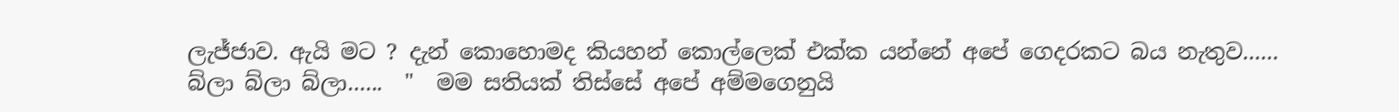ලැජ්ජාව. ඇයි මට ? දැන් කොහොමද කියහන් කොල්ලෙක් එක්ක යන්නේ අපේ ගෙදරකට බය නැතුව......  බ්ලා බ්ලා බ්ලා......  "  මම සතියක් තිස්සේ අපේ අම්මගෙනුයි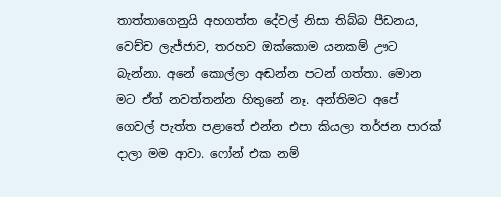තාත්තාගෙනුයි අහගත්ත දේවල් නිසා තිබ්බ පීඩනය, වෙච්ච ලැජ්ජාව, තරහව ඔක්කොම යනකම් ඌට බැන්නා. අනේ කොල්ලා අඬන්න පටන් ගත්තා. මොන මට ඒත් නවත්තන්න හිතුනේ නෑ. අන්තිමට අපේ ගෙවල් පැත්ත පළාතේ එන්න එපා කියලා තර්ජන පාරක් දාලා මම ආවා. ෆෝන් එක නම්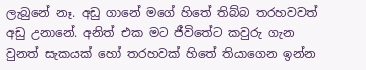ලැබුනේ නෑ. අඩු ගානේ මගේ හිතේ තිබ්බ තරහවවත් අඩු උනානේ. අනිත් එක මට ජීවිතේට කවුරු ගැන වුනත් සැකයක් හෝ තරහවක් හිතේ තියාගෙන ඉන්න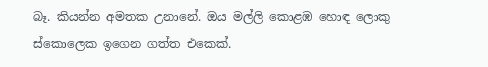බෑ. කියන්න අමතක උනානේ. ඔය මල්ලි කොළඹ හොඳ ලොකු ස්කොලෙක ඉගෙන ගත්ත එකෙක්.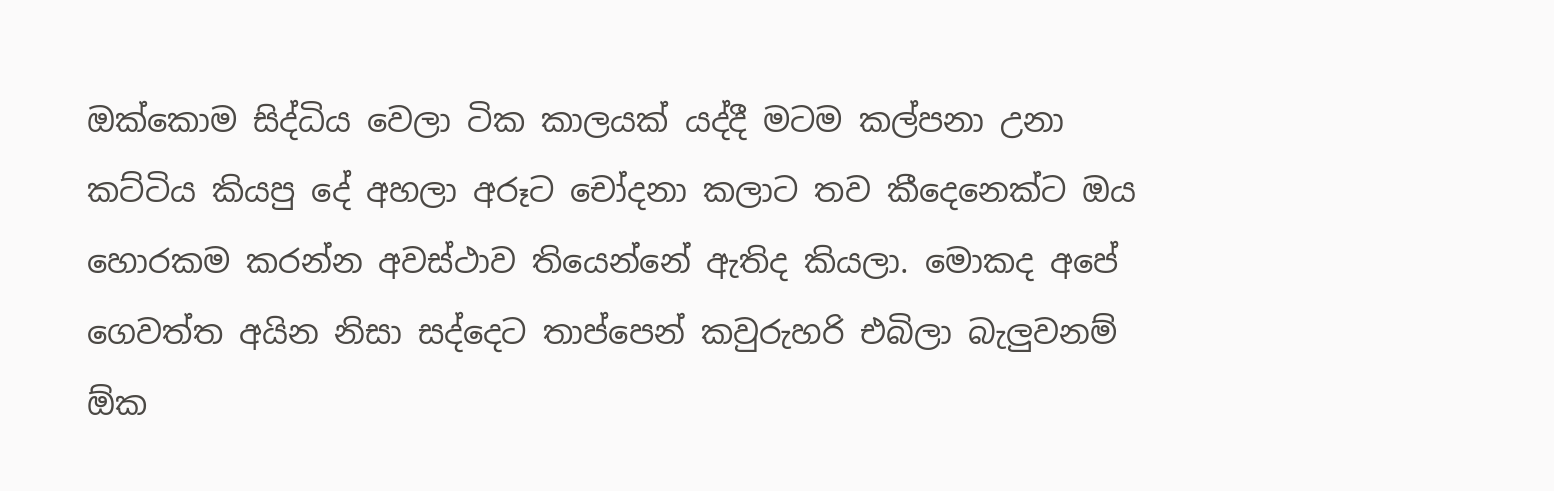ඔක්කොම සිද්ධිය වෙලා ටික කාලයක් යද්දී මටම කල්පනා උනා කට්ටිය කියපු දේ අහලා අරූට චෝදනා කලාට තව කීදෙනෙක්ට ඔය හොරකම කරන්න අවස්ථාව තියෙන්නේ ඇතිද කියලා. මොකද අපේ ගෙවත්ත අයින නිසා සද්දෙට තාප්පෙන් කවුරුහරි එබිලා බැලුවනම් ඕක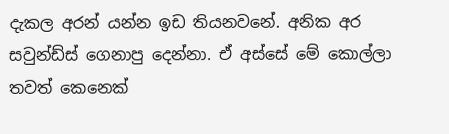දැකල අරන් යන්න ඉඩ තියනවනේ. අනික අර සවුන්ඩ්ස් ගෙනාපු දෙන්නා. ඒ අස්සේ මේ කොල්ලා තවත් කෙනෙක්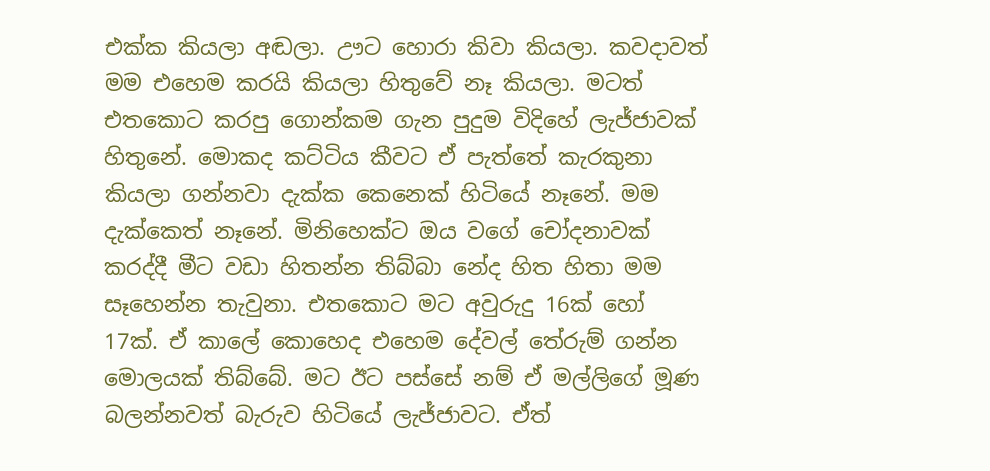එක්ක කියලා අඬලා. ඌට හොරා කිවා කියලා. කවදාවත් මම එහෙම කරයි කියලා හිතුවේ නෑ කියලා. මටත් එතකොට කරපු ගොන්කම ගැන පුදුම විදිහේ ලැජ්ජාවක් හිතුනේ. මොකද කට්ටිය කීවට ඒ පැත්තේ කැරකුනා කියලා ගන්නවා දැක්ක කෙනෙක් හිටියේ නෑනේ. මම දැක්කෙත් නෑනේ. මිනිහෙක්ට ඔය වගේ චෝදනාවක් කරද්දී මීට වඩා හිතන්න තිබ්බා නේද හිත හිතා මම සෑහෙන්න තැවුනා. එතකොට මට අවුරුදු 16ක් හෝ 17ක්. ඒ කාලේ කොහෙද එහෙම දේවල් තේරුම් ගන්න මොලයක් තිබ්බේ. මට ඊට පස්සේ නම් ඒ මල්ලිගේ මූණ බලන්නවත් බැරුව හිටියේ ලැජ්ජාවට. ඒත්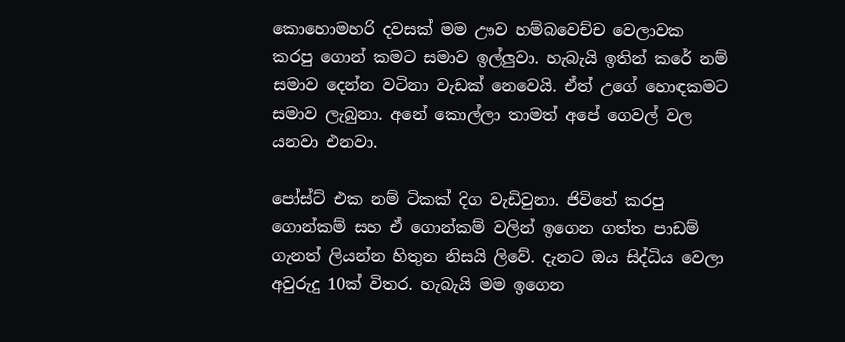කොහොමහරි දවසක් මම ඌව හම්බවෙච්ච වෙලාවක කරපු ගොන් කමට සමාව ඉල්ලුවා. හැබැයි ඉතින් කරේ නම්   සමාව දෙන්න වටිනා වැඩක් නෙවෙයි. ඒත් උගේ හොඳකමට සමාව ලැබුනා. අනේ කොල්ලා තාමත් අපේ ගෙවල් වල යනවා එනවා.

පෝස්ට් එක නම් ටිකක් දිග වැඩිවුනා. ජිවිතේ කරපු ගොන්කම් සහ ඒ ගොන්කම් වලින් ඉගෙන ගත්ත පාඩම් ගැනත් ලියන්න හිතුන නිසයි ලිවේ. දැනට ඔය සිද්ධිය වෙලා අවුරුදු 10ක් විතර. හැබැයි මම ඉගෙන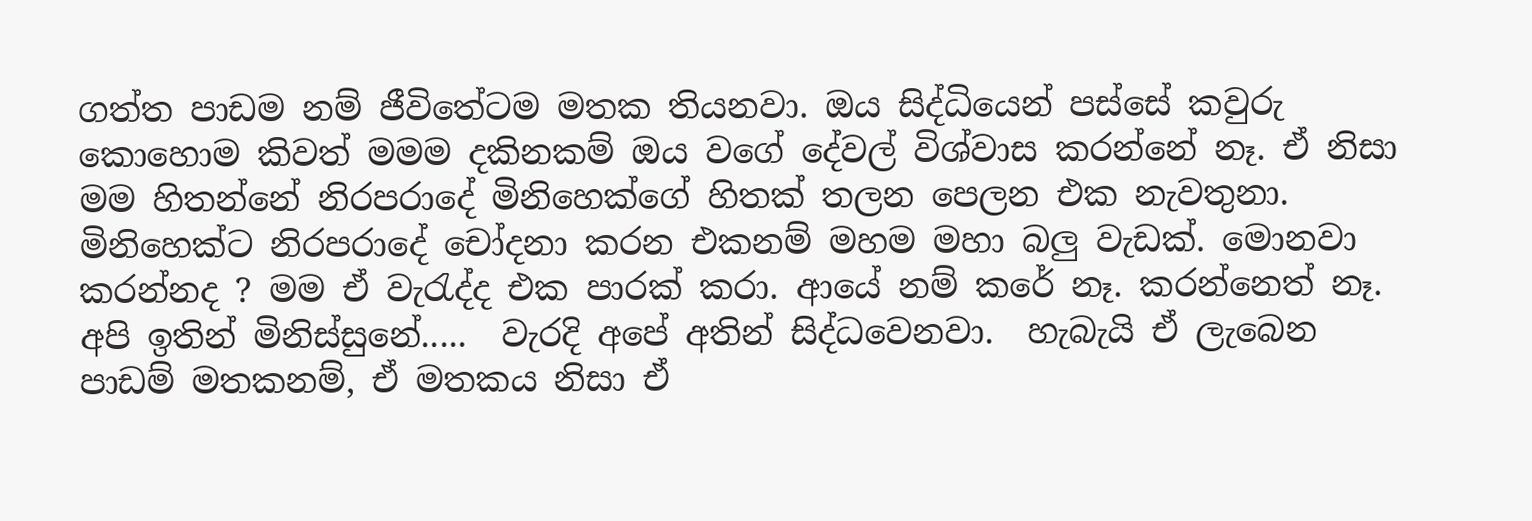ගත්ත පාඩම නම් ජීවිතේටම මතක තියනවා. ඔය සිද්ධියෙන් පස්සේ කවුරු කොහොම කිවත් මමම දකිනකම් ඔය වගේ දේවල් විශ්වාස කරන්නේ නෑ. ඒ නිසා මම හිතන්නේ නිරපරාදේ මිනිහෙක්ගේ හිතක් තලන පෙලන එක නැවතුනා. මිනිහෙක්ට නිරපරාදේ චෝදනා කරන එකනම් මහම මහා බලු වැඩක්. මොනවා කරන්නද ? මම ඒ වැරැද්ද එක පාරක් කරා. ආයේ නම් කරේ නෑ. කරන්නෙත් නෑ. අපි ඉතින් මිනිස්සුනේ.....  වැරදි අපේ අතින් සිද්ධවෙනවා.  හැබැයි ඒ ලැබෙන පාඩම් මතකනම්, ඒ මතකය නිසා ඒ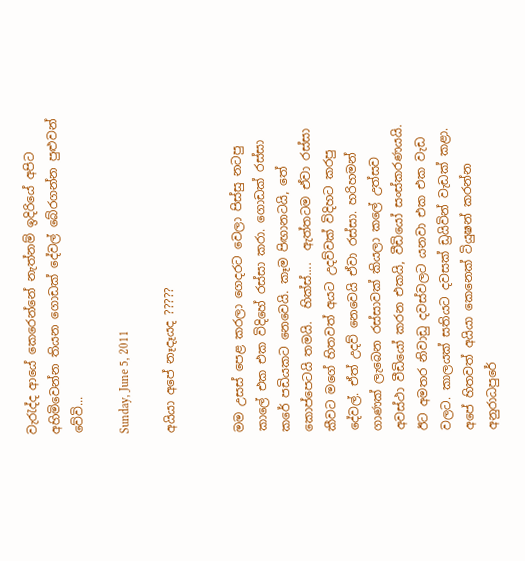වැරැද්ද ආයේ කෙරෙන්නේ නැත්නම් ඉදිරියේ අපිට අහිමිවෙන්න තියන ගොඩක් දේවල් බේරගන්න පුළුවන් වේවි...

Sunday, June 5, 2011

අයියා අපේ නෑදෑයද ?????


මම උසස් පෙළ කරලා ගෙදරට වෙලා පිස්සු නටපු කාලේ එක එක විදිහේ රස්සා කරා. ගොඩක් රස්සා කරේ පඩියකට නෙවෙයි. කෑම පිඟානටයි, තේ කොප්පෙටයි තමයි.  හික්ස්....  ඇත්තටම ඒවා රස්සා කීවට මගේ හිතවත් අයට උදව්වක් විදිහට කරපු දේවල්. ඒත් උදව් නෙවෙයි ඒවා රස්සා. හරිහමන් ගාණක් ලැබෙන රස්සාවක් කියලා කලේ උත්සව අවස්ථා වීඩියෝ කරන එකයි, වීඩියෝ සංස්කරණයයි. ඊට අමතර නිවාඩු දවස්වලට යනවා එක එක වැඩ වලට. කාලයක් සතියට දවසක් ඩ්‍රයිවින් වැඩක් කළා. අපේ හිතවත් අයියා කෙනෙක් ටියුෂන් කරන්න අනුරාධපුරේ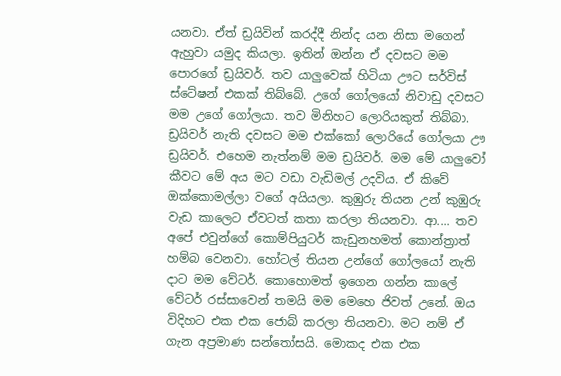යනවා. ඒත් ඩ්‍රයිවින් කරද්දී නින්ද යන නිසා මගෙන් ඇහුවා යමුද කියලා. ඉතින් ඔන්න ඒ දවසට මම පොරගේ ඩ්‍රයිවර්. තව යාලුවෙක් හිටියා ඌට සර්විස් ස්ටේෂන් එකක් තිබ්බේ. උගේ ගෝලයෝ නිවාඩු දවසට මම උගේ ගෝලයා. තව මිනිහට ලොරියකුත් තිබ්බා. ඩ්‍රයිවර් නැති දවසට මම එක්කෝ ලොරියේ ගෝලයා ඌ ඩ්‍රයිවර්. එහෙම නැත්නම් මම ඩ්‍රයිවර්. මම මේ යාලුවෝ කීවට මේ අය මට වඩා වැඩිමල් උදවිය. ඒ කිවේ ඔක්කොමල්ලා වගේ අයියලා. කුඹුරු තියන උන් කුඹුරු වැඩ කාලෙට ඒවටත් කතා කරලා තියනවා. ආ.... තව අපේ එවුන්ගේ කොම්පියුටර් කැඩුනහමත් කොන්ත්‍රාත් හම්බ වෙනවා. හෝටල් තියන උන්ගේ ගෝලයෝ නැති දාට මම වේටර්. කොහොමත් ඉගෙන ගන්න කාලේ වේටර් රස්සාවෙන් තමයි මම මෙහෙ ජිවත් උනේ. ඔය විදිහට එක එක ජොබ් කරලා තියනවා. මට නම් ඒ ගැන අප්‍රමාණ සන්තෝසයි. මොකද එක එක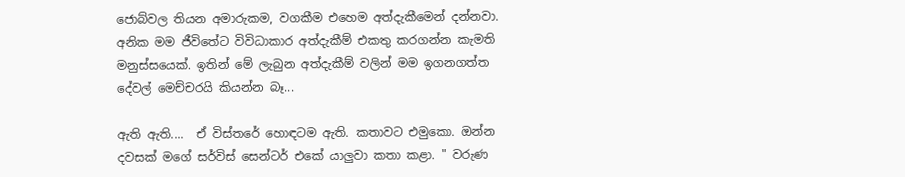ජොබ්වල තියන අමාරුකම, වගකීම එහෙම අත්දැකීමෙන් දන්නවා. අනික මම ජීවිතේට විවිධාකාර අත්දැකීම් එකතු කරගන්න කැමති මනුස්සයෙක්. ඉතින් මේ ලැබුන අත්දැකීම් වලින් මම ඉගනගත්ත දේවල් මෙච්චරයි කියන්න බෑ...

ඇති ඇති....  ඒ විස්තරේ හොඳටම ඇති. කතාවට එමුකො. ඔන්න දවසක් මගේ සර්විස් සෙන්ටර් එකේ යාලුවා කතා කළා. " වරුණ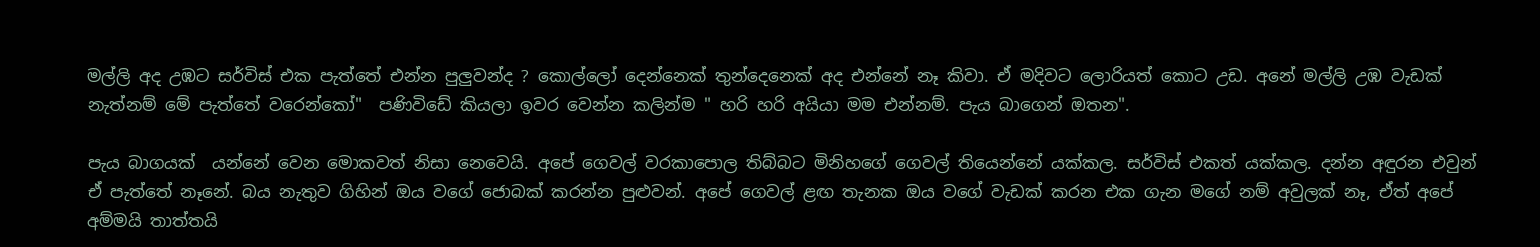මල්ලි අද උඹට සර්විස් එක පැත්තේ එන්න පුලුවන්ද ? කොල්ලෝ දෙන්නෙක් තුන්දෙනෙක් අද එන්නේ නෑ කිවා. ඒ මදිවට ලොරියත් කොට උඩ. අනේ මල්ලි උඹ වැඩක්  නැත්නම් මේ පැත්තේ වරෙන්කෝ"  පණිවිඩේ කියලා ඉවර වෙන්න කලින්ම " හරි හරි අයියා මම එන්නම්. පැය බාගෙන් ඔතන".

පැය බාගයක්  යන්නේ වෙන මොකවත් නිසා නෙවෙයි. අපේ ගෙවල් වරකාපොල තිබ්බට මිනිහගේ ගෙවල් තියෙන්නේ යක්කල. සර්විස් එකත් යක්කල. දන්න අඳුරන එවුන් ඒ පැත්තේ නෑනේ. බය නැතුව ගිහින් ඔය වගේ ජොබක් කරන්න පුළුවන්. අපේ ගෙවල් ළඟ තැනක ඔය වගේ වැඩක් කරන එක ගැන මගේ නම් අවුලක් නෑ, ඒත් අපේ අම්මයි තාත්තයි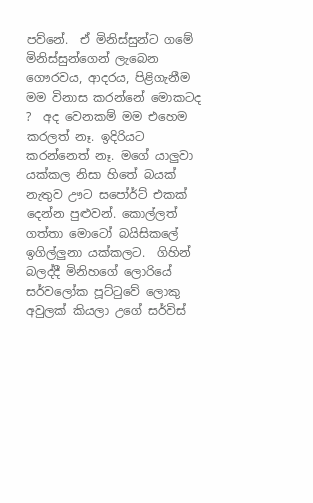පව්නේ.  ඒ මිනිස්සුන්ට ගමේ මිනිස්සුන්ගෙන් ලැබෙන ගෞරවය, ආදරය, පිළිගැනීම මම විනාස කරන්නේ මොකටද ?  අද වෙනකම් මම එහෙම කරලත් නෑ. ඉදිරියට කරන්නෙත් නෑ. මගේ යාලුවා යක්කල නිසා හිතේ බයක් නැතුව ඌට සපෝර්ට් එකක් දෙන්න පුළුවන්. කොල්ලත් ගත්තා මොටෝ බයිසිකලේ ඉගිල්ලුනා යක්කලට.  ගිහින් බලද්දී මිනිහගේ ලොරියේ සර්වලෝක පූට්ටුවේ ලොකු අවුලක් කියලා උගේ සර්විස්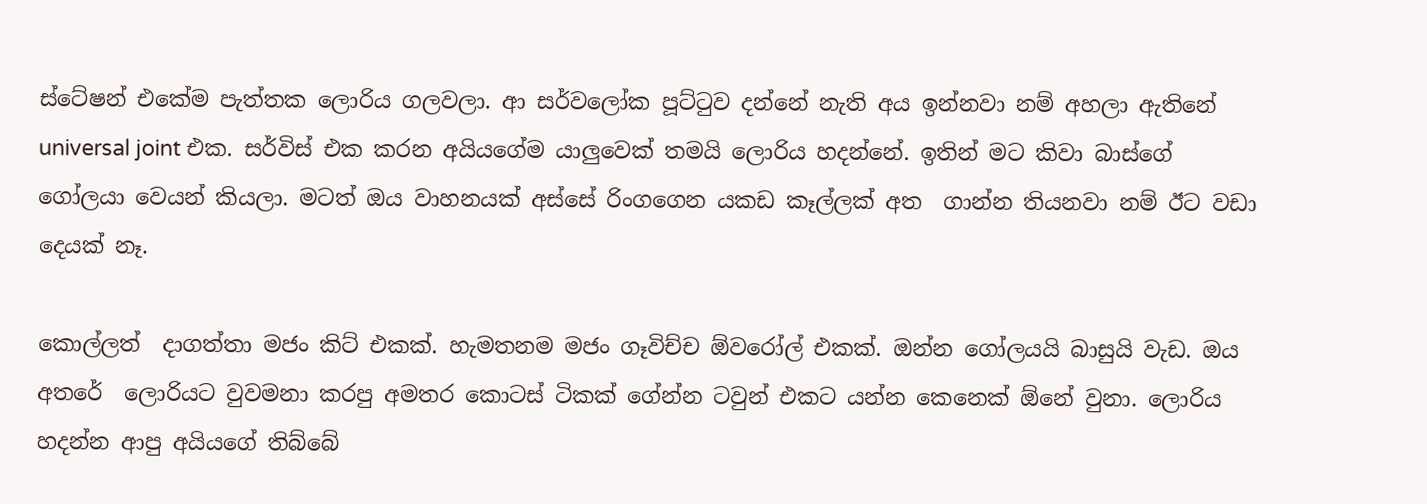ස්ටේෂන් එකේම පැත්තක ලොරිය ගලවලා. ආ සර්වලෝක පූට්ටුව දන්නේ නැති අය ඉන්නවා නම් අහලා ඇතිනේ universal joint එක. සර්විස් එක කරන අයියගේම යාලුවෙක් තමයි ලොරිය හදන්නේ. ඉතින් මට කිවා බාස්ගේ ගෝලයා වෙයන් කියලා. මටත් ඔය වාහනයක් අස්සේ රිංගගෙන යකඩ කෑල්ලක් අත  ගාන්න තියනවා නම් ඊට වඩා දෙයක් නෑ.

කොල්ලත්  දාගත්තා මජං කිට් එකක්. හැමතනම මජං ගෑවිච්ච ඕවරෝල් එකක්. ඔන්න ගෝලයයි බාසුයි වැඩ. ඔය අතරේ  ලොරියට වුවමනා කරපු අමතර කොටස් ටිකක් ගේන්න ටවුන් එකට යන්න කෙනෙක් ඕනේ වුනා. ලොරිය හදන්න ආපු අයියගේ තිබ්බේ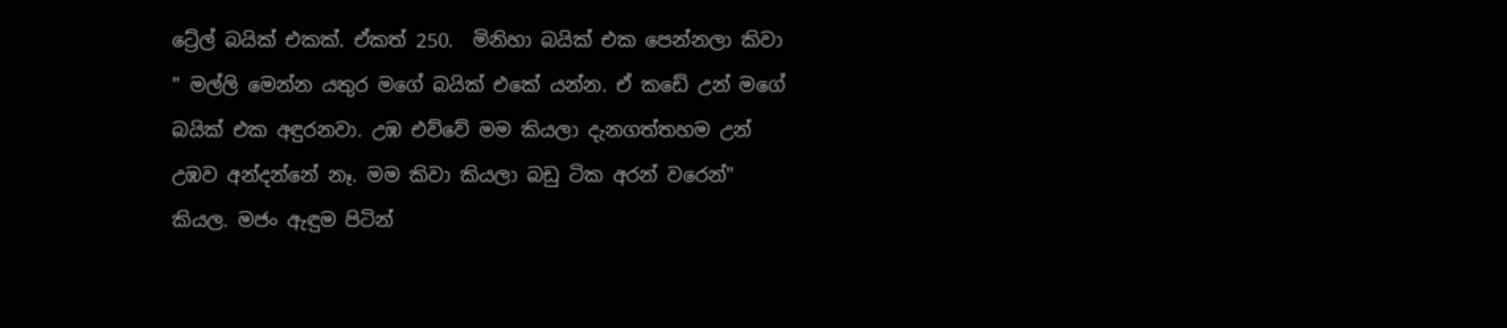ට්‍රේල් බයික් එකක්. ඒකත් 250.  මිනිහා බයික් එක පෙන්නලා කිවා " මල්ලි මෙන්න යතුර මගේ බයික් එකේ යන්න. ඒ කඩේ උන් මගේ බයික් එක අඳුරනවා. උඹ එව්වේ මම කියලා දැනගත්තහම උන් උඹව අන්දන්නේ නෑ. මම කිවා කියලා බඩු ටික අරන් වරෙන්" කියල. මජං ඇඳුම පිටින්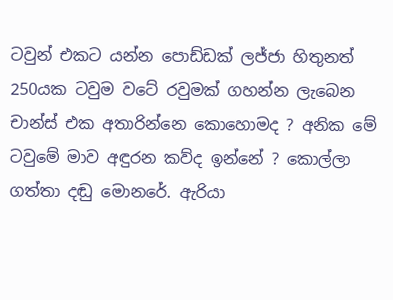ටවුන් එකට යන්න පොඩ්ඩක් ලජ්ජා හිතුනත් 250යක ටවුම වටේ රවුමක් ගහන්න ලැබෙන චාන්ස් එක අතාරින්නෙ කොහොමද ? අනික මේ ටවුමේ මාව අඳුරන කව්ද ඉන්නේ ? කොල්ලා ගත්තා දඬු මොනරේ. ඇරියා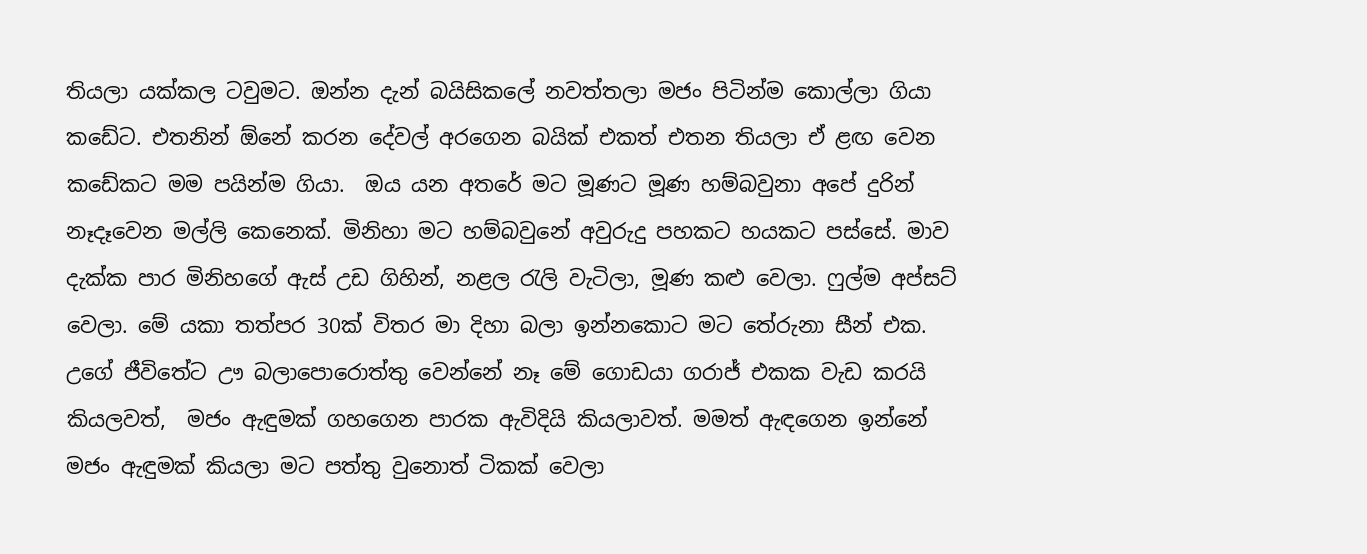තියලා යක්කල ටවුමට. ඔන්න දැන් බයිසිකලේ නවත්තලා මජං පිටින්ම කොල්ලා ගියා කඩේට. එතනින් ඕනේ කරන දේවල් අරගෙන බයික් එකත් එතන තියලා ඒ ළඟ වෙන කඩේකට මම පයින්ම ගියා.  ඔය යන අතරේ මට මූණට මූණ හම්බවුනා අපේ දුරින් නෑදෑවෙන මල්ලි කෙනෙක්. මිනිහා මට හම්බවුනේ අවුරුදු පහකට හයකට පස්සේ. මාව දැක්ක පාර මිනිහගේ ඇස් උඩ ගිහින්, නළල රැලි වැටිලා, මූණ කළු වෙලා. ෆුල්ම අප්සට් වෙලා. මේ යකා තත්පර 30ක් විතර මා දිහා බලා ඉන්නකොට මට තේරුනා සීන් එක. උගේ ජීවිතේට ඌ බලාපොරොත්තු වෙන්නේ නෑ මේ ගොඩයා ගරාජ් එකක වැඩ කරයි කියලවත්,  මජං ඇඳුමක් ගහගෙන පාරක ඇවිදියි කියලාවත්. මමත් ඇඳගෙන ඉන්නේ මජං ඇඳුමක් කියලා මට පත්තු වුනොත් ටිකක් වෙලා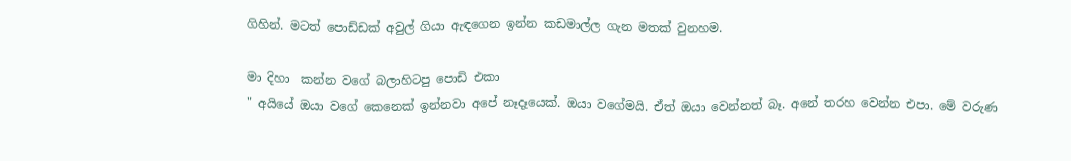ගිහින්. මටත් පොඩ්ඩක් අවුල් ගියා ඇඳගෙන ඉන්න කඩමාල්ල ගැන මතක් වුනහම.

මා දිහා  කන්න වගේ බලාහිටපු පොඩි එකා
" අයියේ ඔයා වගේ කෙනෙක් ඉන්නවා අපේ නෑදෑයෙක්. ඔයා වගේමයි. ඒත් ඔයා වෙන්නත් බෑ. අනේ තරහ වෙන්න එපා. මේ වරුණ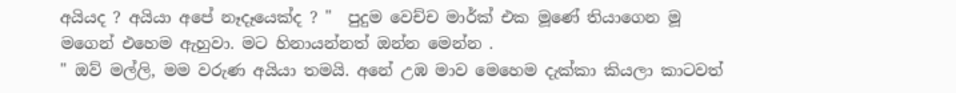අයියද ? අයියා අපේ නෑදෑයෙක්ද ? "  පුදුම වෙච්ච මාර්ක් එක මූණේ තියාගෙන මූ මගෙන් එහෙම ඇහුවා. මට හිනායන්නත් ඔන්න මෙන්න .
" ඔව් මල්ලි, මම වරුණ අයියා තමයි. අනේ උඹ මාව මෙහෙම දැක්කා කියලා කාටවත්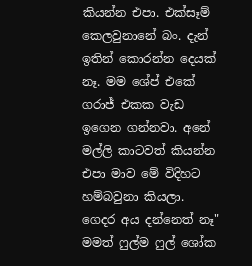කියන්න එපා. එක්සෑම් කෙලවුනානේ බං. දැන් ඉතින් කොරන්න දෙයක් නෑ. මම ශේප් එකේ ගරාජ් එකක වැඩ ඉගෙන ගන්නවා. අනේ මල්ලි කාටවත් කියන්න එපා මාව මේ විදිහට හම්බවුනා කියලා. ගෙදර අය දන්නෙත් නෑ" මමත් ෆුල්ම ෆුල් ශෝක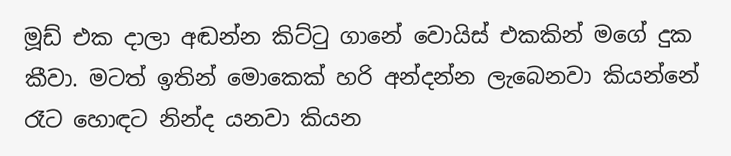මූඩ් එක දාලා අඬන්න කිට්ටු ගානේ වොයිස් එකකින් මගේ දුක කීවා. මටත් ඉතින් මොකෙක් හරි අන්දන්න ලැබෙනවා කියන්නේ රෑට හොඳට නින්ද යනවා කියන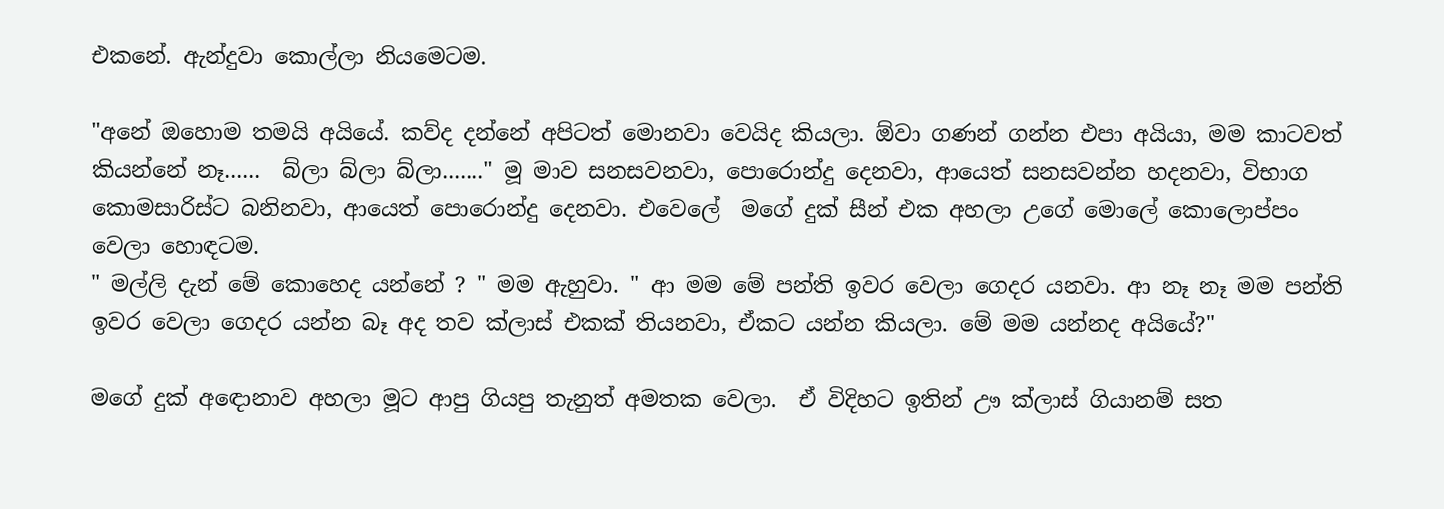එකනේ. ඇන්දුවා කොල්ලා නියමෙටම.

"අනේ ඔහොම තමයි අයියේ. කව්ද දන්නේ අපිටත් මොනවා වෙයිද කියලා. ඕවා ගණන් ගන්න එපා අයියා, මම කාටවත් කියන්නේ නෑ......  බ්ලා බ්ලා බ්ලා......." මූ මාව සනසවනවා, පොරොන්දු දෙනවා, ආයෙත් සනසවන්න හදනවා, විභාග කොමසාරිස්ට බනිනවා, ආයෙත් පොරොන්දු දෙනවා. එවෙලේ  මගේ දුක් සීන් එක අහලා උගේ මොලේ කොලොප්පං වෙලා හොඳටම.
" මල්ලි දැන් මේ කොහෙද යන්නේ ? " මම ඇහුවා. " ආ මම මේ පන්ති ඉවර වෙලා ගෙදර යනවා. ආ නෑ නෑ මම පන්ති ඉවර වෙලා ගෙදර යන්න බෑ අද තව ක්ලාස් එකක් තියනවා, ඒකට යන්න කියලා. මේ මම යන්නද අයියේ?"

මගේ දුක් අඳොනාව අහලා මූට ආපු ගියපු තැනුත් අමතක වෙලා.  ඒ විදිහට ඉතින් ඌ ක්ලාස් ගියානම් සත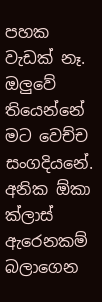පහක වැඩක් නෑ. ඔලුවේ තියෙන්නේ මට වෙච්ච සංගදියනේ. අනික ඕකා ක්ලාස් ඇරෙනකම් බලාගෙන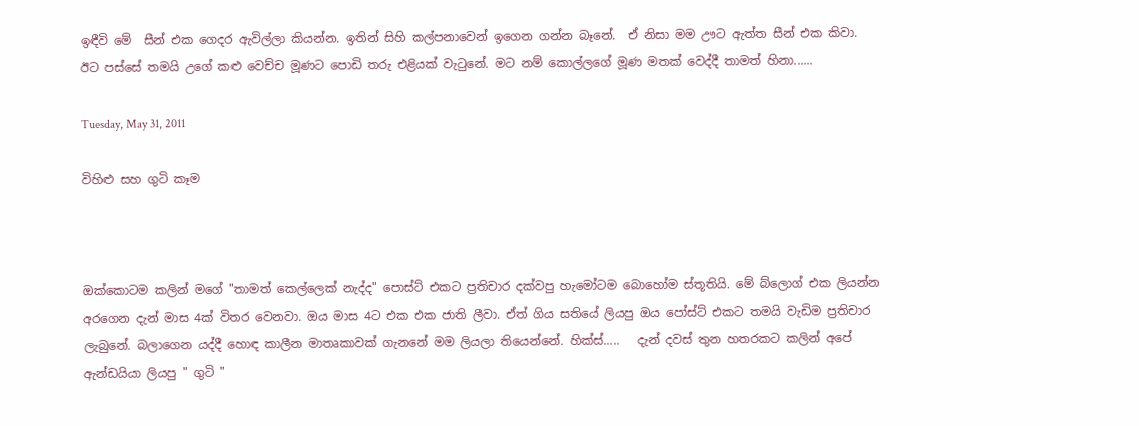ඉඳීවි මේ  සීන් එක ගෙදර ඇවිල්ලා කියන්න. ඉතින් සිහි කල්පනාවෙන් ඉගෙන ගන්න බෑනේ.  ඒ නිසා මම ඌට ඇත්ත සීන් එක කිවා. ඊට පස්සේ තමයි උගේ කළු වෙච්ච මූණට පොඩි තරු එළියක්‌ වැටුනේ. මට නම් කොල්ලගේ මූණ මතක් වෙද්දී තාමත් හිනා......

Tuesday, May 31, 2011

විහිළු සහ ගුටි කෑම



ඔක්කොටම කලින් මගේ "තාමත් කෙල්ලෙක් නැද්ද" පොස්ට් එකට ප්‍රතිචාර දක්වපු හැමෝටම බොහෝම ස්තූතියි. මේ බ්ලොග් එක ලියන්න අරගෙන දැන් මාස 4ක් විතර වෙනවා. ඔය මාස 4ට එක එක ජාති ලීවා. ඒත් ගිය සතියේ ලියපු ඔය පෝස්ට් එකට තමයි වැඩිම ප්‍රතිචාර ලැබුනේ. බලාගෙන යද්දී හොඳ කාලීන මාතෘකාවක් ගැනනේ මම ලියලා තියෙන්නේ. හික්ස්.....   දැන් දවස් තුන හතරකට කලින් අපේ ඇන්ඩයියා ලියපු " ගුටි "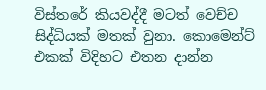විස්තරේ කියවද්දී මටත් වෙච්ච සිද්ධියක් මතක් වුනා. කොමෙන්ට් එකක් විදිහට එතන දාන්න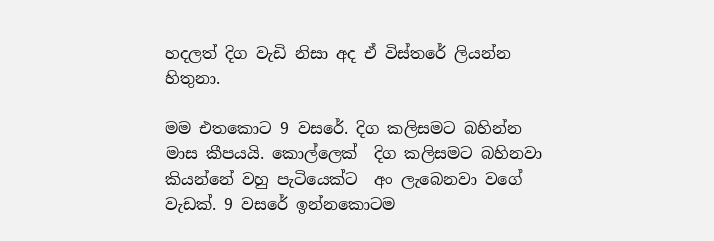හදලත් දිග වැඩි නිසා අද ඒ විස්තරේ ලියන්න හිතුනා.

මම එතකොට 9 වසරේ. දිග කලිසමට බහින්න මාස කීපයයි. කොල්ලෙක්  දිග කලිසමට බහිනවා කියන්නේ වහු පැටියෙක්ට  අං ලැබෙනවා වගේ වැඩක්. 9 වසරේ ඉන්නකොටම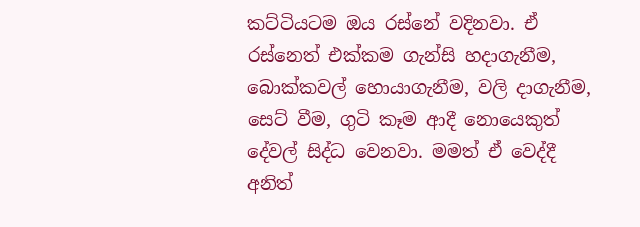කට්ටියටම ඔය රස්නේ වදිනවා. ඒ රස්නෙත් එක්කම ගැන්සි හදාගැනීම, බොක්කවල් හොයාගැනීම, වලි දාගැනීම, සෙට් වීම, ගුටි කෑම ආදී නොයෙකුත් දේවල් සිද්ධ වෙනවා. මමත් ඒ වෙද්දී අනිත්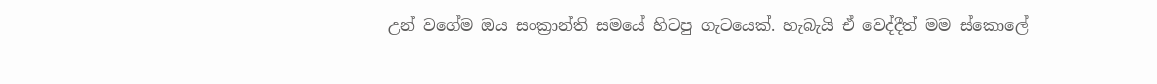උන් වගේම ඔය සංක්‍රාන්ති සමයේ හිටපු ගැටයෙක්. හැබැයි ඒ වෙද්දීත් මම ස්කොලේ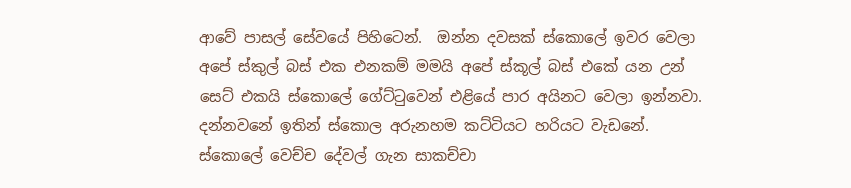ආවේ පාසල් සේවයේ පිහිටෙන්.  ඔන්න දවසක් ස්කොලේ ඉවර වෙලා අපේ ස්කුල් බස් එක එනකම් මමයි අපේ ස්කූල් බස් එකේ යන උන් සෙට් එකයි ස්කොලේ ගේට්ටුවෙන් එළියේ පාර අයිනට වෙලා ඉන්නවා. දන්නවනේ ඉතින් ස්කොල අරුනහම කට්ටියට හරියට වැඩනේ. ස්කොලේ වෙච්ච දේවල් ගැන සාකච්චා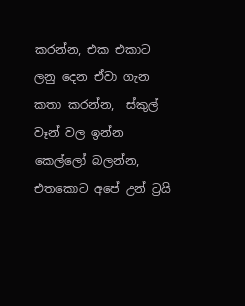කරන්න, එක එකාට ලනු දෙන ඒවා ගැන කතා කරන්න,  ස්කුල් වෑන් වල ඉන්න කෙල්ලෝ බලන්න, එතකොට අපේ උන් ට්‍රයි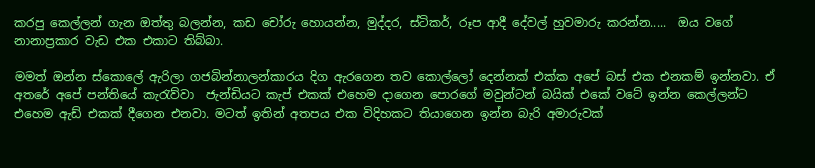කරපු කෙල්ලන් ගැන ඔත්තු බලන්න, කඩ චෝරු හොයන්න, මුද්දර, ස්ටිකර්, රූප ආදී දේවල් හුවමාරු කරන්න.....  ඔය වගේ නානාප්‍රකාර වැඩ එක එකාට තිබ්බා.

මමත් ඔන්න ස්කොලේ ඇරිලා ගජබින්නාලන්කාරය දිග ඇරගෙන තව කොල්ලෝ දෙන්නක් එක්ක අපේ බස් එක එනකම් ඉන්නවා. ඒ අතරේ අපේ පන්තියේ කැරැව්වා  ජැන්ඩියට කැප් එකක් එහෙම දාගෙන පොරගේ මවුන්ටන් බයික් එකේ වටේ ඉන්න කෙල්ලන්ට එහෙම ඇඩ් එකක් දීගෙන එනවා. මටත් ඉතින් අතපය එක විදිහකට තියාගෙන ඉන්න බැරි අමාරුවක්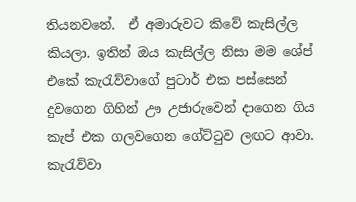තියනවනේ.  ඒ අමාරුවට කිවේ කැසිල්ල කියලා. ඉතින් ඔය කැසිල්ල නිසා මම ශේප් එකේ කැරැව්වාගේ පුටාර් එක පස්සෙන් දුවගෙන ගිහින් ඌ උජාරුවෙන් දාගෙන ගිය කැප් එක ගලවගෙන ගේට්ටුව ලඟට ආවා. කැරැව්වා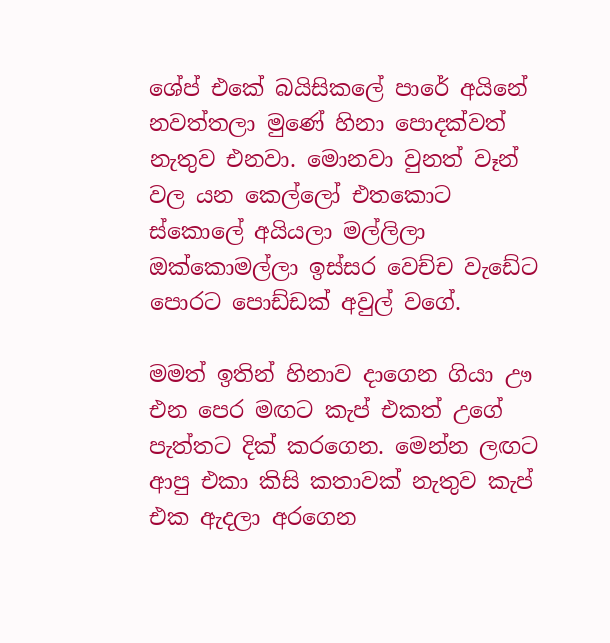ශේප් එකේ බයිසිකලේ පාරේ අයිනේ නවත්තලා මුණේ හිනා පොදක්වත් නැතුව එනවා. මොනවා වුනත් වෑන් වල යන කෙල්ලෝ එතකොට ස්කොලේ අයියලා මල්ලිලා  ඔක්කොමල්ලා ඉස්සර වෙච්ච වැඩේට පොරට පොඩ්ඩක් අවුල් වගේ.

මමත් ඉතින් හිනාව දාගෙන ගියා ඌ එන පෙර මඟට කැප් එකත් උගේ පැත්තට දික් කරගෙන. මෙන්න ලඟට ආපු එකා කිසි කතාවක් නැතුව කැප් එක ඇදලා අරගෙන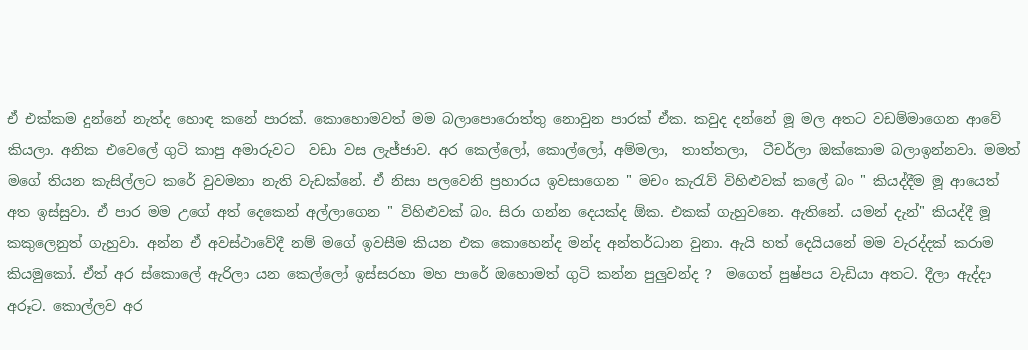ඒ එක්කම දුන්නේ නැත්ද හොඳ කනේ පාරක්. කොහොමවත් මම බලාපොරොත්තු නොවුන පාරක් ඒක. කවුද දන්නේ මූ මල අතට වඩම්මාගෙන ආවේ කියලා. අනික එවෙලේ ගුටි කාපු අමාරුවට  වඩා වස ලැජ්ජාව. අර කෙල්ලෝ, කොල්ලෝ, අම්මලා,  තාත්තලා,  ටීචර්ලා ඔක්කොම බලාඉන්නවා. මමත් මගේ තියන කැසිල්ලට කරේ වුවමනා නැති වැඩක්නේ. ඒ නිසා පලවෙනි ප්‍රහාරය ඉවසාගෙන " මචං කැරැව් විහිළුවක් කලේ බං " කියද්දීම මූ ආයෙත් අත ඉස්සුවා. ඒ පාර මම උගේ අත් දෙකෙන් අල්ලාගෙන " විහිළුවක් බං. සිරා ගන්න දෙයක්ද ඕක. එකක් ගැහුවනෙ. ඇතිනේ. යමන් දැන්" කියද්දී මූ කකුලෙනුත් ගැහුවා. අන්න ඒ අවස්ථාවේදී නම් මගේ ඉවසීම කියන එක කොහෙන්ද මන්ද අන්තර්ධාන වුනා. ඇයි හත් දෙයියනේ මම වැරද්දක් කරාම කියමුකෝ. ඒත් අර ස්කොලේ ඇරිලා යන කෙල්ලෝ ඉස්සරහා මහ පාරේ ඔහොමත් ගුටි කන්න පුලුවන්ද ?  මගෙත් පුෂ්පය වැඩියා අතට. දීලා ඇද්දා අරූට. කොල්ලව අර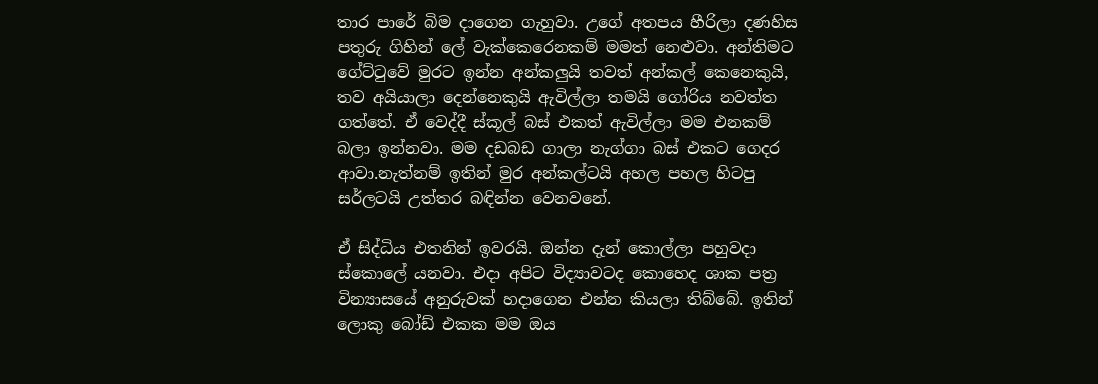තාර පාරේ බිම දාගෙන ගැහුවා. උගේ අතපය හීරිලා දණහිස පතුරු ගිහින් ලේ වැක්කෙරෙනකම් මමත් නෙළුවා. අන්තිමට ගේට්ටුවේ මුරට ඉන්න අන්කලුයි තවත් අන්කල් කෙනෙකුයි, තව අයියාලා දෙන්නෙකුයි ඇවිල්ලා තමයි ගෝරිය නවත්ත ගත්තේ. ඒ වෙද්දී ස්කූල් බස් එකත් ඇවිල්ලා මම එනකම් බලා ඉන්නවා. මම දඩබඩ ගාලා නැග්ගා බස් එකට ගෙදර ආවා.නැත්නම් ඉතින් මුර අන්කල්ටයි අහල පහල හිටපු සර්ලටයි උත්තර බඳින්න වෙනවනේ.

ඒ සිද්ධිය එතනින් ඉවරයි. ඔන්න දැන් කොල්ලා පහුවදා ස්කොලේ යනවා. එදා අපිට විද්‍යාවටද කොහෙද ශාක පත්‍ර වින්‍යාසයේ අනුරුවක් හදාගෙන එන්න කියලා තිබ්බේ. ඉතින් ලොකු බෝඩ් එකක මම ඔය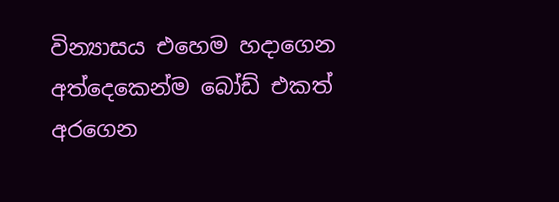වින්‍යාසය එහෙම හදාගෙන අත්දෙකෙන්ම බෝඩ් එකත් අරගෙන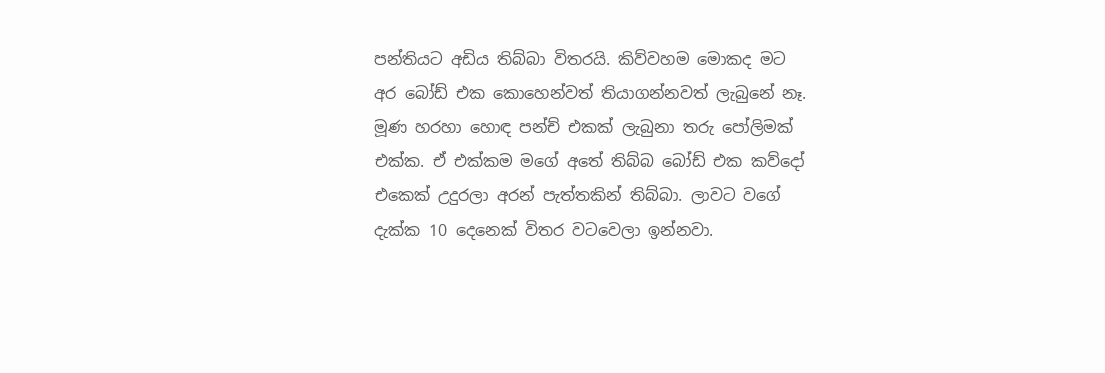පන්තියට අඩිය තිබ්බා විතරයි. කිව්වහම මොකද මට අර බෝඩ් එක කොහෙන්වත් තියාගන්නවත් ලැබුනේ නෑ. මූණ හරහා හොඳ පන්ච් එකක් ලැබුනා තරු පෝලිමක් එක්ක. ඒ එක්කම මගේ අතේ තිබ්බ බෝඩ් එක කව්දෝ එකෙක් උදුරලා අරන් පැත්තකින් තිබ්බා. ලාවට වගේ දැක්ක 10 දෙනෙක් විතර වටවෙලා ඉන්නවා.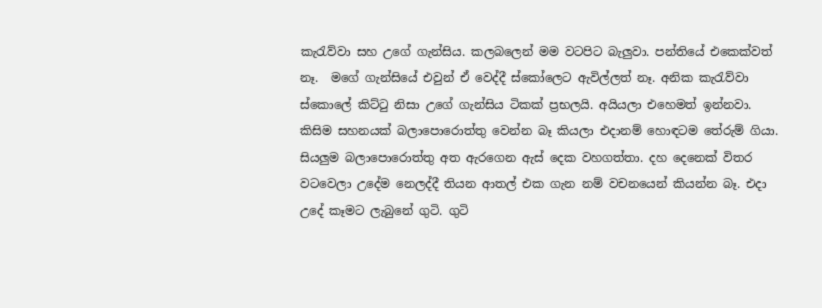කැරැව්වා සහ උගේ ගැන්සිය. කලබලෙන් මම වටපිට බැලුවා. පන්තියේ එකෙක්වත් නෑ.  මගේ ගැන්සියේ එවුන් ඒ වෙද්දී ස්කෝලෙට ඇවිල්ලත් නෑ. අනික කැරැව්වා ස්කොලේ කිට්ටු නිසා උගේ ගැන්සිය ටිකක් ප්‍රභලයි. අයියලා එහෙමත් ඉන්නවා. කිසිම සහනයක් බලාපොරොත්තු වෙන්න බෑ කියලා එදානම් හොඳටම තේරුම් ගියා. සියලුම බලාපොරොත්තු අත ඇරගෙන ඇස් දෙක වහගත්තා. දහ දෙනෙක් විතර වටවෙලා උදේම නෙලද්දී තියන ආතල් එක ගැන නම් වචනයෙන් කියන්න බෑ. එදා උදේ කෑමට ලැබුනේ ගුටි. ගුටි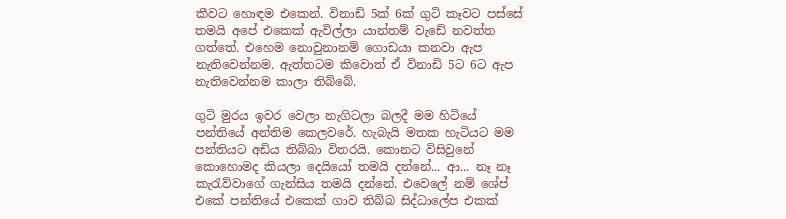කීවට හොඳම එකෙන්. විනාඩි 5ක් 6ක් ගුටි කෑවට පස්සේ තමයි අපේ එකෙක් ඇවිල්ලා යාන්තම් වැඩේ නවත්ත ගත්තේ. එහෙම නොවුනානම් ගොඩයා කනවා ඇප නැතිවෙන්නම. ඇත්තටම කිවොත් ඒ විනාඩි 5ට 6ට ඇප නැතිවෙන්නම කාලා තිබ්බේ.

ගුටි මුරය ඉවර වෙලා නැගිටලා බලදී මම හිටියේ පන්තියේ අන්තිම කෙලවරේ. හැබැයි මතක හැටියට මම පන්තියට අඩිය තිබ්බා විතරයි. කොනට විසිවුනේ කොහොමද කියලා දෙයියෝ තමයි දන්නේ... ආ... නෑ නෑ කැරැව්වාගේ ගැන්සිය තමයි දන්නේ. එවෙලේ නම් ශේප් එකේ පන්තියේ එකෙක් ගාව තිබ්බ සිද්ධාලේප එකක්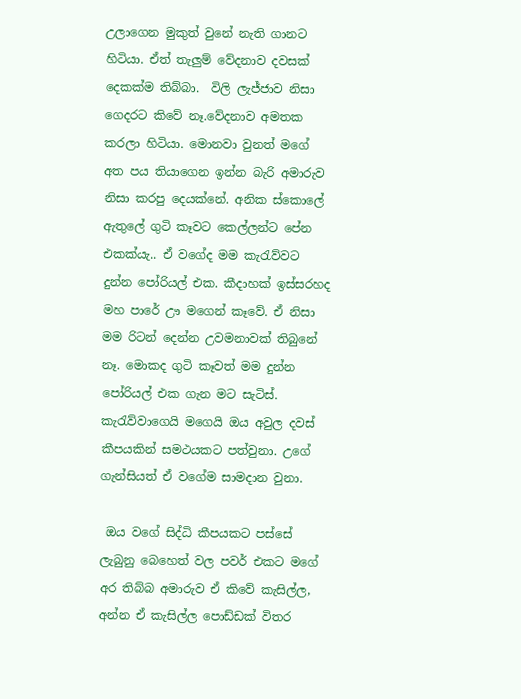උලාගෙන මුකුත් වුනේ නැති ගානට හිටියා. ඒත් තැලුම් වේදනාව දවසක් දෙකක්ම තිබ්බා.  විලි ලැජ්ජාව නිසා ගෙදරට කිවේ නෑ.වේදනාව අමතක කරලා හිටියා. මොනවා වුනත් මගේ අත පය තියාගෙන ඉන්න බැරි අමාරුව නිසා කරපු දෙයක්නේ. අනික ස්කොලේ ඇතුලේ ගුටි කෑවට කෙල්ලන්ට පේන එකක්යැ.. ඒ වගේද මම කැරැව්වට දුන්න පෝරියල් එක. කීදාහක් ඉස්සරහද මහ පාරේ ඌ මගෙන් කෑවේ. ඒ නිසා මම රිටන් දෙන්න උවමනාවක් තිබුනේ නෑ. මොකද ගුටි කෑවත් මම දුන්න පෝරියල් එක ගැන මට සැටිස්. කැරැව්වාගෙයි මගෙයි ඔය අවුල දවස් කීපයකින් සමථයකට පත්වුනා. උගේ ගැන්සියත් ඒ වගේම සාමදාන වුනා.

 ඔය වගේ සිද්ධි කීපයකට පස්සේ ලැබුනු බෙහෙත් වල පවර් එකට මගේ අර තිබ්බ අමාරුව ඒ කිවේ කැසිල්ල, අන්න ඒ කැසිල්ල පොඩ්ඩක් විතර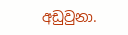අඩුවුනා.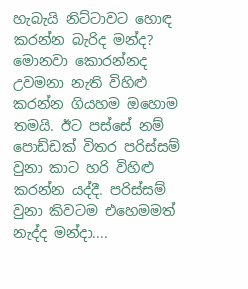හැබැයි නිට්ටාවට හොඳ කරන්න බැරිද මන්ද? මොනවා කොරන්නද උවමනා නැති විහිළු කරන්න ගියහම ඔහොම තමයි. ඊට පස්සේ නම් පොඩ්ඩක් විතර පරිස්සම් වුනා කාට හරි විහිළු කරන්න යද්දී. පරිස්සම් වුනා කිවටම එහෙමමත් නැද්ද මන්දා....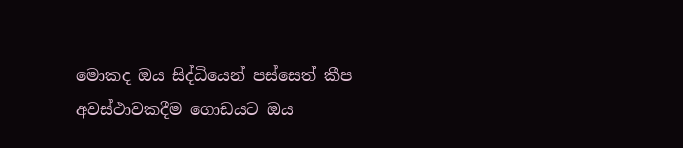මොකද ඔය සිද්ධියෙන් පස්සෙත් කීප අවස්ථාවකදීම ගොඩයට ඔය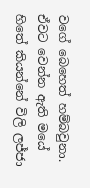වගේ බෙහෙත් හම්බවුනා. ඒවට වෙන්න ඇති මයේ හිතේ කියන්නේ විලි ලජ්ජා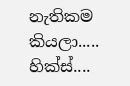නැතිකම කියලා.....  හික්ස්....